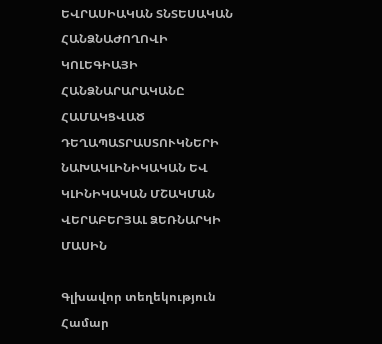ԵՎՐԱՍԻԱԿԱՆ ՏՆՏԵՍԱԿԱՆ ՀԱՆՁՆԱԺՈՂՈՎԻ ԿՈԼԵԳԻԱՅԻ ՀԱՆՁՆԱՐԱՐԱԿԱՆԸ ՀԱՄԱԿՑՎԱԾ ԴԵՂԱՊԱՏՐԱՍՏՈՒԿՆԵՐԻ ՆԱԽԱԿԼԻՆԻԿԱԿԱՆ ԵՎ ԿԼԻՆԻԿԱԿԱՆ ՄՇԱԿՄԱՆ ՎԵՐԱԲԵՐՅԱԼ ՁԵՌՆԱՐԿԻ ՄԱՍԻՆ

Գլխավոր տեղեկություն
Համար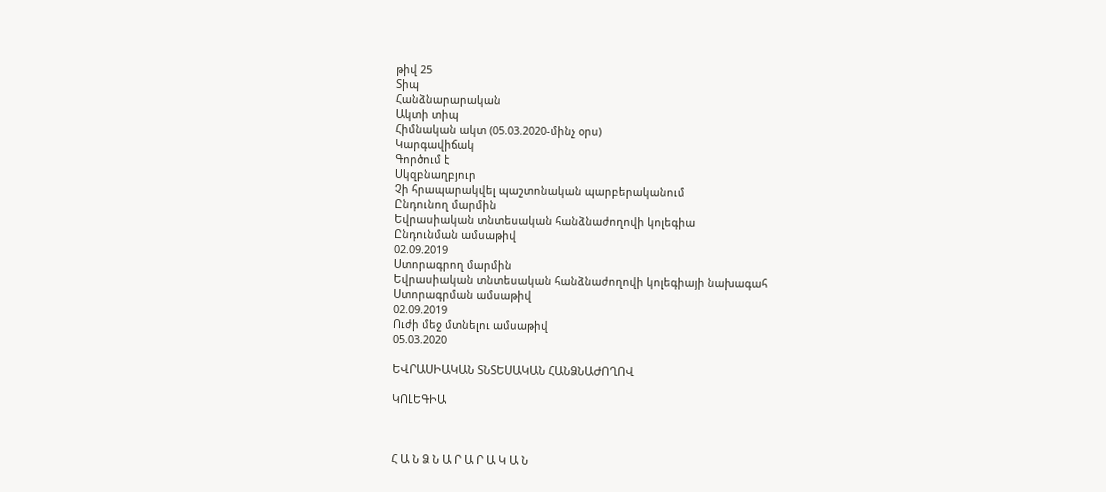թիվ 25
Տիպ
Հանձնարարական
Ակտի տիպ
Հիմնական ակտ (05.03.2020-մինչ օրս)
Կարգավիճակ
Գործում է
Սկզբնաղբյուր
Չի հրապարակվել պաշտոնական պարբերականում
Ընդունող մարմին
Եվրասիական տնտեսական հանձնաժողովի կոլեգիա
Ընդունման ամսաթիվ
02.09.2019
Ստորագրող մարմին
Եվրասիական տնտեսական հանձնաժողովի կոլեգիայի նախագահ
Ստորագրման ամսաթիվ
02.09.2019
Ուժի մեջ մտնելու ամսաթիվ
05.03.2020

ԵՎՐԱՍԻԱԿԱՆ ՏՆՏԵՍԱԿԱՆ ՀԱՆՁՆԱԺՈՂՈՎ

ԿՈԼԵԳԻԱ



Հ Ա Ն Ձ Ն Ա Ր Ա Ր Ա Կ Ա Ն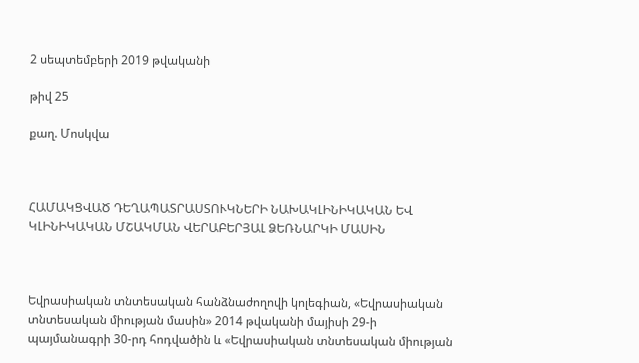2 սեպտեմբերի 2019 թվականի

թիվ 25

քաղ. Մոսկվա



ՀԱՄԱԿՑՎԱԾ ԴԵՂԱՊԱՏՐԱՍՏՈՒԿՆԵՐԻ ՆԱԽԱԿԼԻՆԻԿԱԿԱՆ ԵՎ ԿԼԻՆԻԿԱԿԱՆ ՄՇԱԿՄԱՆ ՎԵՐԱԲԵՐՅԱԼ ՁԵՌՆԱՐԿԻ ՄԱՍԻՆ



Եվրասիական տնտեսական հանձնաժողովի կոլեգիան, «Եվրասիական տնտեսական միության մասին» 2014 թվականի մայիսի 29-ի պայմանագրի 30-րդ հոդվածին և «Եվրասիական տնտեսական միության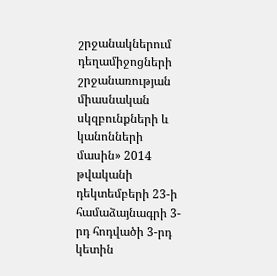շրջանակներում դեղամիջոցների շրջանառության միասնական սկզբունքների և կանոնների մասին» 2014 թվականի դեկտեմբերի 23-ի համաձայնագրի 3-րդ հոդվածի 3-րդ կետին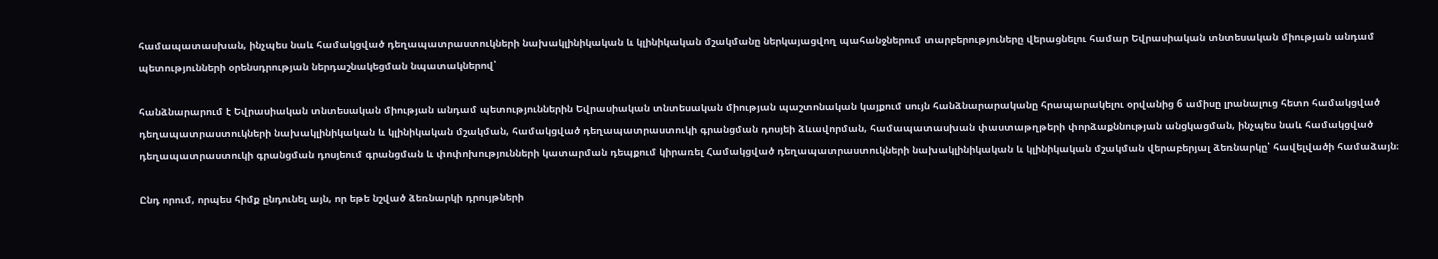համապատասխան, ինչպես նաև համակցված դեղապատրաստուկների նախակլինիկական և կլինիկական մշակմանը ներկայացվող պահանջներում տարբերություները վերացնելու համար Եվրասիական տնտեսական միության անդամ պետությունների օրենսդրության ներդաշնակեցման նպատակներով՝

հանձնարարում է Եվրասիական տնտեսական միության անդամ պետություններին Եվրասիական տնտեսական միության պաշտոնական կայքում սույն հանձնարարականը հրապարակելու օրվանից 6 ամիսը լրանալուց հետո համակցված դեղապատրաստուկների նախակլինիկական և կլինիկական մշակման, համակցված դեղապատրաստուկի գրանցման դոսյեի ձևավորման, համապատասխան փաստաթղթերի փորձաքննության անցկացման, ինչպես նաև համակցված դեղապատրաստուկի գրանցման դոսյեում գրանցման և փոփոխությունների կատարման դեպքում կիրառել Համակցված դեղապատրաստուկների նախակլինիկական և կլինիկական մշակման վերաբերյալ ձեռնարկը՝ հավելվածի համաձայն։

Ընդ որում, որպես հիմք ընդունել այն, որ եթե նշված ձեռնարկի դրույթների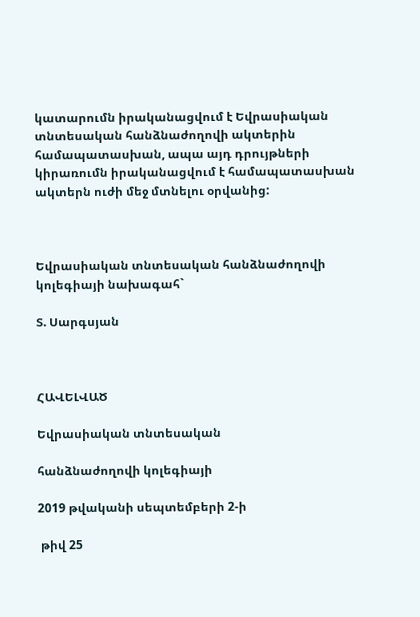կատարումն իրականացվում է Եվրասիական տնտեսական հանձնաժողովի ակտերին համապատասխան, ապա այդ դրույթների կիրառումն իրականացվում է համապատասխան ակտերն ուժի մեջ մտնելու օրվանից:



Եվրասիական տնտեսական հանձնաժողովի կոլեգիայի նախագահ`

Տ. Սարգսյան



ՀԱՎԵԼՎԱԾ

Եվրասիական տնտեսական

հանձնաժողովի կոլեգիայի

2019 թվականի սեպտեմբերի 2-ի

 թիվ 25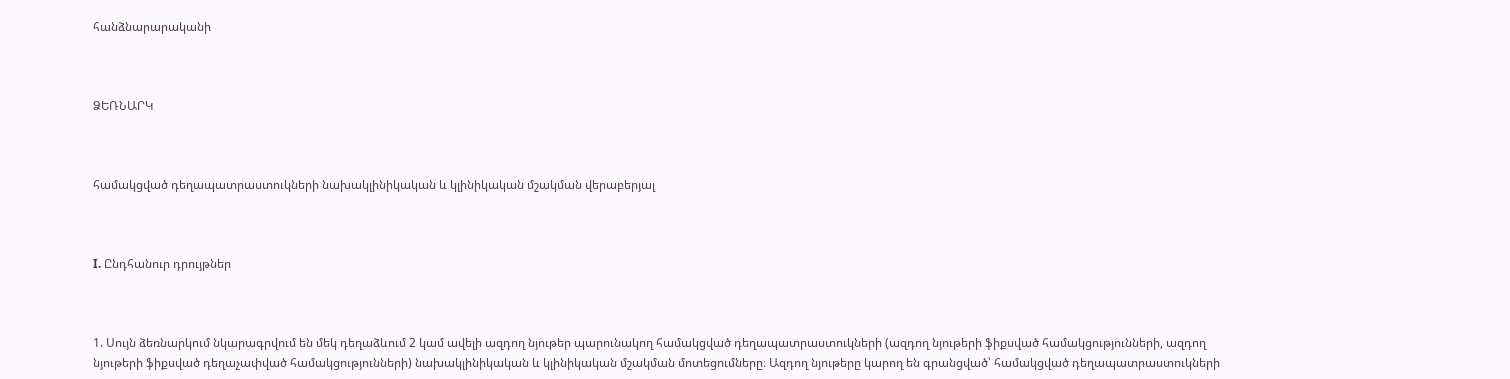հանձնարարականի



ՁԵՌՆԱՐԿ



համակցված դեղապատրաստուկների նախակլինիկական և կլինիկական մշակման վերաբերյալ



I. Ընդհանուր դրույթներ



1. Սույն ձեռնարկում նկարագրվում են մեկ դեղաձևում 2 կամ ավելի ազդող նյութեր պարունակող համակցված դեղապատրաստուկների (ազդող նյութերի ֆիքսված համակցությունների, ազդող նյութերի ֆիքսված դեղաչափված համակցությունների) նախակլինիկական և կլինիկական մշակման մոտեցումները։ Ազդող նյութերը կարող են գրանցված՝ համակցված դեղապատրաստուկների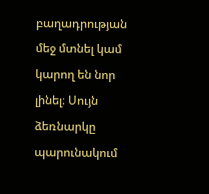բաղադրության մեջ մտնել կամ կարող են նոր լինել։ Սույն ձեռնարկը պարունակում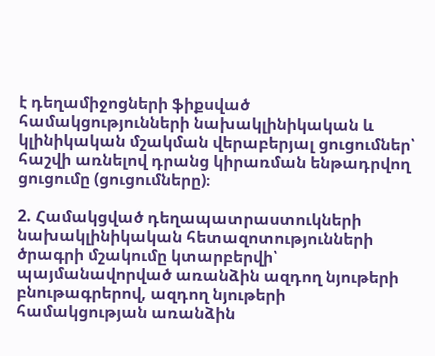է դեղամիջոցների ֆիքսված համակցությունների նախակլինիկական և կլինիկական մշակման վերաբերյալ ցուցումներ՝ հաշվի առնելով դրանց կիրառման ենթադրվող ցուցումը (ցուցումները)։

2. Համակցված դեղապատրաստուկների նախակլինիկական հետազոտությունների ծրագրի մշակումը կտարբերվի՝ պայմանավորված առանձին ազդող նյութերի բնութագրերով, ազդող նյութերի համակցության առանձին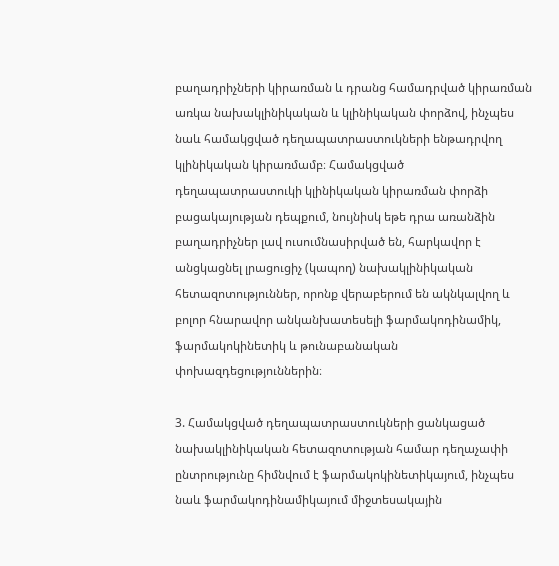բաղադրիչների կիրառման և դրանց համադրված կիրառման առկա նախակլինիկական և կլինիկական փորձով, ինչպես նաև համակցված դեղապատրաստուկների ենթադրվող կլինիկական կիրառմամբ։ Համակցված դեղապատրաստուկի կլինիկական կիրառման փորձի բացակայության դեպքում, նույնիսկ եթե դրա առանձին բաղադրիչներ լավ ուսումնասիրված են, հարկավոր է անցկացնել լրացուցիչ (կապող) նախակլինիկական հետազոտություններ, որոնք վերաբերում են ակնկալվող և բոլոր հնարավոր անկանխատեսելի ֆարմակոդինամիկ, ֆարմակոկինետիկ և թունաբանական փոխազդեցություններին։

3. Համակցված դեղապատրաստուկների ցանկացած նախակլինիկական հետազոտության համար դեղաչափի ընտրությունը հիմնվում է ֆարմակոկինետիկայում, ինչպես նաև ֆարմակոդինամիկայում միջտեսակային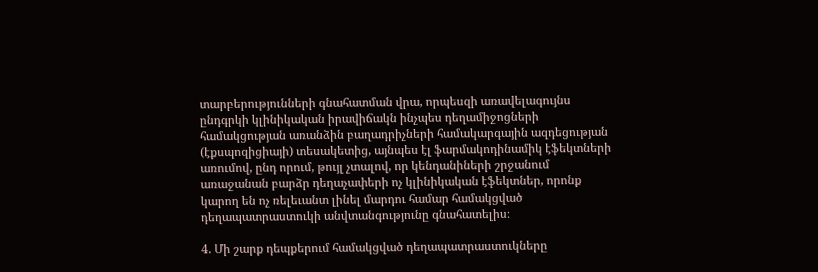տարբերությունների գնահատման վրա, որպեսզի առավելագույնս ընդգրկի կլինիկական իրավիճակն ինչպես դեղամիջոցների համակցության առանձին բաղադրիչների համակարգային ազդեցության (էքսպոզիցիայի) տեսակետից, այնպես էլ ֆարմակոդինամիկ էֆեկտների առումով, ընդ որում, թույլ չտալով, որ կենդանիների շրջանում առաջանան բարձր դեղաչափերի ոչ կլինիկական էֆեկտներ, որոնք կարող են ոչ ռելեւանտ լինել մարդու համար համակցված դեղապատրաստուկի անվտանգությունը գնահատելիս։

4. Մի շարք դեպքերում համակցված դեղապատրաստուկները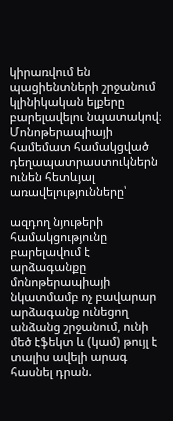կիրառվում են պացիենտների շրջանում կլինիկական ելքերը բարելավելու նպատակով։ Մոնոթերապիայի համեմատ համակցված դեղապատրաստուկներն ունեն հետևյալ առավելությունները՝

ազդող նյութերի համակցությունը բարելավում է արձագանքը մոնոթերապիայի նկատմամբ ոչ բավարար արձագանք ունեցող անձանց շրջանում, ունի մեծ էֆեկտ և (կամ) թույլ է տալիս ավելի արագ հասնել դրան.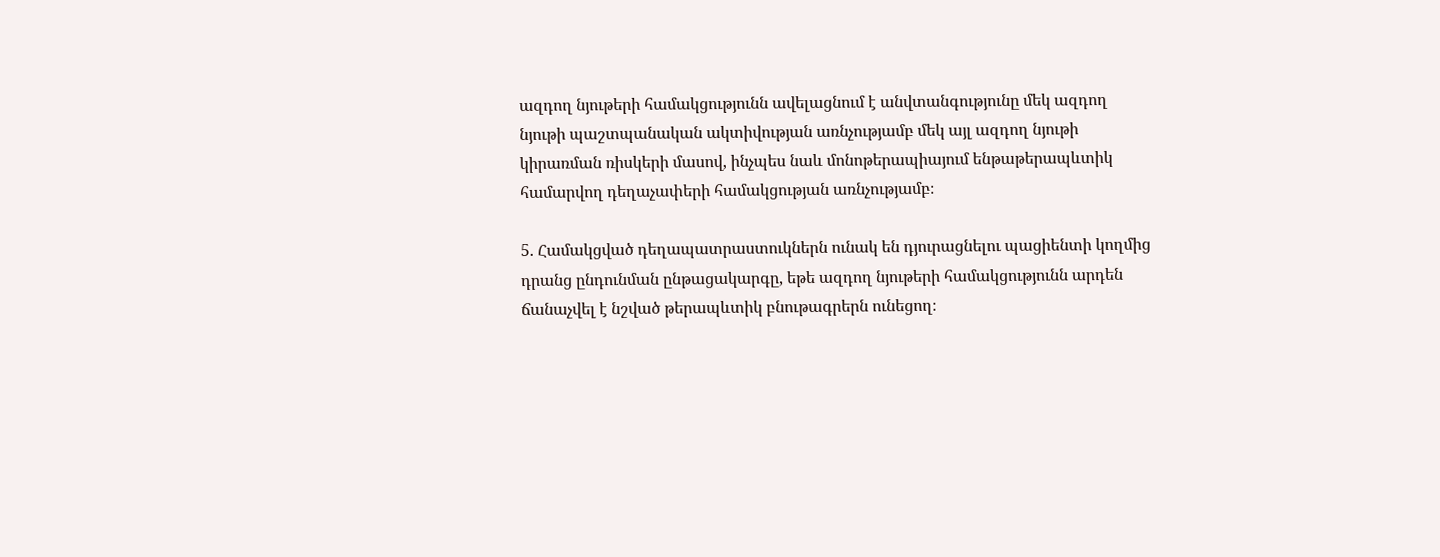ազդող նյութերի համակցությունն ավելացնում է անվտանգությունը մեկ ազդող նյութի պաշտպանական ակտիվության առնչությամբ մեկ այլ ազդող նյութի կիրառման ռիսկերի մասով, ինչպես նաև մոնոթերապիայում ենթաթերապևտիկ համարվող դեղաչափերի համակցության առնչությամբ։

5. Համակցված դեղապատրաստուկներն ունակ են դյուրացնելու պացիենտի կողմից դրանց ընդունման ընթացակարգը, եթե ազդող նյութերի համակցությունն արդեն ճանաչվել է նշված թերապևտիկ բնութագրերն ունեցող։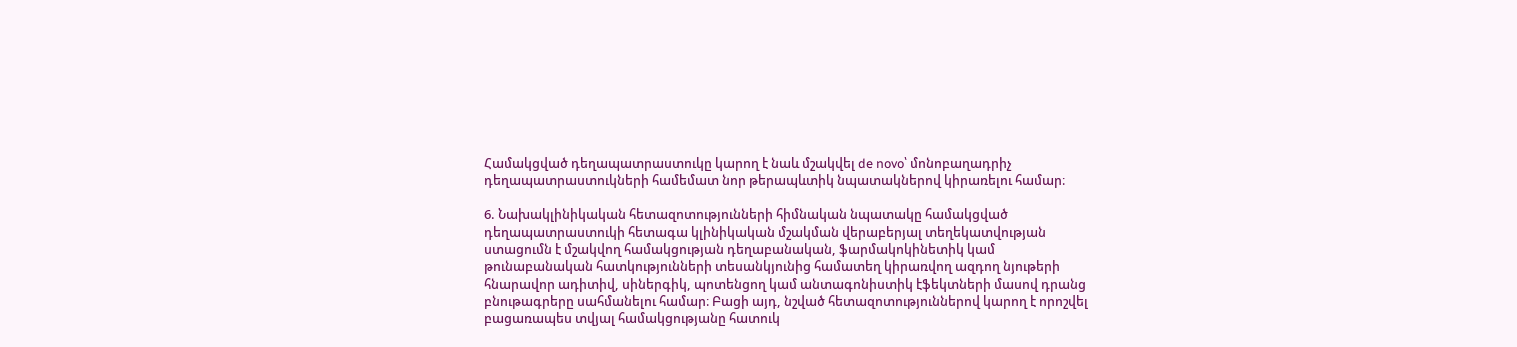Համակցված դեղապատրաստուկը կարող է նաև մշակվել de novo՝ մոնոբաղադրիչ դեղապատրաստուկների համեմատ նոր թերապևտիկ նպատակներով կիրառելու համար։

6. Նախակլինիկական հետազոտությունների հիմնական նպատակը համակցված դեղապատրաստուկի հետագա կլինիկական մշակման վերաբերյալ տեղեկատվության ստացումն է մշակվող համակցության դեղաբանական, ֆարմակոկինետիկ կամ թունաբանական հատկությունների տեսանկյունից համատեղ կիրառվող ազդող նյութերի հնարավոր ադիտիվ, սիներգիկ, պոտենցող կամ անտագոնիստիկ էֆեկտների մասով դրանց բնութագրերը սահմանելու համար։ Բացի այդ, նշված հետազոտություններով կարող է որոշվել բացառապես տվյալ համակցությանը հատուկ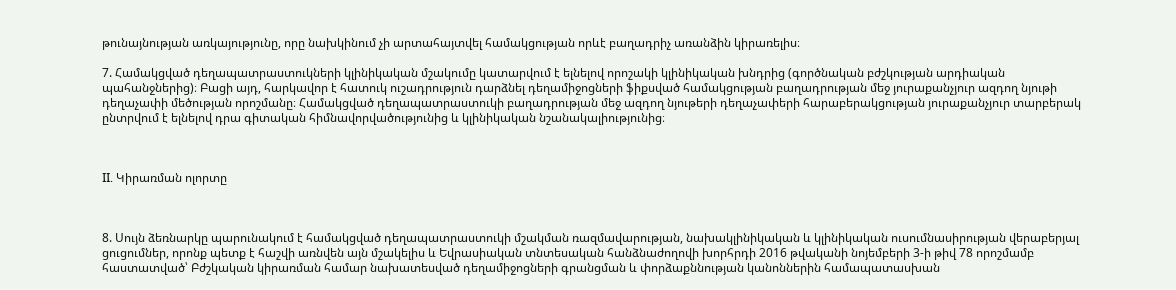թունայնության առկայությունը, որը նախկինում չի արտահայտվել համակցության որևէ բաղադրիչ առանձին կիրառելիս։

7. Համակցված դեղապատրաստուկների կլինիկական մշակումը կատարվում է ելնելով որոշակի կլինիկական խնդրից (գործնական բժշկության արդիական պահանջներից)։ Բացի այդ, հարկավոր է հատուկ ուշադրություն դարձնել դեղամիջոցների ֆիքսված համակցության բաղադրության մեջ յուրաքանչյուր ազդող նյութի դեղաչափի մեծության որոշմանը։ Համակցված դեղապատրաստուկի բաղադրության մեջ ազդող նյութերի դեղաչափերի հարաբերակցության յուրաքանչյուր տարբերակ ընտրվում է ելնելով դրա գիտական հիմնավորվածությունից և կլինիկական նշանակալիությունից։



II. Կիրառման ոլորտը



8. Սույն ձեռնարկը պարունակում է համակցված դեղապատրաստուկի մշակման ռազմավարության, նախակլինիկական և կլինիկական ուսումնասիրության վերաբերյալ ցուցումներ, որոնք պետք է հաշվի առնվեն այն մշակելիս և Եվրասիական տնտեսական հանձնաժողովի խորհրդի 2016 թվականի նոյեմբերի 3-ի թիվ 78 որոշմամբ հաստատված՝ Բժշկական կիրառման համար նախատեսված դեղամիջոցների գրանցման և փորձաքննության կանոններին համապատասխան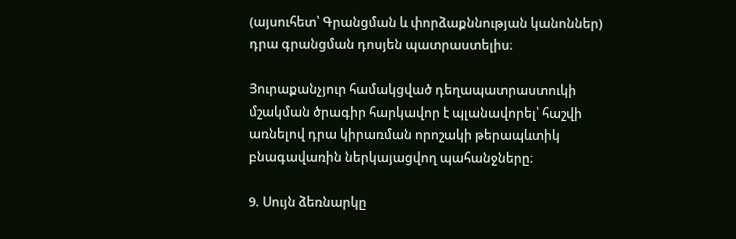(այսուհետ՝ Գրանցման և փորձաքննության կանոններ) դրա գրանցման դոսյեն պատրաստելիս։

Յուրաքանչյուր համակցված դեղապատրաստուկի մշակման ծրագիր հարկավոր է պլանավորել՝ հաշվի առնելով դրա կիրառման որոշակի թերապևտիկ բնագավառին ներկայացվող պահանջները։

9. Սույն ձեռնարկը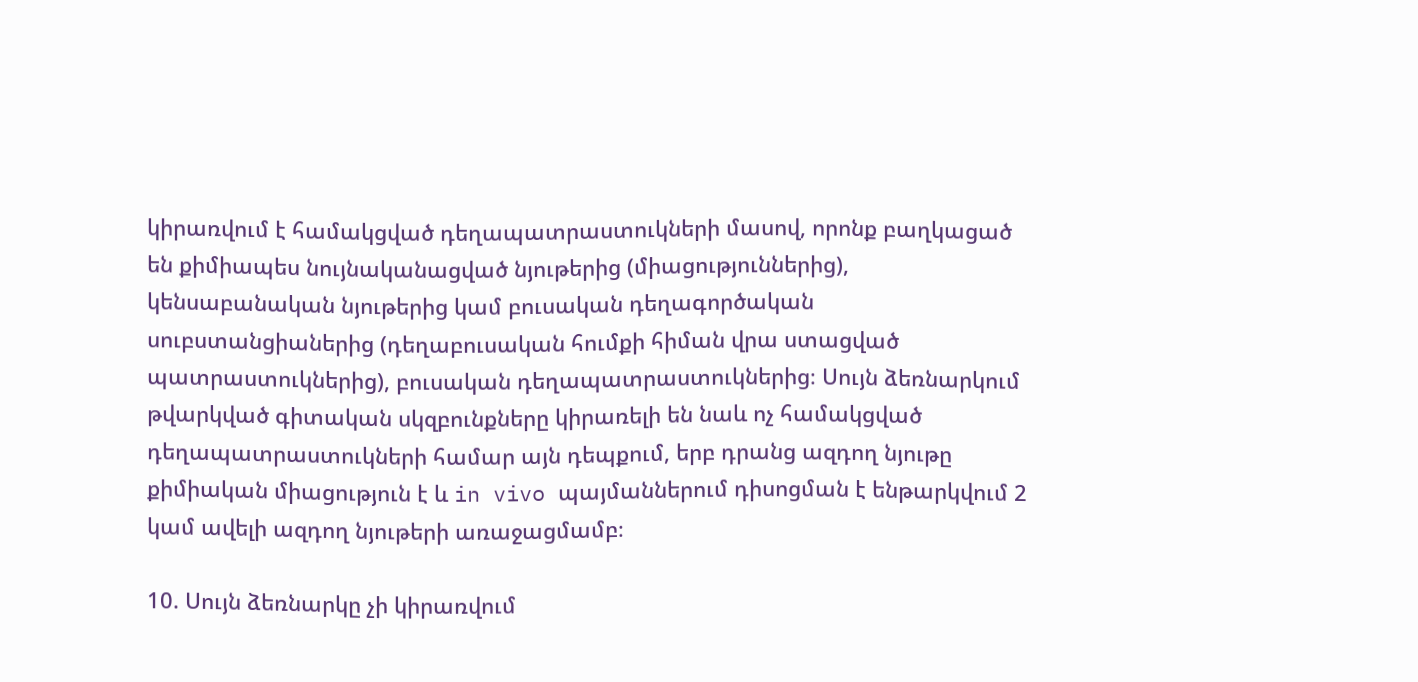կիրառվում է համակցված դեղապատրաստուկների մասով, որոնք բաղկացած են քիմիապես նույնականացված նյութերից (միացություններից), կենսաբանական նյութերից կամ բուսական դեղագործական սուբստանցիաներից (դեղաբուսական հումքի հիման վրա ստացված պատրաստուկներից), բուսական դեղապատրաստուկներից։ Սույն ձեռնարկում թվարկված գիտական սկզբունքները կիրառելի են նաև ոչ համակցված դեղապատրաստուկների համար այն դեպքում, երբ դրանց ազդող նյութը քիմիական միացություն է և in vivo պայմաններում դիսոցման է ենթարկվում 2 կամ ավելի ազդող նյութերի առաջացմամբ։

10. Սույն ձեռնարկը չի կիրառվում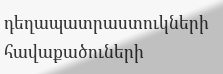դեղապատրաստուկների հավաքածուների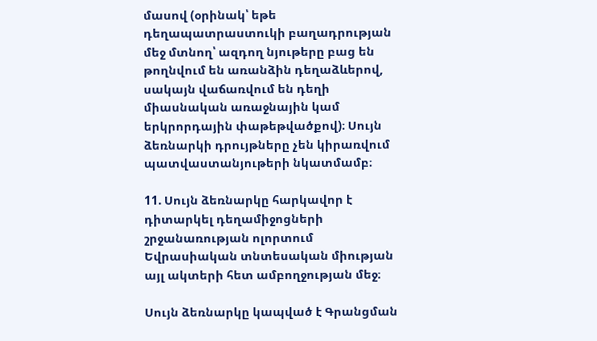մասով (օրինակ՝ եթե դեղապատրաստուկի բաղադրության մեջ մտնող՝ ազդող նյութերը բաց են թողնվում են առանձին դեղաձևերով, սակայն վաճառվում են դեղի միասնական առաջնային կամ երկրորդային փաթեթվածքով)։ Սույն ձեռնարկի դրույթները չեն կիրառվում պատվաստանյութերի նկատմամբ։

11. Սույն ձեռնարկը հարկավոր է դիտարկել դեղամիջոցների շրջանառության ոլորտում Եվրասիական տնտեսական միության այլ ակտերի հետ ամբողջության մեջ։

Սույն ձեռնարկը կապված է Գրանցման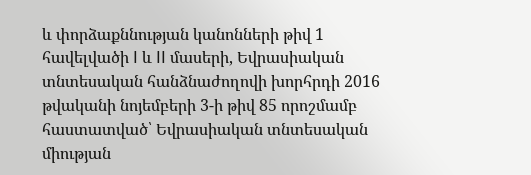և փորձաքննության կանոնների թիվ 1 հավելվածի I և II մասերի, Եվրասիական տնտեսական հանձնաժողովի խորհրդի 2016 թվականի նոյեմբերի 3-ի թիվ 85 որոշմամբ հաստատված՝ Եվրասիական տնտեսական միության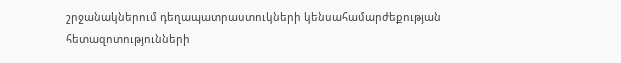շրջանակներում դեղապատրաստուկների կենսահամարժեքության հետազոտությունների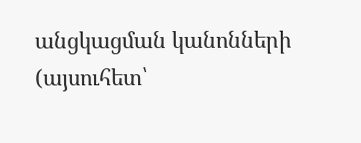անցկացման կանոնների (այսուհետ՝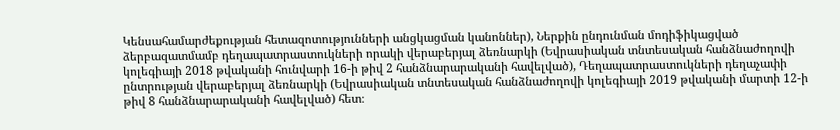Կենսահամարժեքության հետազոտությունների անցկացման կանոններ), Ներքին ընդունման մոդիֆիկացված ձերբազատմամբ դեղապատրաստուկների որակի վերաբերյալ ձեռնարկի (Եվրասիական տնտեսական հանձնաժողովի կոլեգիայի 2018 թվականի հունվարի 16-ի թիվ 2 հանձնարարականի հավելված), Դեղապատրաստուկների դեղաչափի ընտրության վերաբերյալ ձեռնարկի (Եվրասիական տնտեսական հանձնաժողովի կոլեգիայի 2019 թվականի մարտի 12-ի թիվ 8 հանձնարարականի հավելված) հետ։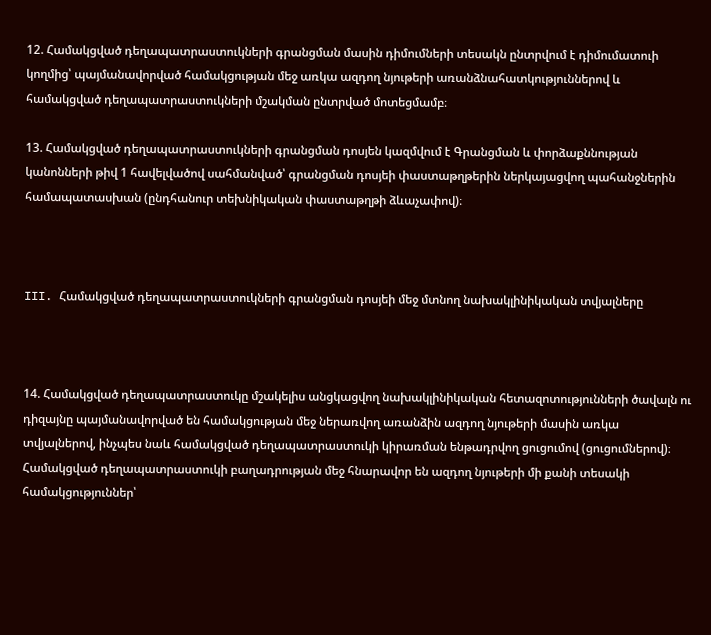12. Համակցված դեղապատրաստուկների գրանցման մասին դիմումների տեսակն ընտրվում է դիմումատուի կողմից՝ պայմանավորված համակցության մեջ առկա ազդող նյութերի առանձնահատկություններով և համակցված դեղապատրաստուկների մշակման ընտրված մոտեցմամբ։

13. Համակցված դեղապատրաստուկների գրանցման դոսյեն կազմվում է Գրանցման և փորձաքննության կանոնների թիվ 1 հավելվածով սահմանված՝ գրանցման դոսյեի փաստաթղթերին ներկայացվող պահանջներին համապատասխան (ընդհանուր տեխնիկական փաստաթղթի ձևաչափով)։



III. Համակցված դեղապատրաստուկների գրանցման դոսյեի մեջ մտնող նախակլինիկական տվյալները



14. Համակցված դեղապատրաստուկը մշակելիս անցկացվող նախակլինիկական հետազոտությունների ծավալն ու դիզայնը պայմանավորված են համակցության մեջ ներառվող առանձին ազդող նյութերի մասին առկա տվյալներով, ինչպես նաև համակցված դեղապատրաստուկի կիրառման ենթադրվող ցուցումով (ցուցումներով)։ Համակցված դեղապատրաստուկի բաղադրության մեջ հնարավոր են ազդող նյութերի մի քանի տեսակի համակցություններ՝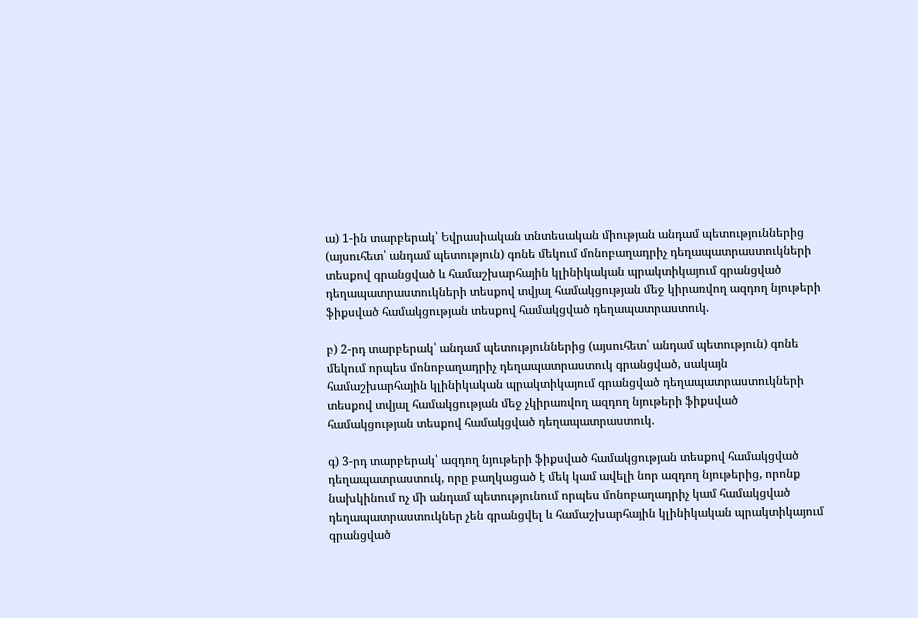ա) 1-ին տարբերակ՝ Եվրասիական տնտեսական միության անդամ պետություններից (այսուհետ՝ անդամ պետություն) գոնե մեկում մոնոբաղադրիչ դեղապատրաստուկների տեսքով գրանցված և համաշխարհային կլինիկական պրակտիկայում գրանցված դեղապատրաստուկների տեսքով տվյալ համակցության մեջ կիրառվող ազդող նյութերի ֆիքսված համակցության տեսքով համակցված դեղապատրաստուկ.

բ) 2-րդ տարբերակ՝ անդամ պետություններից (այսուհետ՝ անդամ պետություն) գոնե մեկում որպես մոնոբաղադրիչ դեղապատրաստուկ գրանցված, սակայն համաշխարհային կլինիկական պրակտիկայում գրանցված դեղապատրաստուկների տեսքով տվյալ համակցության մեջ չկիրառվող ազդող նյութերի ֆիքսված համակցության տեսքով համակցված դեղապատրաստուկ.

գ) 3-րդ տարբերակ՝ ազդող նյութերի ֆիքսված համակցության տեսքով համակցված դեղապատրաստուկ, որը բաղկացած է մեկ կամ ավելի նոր ազդող նյութերից, որոնք նախկինում ոչ մի անդամ պետությունում որպես մոնոբաղադրիչ կամ համակցված դեղապատրաստուկներ չեն գրանցվել և համաշխարհային կլինիկական պրակտիկայում գրանցված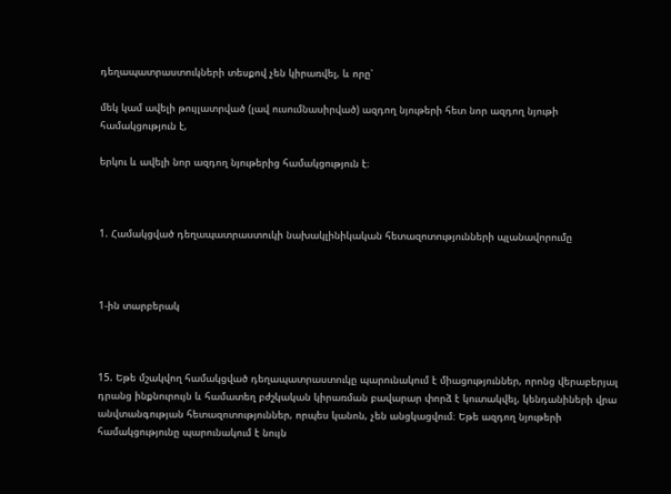դեղապատրաստուկների տեսքով չեն կիրառվել, և որը՝

մեկ կամ ավելի թույլատրված (լավ ուսումնասիրված) ազդող նյութերի հետ նոր ազդող նյութի համակցություն է,

երկու և ավելի նոր ազդող նյութերից համակցություն է։



1. Համակցված դեղապատրաստուկի նախակլինիկական հետազոտությունների պլանավորումը



1-ին տարբերակ



15. Եթե մշակվող համակցված դեղապատրաստուկը պարունակում է միացություններ, որոնց վերաբերյալ դրանց ինքնուրույն և համատեղ բժշկական կիրառման բավարար փորձ է կուտակվել, կենդանիների վրա անվտանգության հետազոտություններ, որպես կանոն, չեն անցկացվում։ Եթե ազդող նյութերի համակցությունը պարունակում է նույն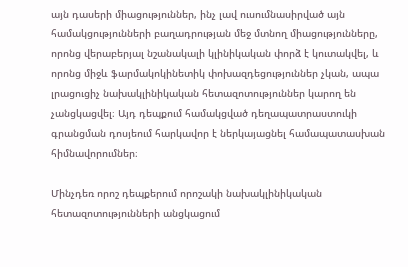այն դասերի միացություններ, ինչ լավ ուսումնասիրված այն համակցությունների բաղադրության մեջ մտնող միացությունները, որոնց վերաբերյալ նշանակալի կլինիկական փորձ է կուտակվել, և որոնց միջև ֆարմակոկինետիկ փոխազդեցություններ չկան, ապա լրացուցիչ նախակլինիկական հետազոտություններ կարող են չանցկացվել։ Այդ դեպքում համակցված դեղապատրաստուկի գրանցման դոսյեում հարկավոր է ներկայացնել համապատասխան հիմնավորումներ։

Մինչդեռ որոշ դեպքերում որոշակի նախակլինիկական հետազոտությունների անցկացում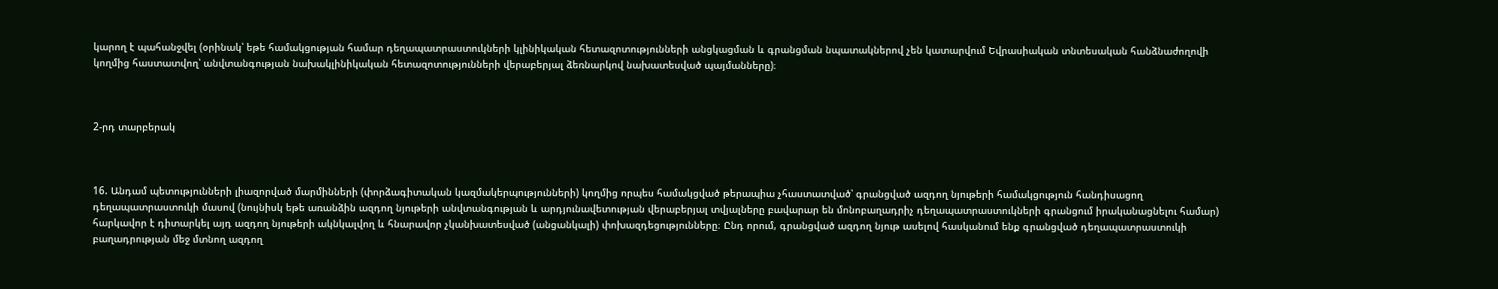կարող է պահանջվել (օրինակ՝ եթե համակցության համար դեղապատրաստուկների կլինիկական հետազոտությունների անցկացման և գրանցման նպատակներով չեն կատարվում Եվրասիական տնտեսական հանձնաժողովի կողմից հաստատվող՝ անվտանգության նախակլինիկական հետազոտությունների վերաբերյալ ձեռնարկով նախատեսված պայմանները)։



2-րդ տարբերակ



16. Անդամ պետությունների լիազորված մարմինների (փորձագիտական կազմակերպությունների) կողմից որպես համակցված թերապիա չհաստատված՝ գրանցված ազդող նյութերի համակցություն հանդիսացող դեղապատրաստուկի մասով (նույնիսկ եթե առանձին ազդող նյութերի անվտանգության և արդյունավետության վերաբերյալ տվյալները բավարար են մոնոբաղադրիչ դեղապատրաստուկների գրանցում իրականացնելու համար) հարկավոր է դիտարկել այդ ազդող նյութերի ակնկալվող և հնարավոր չկանխատեսված (անցանկալի) փոխազդեցությունները։ Ընդ որում, գրանցված ազդող նյութ ասելով հասկանում ենք գրանցված դեղապատրաստուկի բաղադրության մեջ մտնող ազդող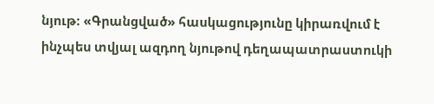նյութ։ «Գրանցված» հասկացությունը կիրառվում է ինչպես տվյալ ազդող նյութով դեղապատրաստուկի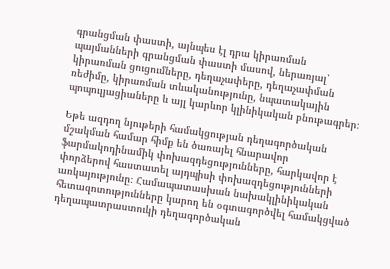գրանցման փաստի, այնպես էլ դրա կիրառման պայմանների գրանցման փաստի մասով, ներառյալ՝ կիրառման ցուցումները, դեղաչափերը, դեղաչափման ռեժիմը, կիրառման տևականությունը, նպատակային պոպուլյացիաները և այլ կարևոր կլինիկական բնութագրեր։

Եթե ազդող նյութերի համակցության դեղագործական մշակման համար հիմք են ծառայել հնարավոր ֆարմակոդինամիկ փոխազդեցությունները, հարկավոր է փորձերով հաստատել այդպիսի փոխազդեցությունների առկայությունը։ Համապատասխան նախակլինիկական հետազոտությունները կարող են օգտագործվել համակցված դեղապատրաստուկի դեղագործական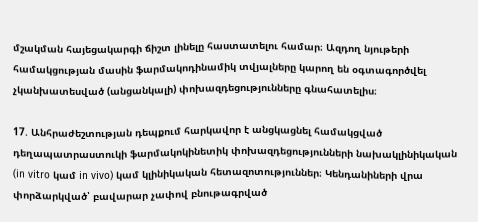մշակման հայեցակարգի ճիշտ լինելը հաստատելու համար։ Ազդող նյութերի համակցության մասին ֆարմակոդինամիկ տվյալները կարող են օգտագործվել չկանխատեսված (անցանկալի) փոխազդեցությունները գնահատելիս։

17. Անհրաժեշտության դեպքում հարկավոր է անցկացնել համակցված դեղապատրաստուկի ֆարմակոկինետիկ փոխազդեցությունների նախակլինիկական (in vitro կամ in vivo) կամ կլինիկական հետազոտություններ։ Կենդանիների վրա փորձարկված՝ բավարար չափով բնութագրված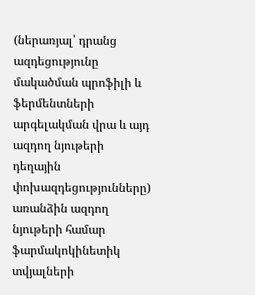(ներառյալ՝ դրանց ազդեցությունը մակածման պրոֆիլի և ֆերմենտների արգելակման վրա և այդ ազդող նյութերի դեղային փոխազդեցությունները) առանձին ազդող նյութերի համար ֆարմակոկինետիկ տվյալների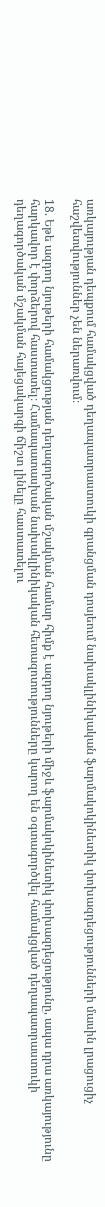առկայության դեպքում համակցված դեղապատրաստուկի գրանցման դոսյեում նախակլինիկական ֆարմակոկինետիկ փոխազդեցությունների մասին լրացուցիչ հաշվետվություններ չեն ներառվում։

18. Եթե ազդող նյութերի համակցության դեղագործական մշակման համար հիմք է ազդող նյութերի միջև ֆարմակոկինետիկ փոխազդեցությունը, ապա դրա առկայությունը հարկավոր է փորձերով հաստատել։ Համապատասխան նախակլինիկական հետազոտությունները կարող են օգտագործվել համակցված դեղապատրաստուկի դեղագործական մշակման հայեցակարգի ճիշտ լինելը հաստատելու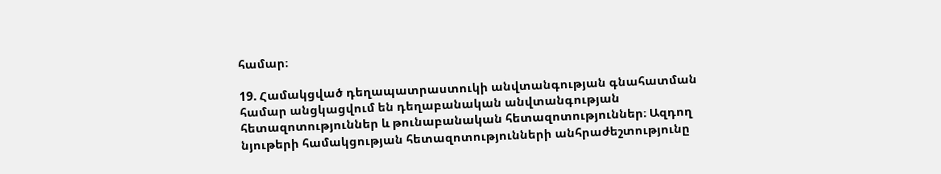համար։

19. Համակցված դեղապատրաստուկի անվտանգության գնահատման համար անցկացվում են դեղաբանական անվտանգության հետազոտություններ և թունաբանական հետազոտություններ։ Ազդող նյութերի համակցության հետազոտությունների անհրաժեշտությունը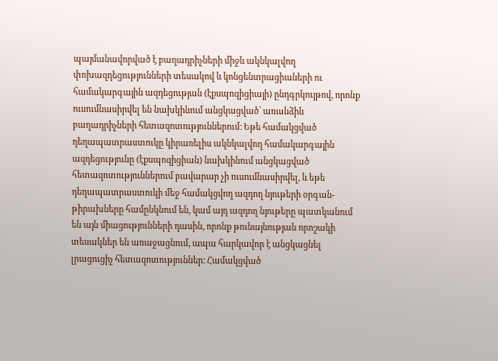պայմանավորված է բաղադրիչների միջև ակնկալվող փոխազդեցությունների տեսակով և կոնցենտրացիաների ու համակարգային ազդեցության (էքսպոզիցիայի) ընդգրկույթով, որոնք ուսումնասիրվել են նախկինում անցկացված՝ առանձին բաղադրիչների հետազոտություններում։ Եթե համակցված դեղապատրաստուկը կիրառելիս ակնկալվող համակարգային ազդեցությունը (էքսպոզիցիան) նախկինում անցկացված հետազոտություններում բավարար չի ուսումնասիրվել, և եթե դեղապատրաստուկի մեջ համակցվող ազդող նյութերի օրգան-թիրախները համընկնում են, կամ այդ ազդող նյութերը պատկանում են այն միացությունների դասին, որոնք թունայնության որոշակի տեսակներ են առաջացնում, ապա հարկավոր է անցկացնել լրացուցիչ հետազոտություններ։ Համակցված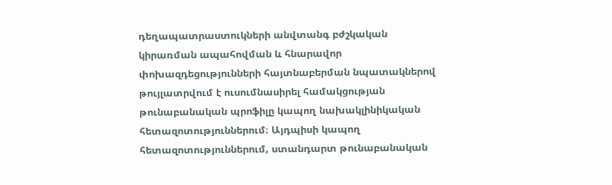դեղապատրաստուկների անվտանգ բժշկական կիրառման ապահովման և հնարավոր փոխազդեցությունների հայտնաբերման նպատակներով թույլատրվում է ուսումնասիրել համակցության թունաբանական պրոֆիլը կապող նախակլինիկական հետազոտություններում։ Այդպիսի կապող հետազոտություններում, ստանդարտ թունաբանական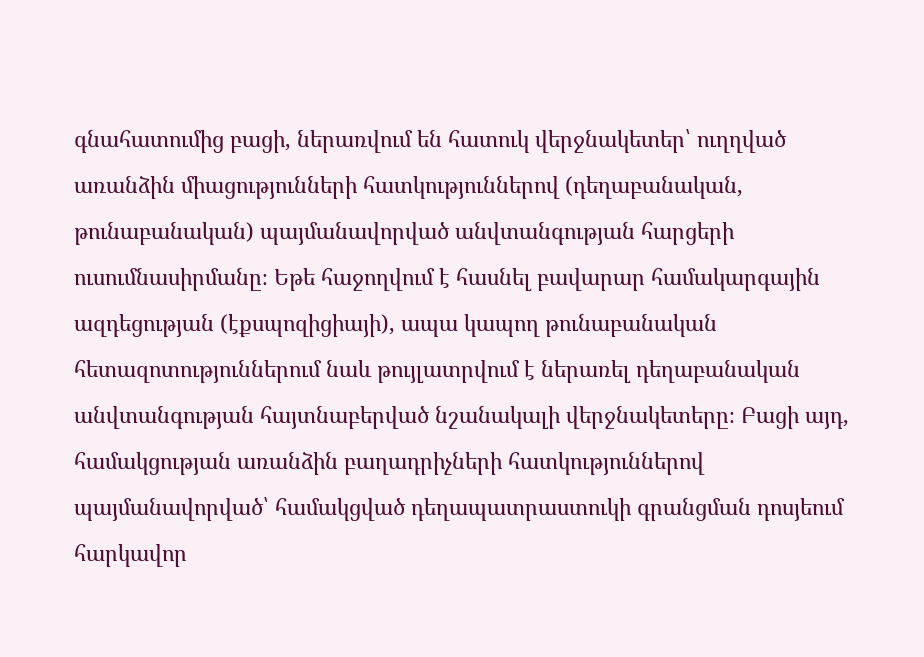գնահատումից բացի, ներառվում են հատուկ վերջնակետեր՝ ուղղված առանձին միացությունների հատկություններով (դեղաբանական, թունաբանական) պայմանավորված անվտանգության հարցերի ուսումնասիրմանը։ Եթե հաջողվում է հասնել բավարար համակարգային ազդեցության (էքսպոզիցիայի), ապա կապող թունաբանական հետազոտություններում նաև թույլատրվում է ներառել դեղաբանական անվտանգության հայտնաբերված նշանակալի վերջնակետերը։ Բացի այդ, համակցության առանձին բաղադրիչների հատկություններով պայմանավորված՝ համակցված դեղապատրաստուկի գրանցման դոսյեում հարկավոր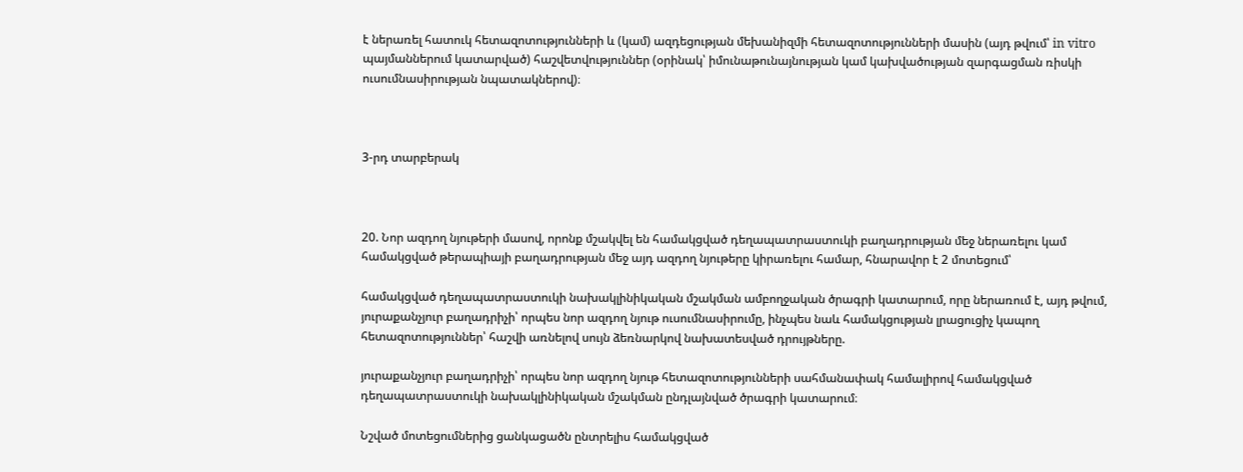է ներառել հատուկ հետազոտությունների և (կամ) ազդեցության մեխանիզմի հետազոտությունների մասին (այդ թվում՝ in vitro պայմաններում կատարված) հաշվետվություններ (օրինակ՝ իմունաթունայնության կամ կախվածության զարգացման ռիսկի ուսումնասիրության նպատակներով)։



3-րդ տարբերակ



20. Նոր ազդող նյութերի մասով, որոնք մշակվել են համակցված դեղապատրաստուկի բաղադրության մեջ ներառելու կամ համակցված թերապիայի բաղադրության մեջ այդ ազդող նյութերը կիրառելու համար, հնարավոր է 2 մոտեցում՝

համակցված դեղապատրաստուկի նախակլինիկական մշակման ամբողջական ծրագրի կատարում, որը ներառում է, այդ թվում, յուրաքանչյուր բաղադրիչի՝ որպես նոր ազդող նյութ ուսումնասիրումը, ինչպես նաև համակցության լրացուցիչ կապող հետազոտություններ՝ հաշվի առնելով սույն ձեռնարկով նախատեսված դրույթները.

յուրաքանչյուր բաղադրիչի՝ որպես նոր ազդող նյութ հետազոտությունների սահմանափակ համալիրով համակցված դեղապատրաստուկի նախակլինիկական մշակման ընդլայնված ծրագրի կատարում։

Նշված մոտեցումներից ցանկացածն ընտրելիս համակցված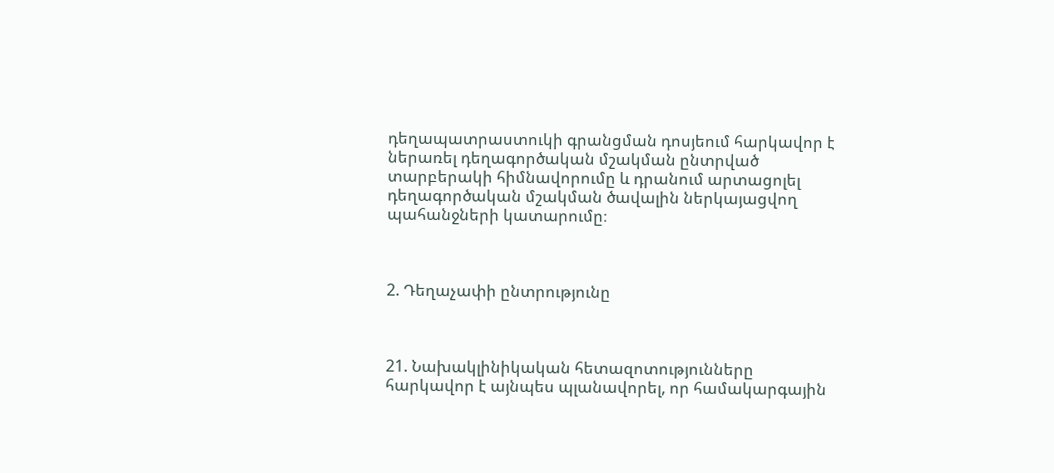դեղապատրաստուկի գրանցման դոսյեում հարկավոր է ներառել դեղագործական մշակման ընտրված տարբերակի հիմնավորումը և դրանում արտացոլել դեղագործական մշակման ծավալին ներկայացվող պահանջների կատարումը։



2. Դեղաչափի ընտրությունը



21. Նախակլինիկական հետազոտությունները հարկավոր է այնպես պլանավորել, որ համակարգային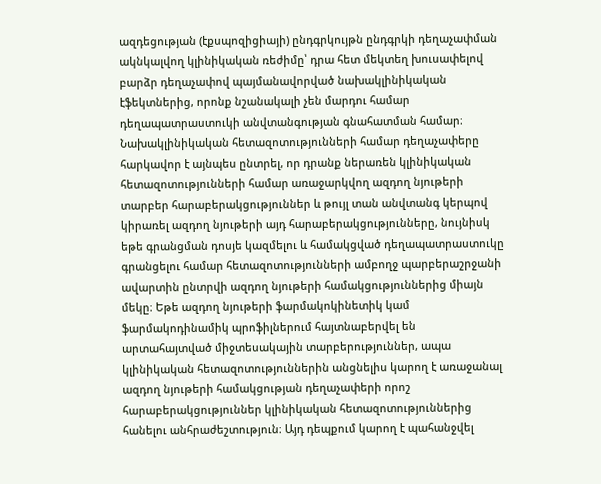ազդեցության (էքսպոզիցիայի) ընդգրկույթն ընդգրկի դեղաչափման ակնկալվող կլինիկական ռեժիմը՝ դրա հետ մեկտեղ խուսափելով բարձր դեղաչափով պայմանավորված նախակլինիկական էֆեկտներից, որոնք նշանակալի չեն մարդու համար դեղապատրաստուկի անվտանգության գնահատման համար։ Նախակլինիկական հետազոտությունների համար դեղաչափերը հարկավոր է այնպես ընտրել, որ դրանք ներառեն կլինիկական հետազոտությունների համար առաջարկվող ազդող նյութերի տարբեր հարաբերակցություններ և թույլ տան անվտանգ կերպով կիրառել ազդող նյութերի այդ հարաբերակցությունները, նույնիսկ եթե գրանցման դոսյե կազմելու և համակցված դեղապատրաստուկը գրանցելու համար հետազոտությունների ամբողջ պարբերաշրջանի ավարտին ընտրվի ազդող նյութերի համակցություններից միայն մեկը։ Եթե ազդող նյութերի ֆարմակոկինետիկ կամ ֆարմակոդինամիկ պրոֆիլներում հայտնաբերվել են արտահայտված միջտեսակային տարբերություններ, ապա կլինիկական հետազոտություններին անցնելիս կարող է առաջանալ ազդող նյութերի համակցության դեղաչափերի որոշ հարաբերակցություններ կլինիկական հետազոտություններից հանելու անհրաժեշտություն։ Այդ դեպքում կարող է պահանջվել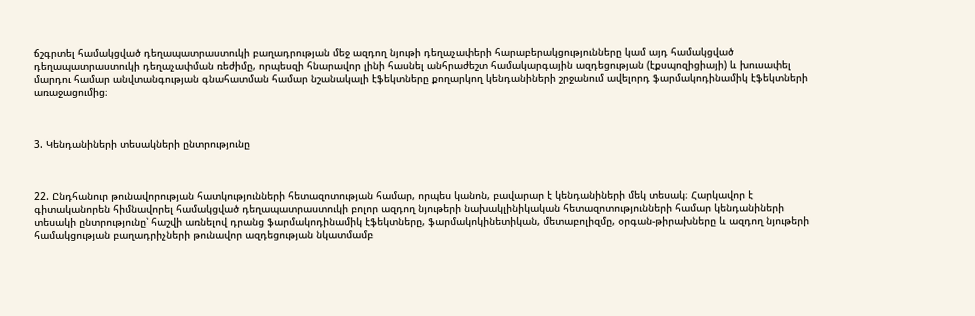ճշգրտել համակցված դեղապատրաստուկի բաղադրության մեջ ազդող նյութի դեղաչափերի հարաբերակցությունները կամ այդ համակցված դեղապատրաստուկի դեղաչափման ռեժիմը, որպեսզի հնարավոր լինի հասնել անհրաժեշտ համակարգային ազդեցության (էքսպոզիցիայի) և խուսափել մարդու համար անվտանգության գնահատման համար նշանակալի էֆեկտները քողարկող կենդանիների շրջանում ավելորդ ֆարմակոդինամիկ էֆեկտների առաջացումից։



3. Կենդանիների տեսակների ընտրությունը



22. Ընդհանուր թունավորության հատկությունների հետազոտության համար, որպես կանոն, բավարար է կենդանիների մեկ տեսակ։ Հարկավոր է գիտականորեն հիմնավորել համակցված դեղապատրաստուկի բոլոր ազդող նյութերի նախակլինիկական հետազոտությունների համար կենդանիների տեսակի ընտրությունը՝ հաշվի առնելով դրանց ֆարմակոդինամիկ էֆեկտները, ֆարմակոկինետիկան, մետաբոլիզմը, օրգան-թիրախները և ազդող նյութերի համակցության բաղադրիչների թունավոր ազդեցության նկատմամբ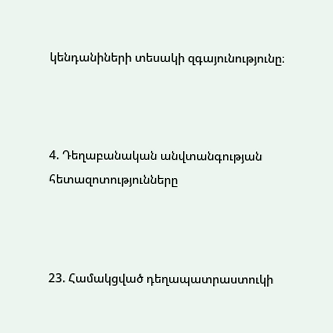կենդանիների տեսակի զգայունությունը։



4. Դեղաբանական անվտանգության հետազոտությունները



23. Համակցված դեղապատրաստուկի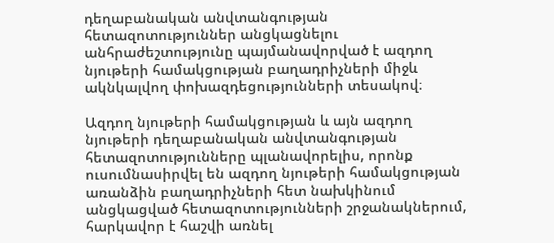դեղաբանական անվտանգության հետազոտություններ անցկացնելու անհրաժեշտությունը պայմանավորված է ազդող նյութերի համակցության բաղադրիչների միջև ակնկալվող փոխազդեցությունների տեսակով։

Ազդող նյութերի համակցության և այն ազդող նյութերի դեղաբանական անվտանգության հետազոտությունները պլանավորելիս, որոնք ուսումնասիրվել են ազդող նյութերի համակցության առանձին բաղադրիչների հետ նախկինում անցկացված հետազոտությունների շրջանակներում, հարկավոր է հաշվի առնել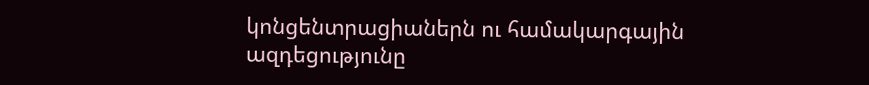կոնցենտրացիաներն ու համակարգային ազդեցությունը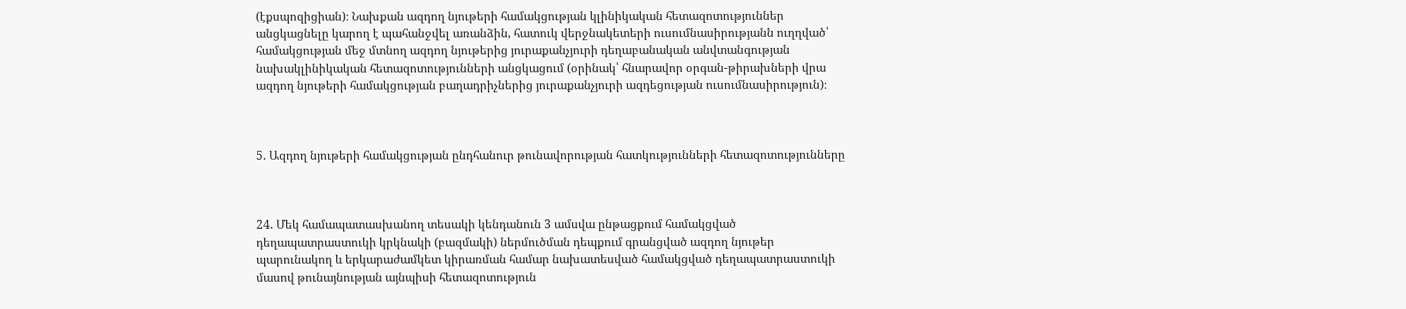(էքսպոզիցիան)։ Նախքան ազդող նյութերի համակցության կլինիկական հետազոտություններ անցկացնելը կարող է պահանջվել առանձին, հատուկ վերջնակետերի ուսումնասիրությանն ուղղված՝ համակցության մեջ մտնող ազդող նյութերից յուրաքանչյուրի դեղաբանական անվտանգության նախակլինիկական հետազոտությունների անցկացում (օրինակ՝ հնարավոր օրգան-թիրախների վրա ազդող նյութերի համակցության բաղադրիչներից յուրաքանչյուրի ազդեցության ուսումնասիրություն)։



5. Ազդող նյութերի համակցության ընդհանուր թունավորության հատկությունների հետազոտությունները



24. Մեկ համապատասխանող տեսակի կենդանուն 3 ամսվա ընթացքում համակցված դեղապատրաստուկի կրկնակի (բազմակի) ներմուծման դեպքում գրանցված ազդող նյութեր պարունակող և երկարաժամկետ կիրառման համար նախատեսված համակցված դեղապատրաստուկի մասով թունայնության այնպիսի հետազոտություն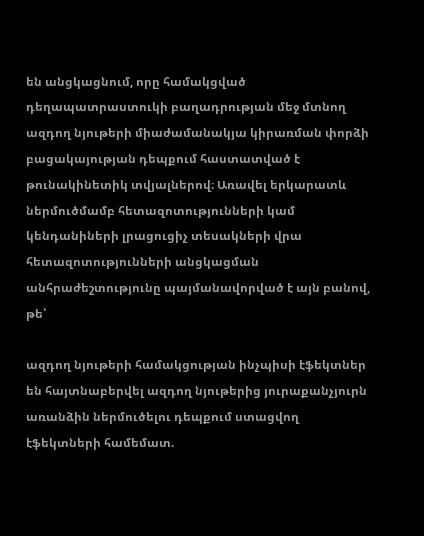են անցկացնում, որը համակցված դեղապատրաստուկի բաղադրության մեջ մտնող ազդող նյութերի միաժամանակյա կիրառման փորձի բացակայության դեպքում հաստատված է թունակինետիկ տվյալներով։ Առավել երկարատև ներմուծմամբ հետազոտությունների կամ կենդանիների լրացուցիչ տեսակների վրա հետազոտությունների անցկացման անհրաժեշտությունը պայմանավորված է այն բանով, թե՝

ազդող նյութերի համակցության ինչպիսի էֆեկտներ են հայտնաբերվել ազդող նյութերից յուրաքանչյուրն առանձին ներմուծելու դեպքում ստացվող էֆեկտների համեմատ.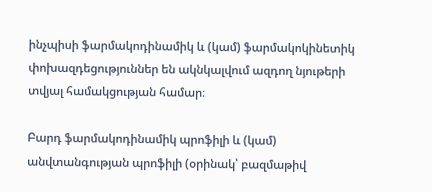ինչպիսի ֆարմակոդինամիկ և (կամ) ֆարմակոկինետիկ փոխազդեցություններ են ակնկալվում ազդող նյութերի տվյալ համակցության համար։

Բարդ ֆարմակոդինամիկ պրոֆիլի և (կամ) անվտանգության պրոֆիլի (օրինակ՝ բազմաթիվ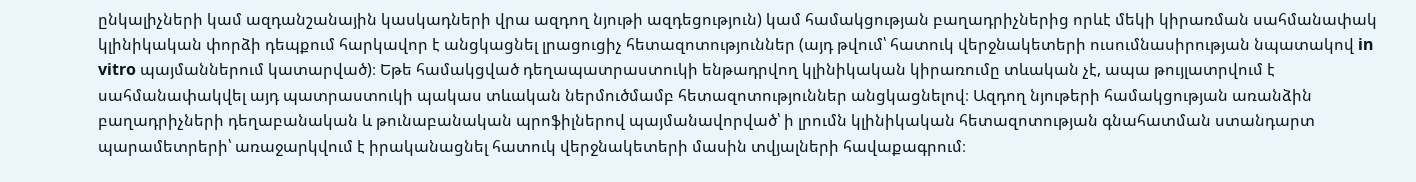ընկալիչների կամ ազդանշանային կասկադների վրա ազդող նյութի ազդեցություն) կամ համակցության բաղադրիչներից որևէ մեկի կիրառման սահմանափակ կլինիկական փորձի դեպքում հարկավոր է անցկացնել լրացուցիչ հետազոտություններ (այդ թվում՝ հատուկ վերջնակետերի ուսումնասիրության նպատակով in vitro պայմաններում կատարված)։ Եթե համակցված դեղապատրաստուկի ենթադրվող կլինիկական կիրառումը տևական չէ, ապա թույլատրվում է սահմանափակվել այդ պատրաստուկի պակաս տևական ներմուծմամբ հետազոտություններ անցկացնելով։ Ազդող նյութերի համակցության առանձին բաղադրիչների դեղաբանական և թունաբանական պրոֆիլներով պայմանավորված՝ ի լրումն կլինիկական հետազոտության գնահատման ստանդարտ պարամետրերի՝ առաջարկվում է իրականացնել հատուկ վերջնակետերի մասին տվյալների հավաքագրում։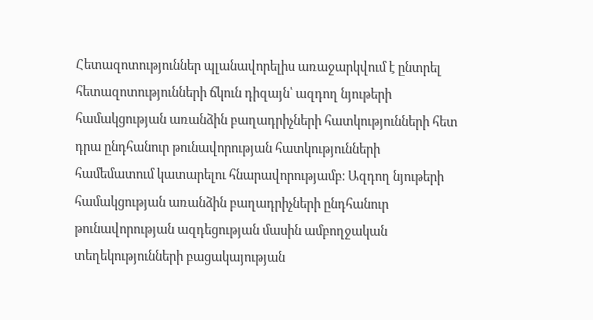Հետազոտություններ պլանավորելիս առաջարկվում է ընտրել հետազոտությունների ճկուն դիզայն՝ ազդող նյութերի համակցության առանձին բաղադրիչների հատկությունների հետ դրա ընդհանուր թունավորության հատկությունների համեմատում կատարելու հնարավորությամբ։ Ազդող նյութերի համակցության առանձին բաղադրիչների ընդհանուր թունավորության ազդեցության մասին ամբողջական տեղեկությունների բացակայության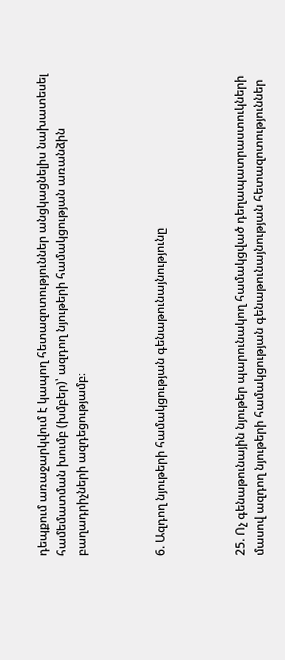դեպքում առաջարկվում է կապող հետազոտություններ անցկացնելիս նախատեսել համեմատման խումբ (խմբեր)՝ ազդող նյութերի համակցության առանձին բաղադրիչների ազդեցությամբ։



6. Ազդող նյութերի համակցության գենաթունայնությունը



25. Ոչ գենաթունային նյութեր պարունակող համակցված դեղապատրաստուկների մասով ազդող նյութերի համակցության գենաթունայնության հետազոտություններ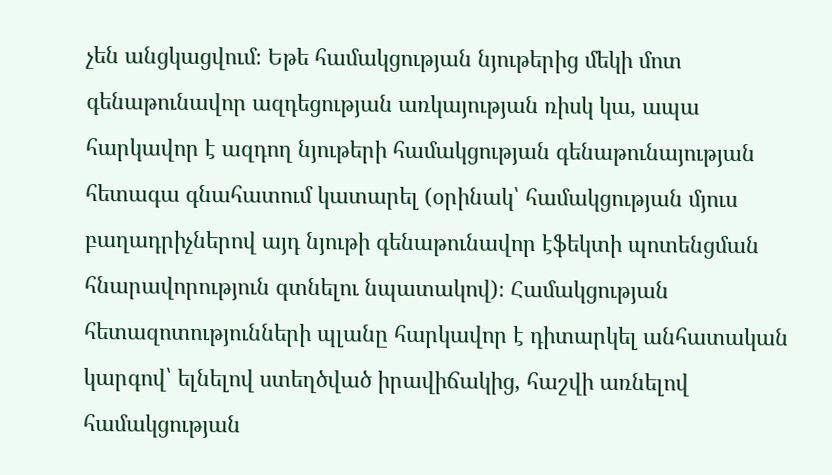չեն անցկացվում։ Եթե համակցության նյութերից մեկի մոտ գենաթունավոր ազդեցության առկայության ռիսկ կա, ապա հարկավոր է ազդող նյութերի համակցության գենաթունայության հետագա գնահատում կատարել (օրինակ՝ համակցության մյուս բաղադրիչներով այդ նյութի գենաթունավոր էֆեկտի պոտենցման հնարավորություն գտնելու նպատակով)։ Համակցության հետազոտությունների պլանը հարկավոր է դիտարկել անհատական կարգով՝ ելնելով ստեղծված իրավիճակից, հաշվի առնելով համակցության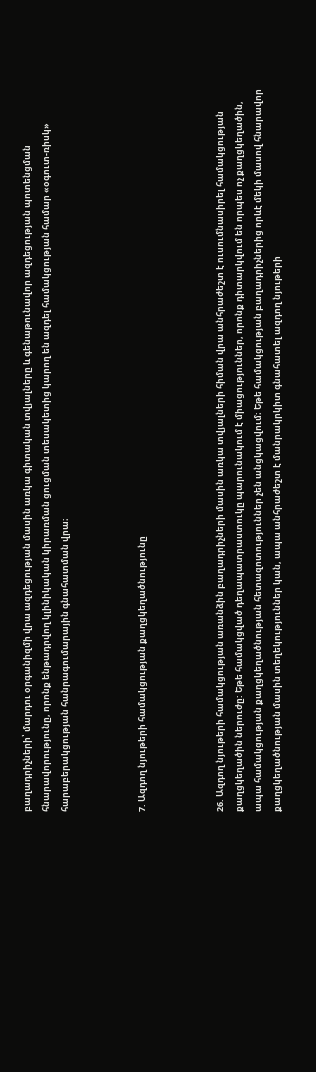բաղադրիչների՝ մարդու օրգանիզմի վրա ազդեցության մասին առկա գիտական տվյալները և գենաթունավոր ազդեցության պոտենցման հնարավորությունը, որոնք ենթադրվող կլինիկական կիրառման ցուցման տեսակետից կարող են ազդել համակցության համար «օգուտ-ռիսկ» հարաբերակցության հանրագումարային գնահատման վրա։



7. Ազդող նյութերի համակցության քաղցկեղածնությունը



26. Ազդող նյութերի համակցության առանձին բաղադրիչների մասին առկա տվյալների հիման վրա անհրաժեշտ է ուսումնասիրել համակցության քաղցկեղածին ներուժը: Եթե համակցված դեղապատրաստուկը պարունակում է միացություններ, որոնք դիտարկվում են որպես ոչ քաղցկեղածին, ապա համակցության քաղցկեղածնության հետազոտություններ չեն անցկացվում։ Եթե համակցության բաղադրիչներից որևէ մեկի մասով հնարավոր քաղցկեղածնության մասին տեղեկություններ կան, ապա անհրաժեշտ է մանրակրկիտ գնահատել ազդող նյութերի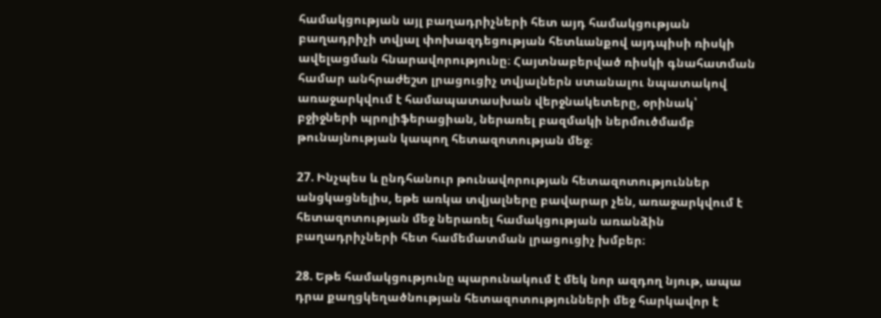համակցության այլ բաղադրիչների հետ այդ համակցության բաղադրիչի տվյալ փոխազդեցության հետևանքով այդպիսի ռիսկի ավելացման հնարավորությունը։ Հայտնաբերված ռիսկի գնահատման համար անհրաժեշտ լրացուցիչ տվյալներն ստանալու նպատակով առաջարկվում է համապատասխան վերջնակետերը, օրինակ՝ բջիջների պրոլիֆերացիան, ներառել բազմակի ներմուծմամբ թունայնության կապող հետազոտության մեջ։

27. Ինչպես և ընդհանուր թունավորության հետազոտություններ անցկացնելիս, եթե առկա տվյալները բավարար չեն, առաջարկվում է հետազոտության մեջ ներառել համակցության առանձին բաղադրիչների հետ համեմատման լրացուցիչ խմբեր։

28. Եթե համակցությունը պարունակում է մեկ նոր ազդող նյութ, ապա դրա քաղցկեղածնության հետազոտությունների մեջ հարկավոր է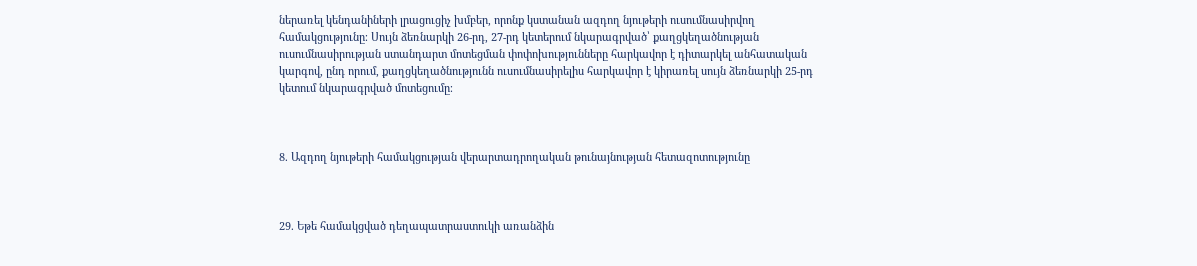ներառել կենդանիների լրացուցիչ խմբեր, որոնք կստանան ազդող նյութերի ուսումնասիրվող համակցությունը։ Սույն ձեռնարկի 26-րդ, 27-րդ կետերում նկարագրված՝ քաղցկեղածնության ուսումնասիրության ստանդարտ մոտեցման փոփոխությունները հարկավոր է դիտարկել անհատական կարգով, ընդ որում, քաղցկեղածնությունն ուսումնասիրելիս հարկավոր է կիրառել սույն ձեռնարկի 25-րդ կետում նկարագրված մոտեցումը։



8. Ազդող նյութերի համակցության վերարտադրողական թունայնության հետազոտությունը



29. Եթե համակցված դեղապատրաստուկի առանձին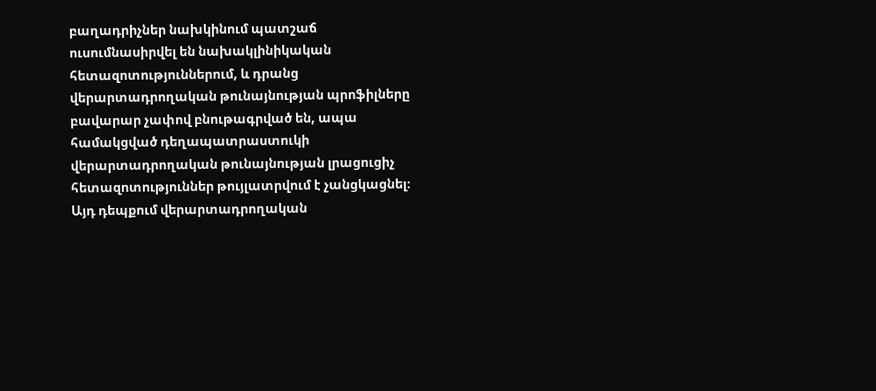բաղադրիչներ նախկինում պատշաճ ուսումնասիրվել են նախակլինիկական հետազոտություններում, և դրանց վերարտադրողական թունայնության պրոֆիլները բավարար չափով բնութագրված են, ապա համակցված դեղապատրաստուկի վերարտադրողական թունայնության լրացուցիչ հետազոտություններ թույլատրվում է չանցկացնել։ Այդ դեպքում վերարտադրողական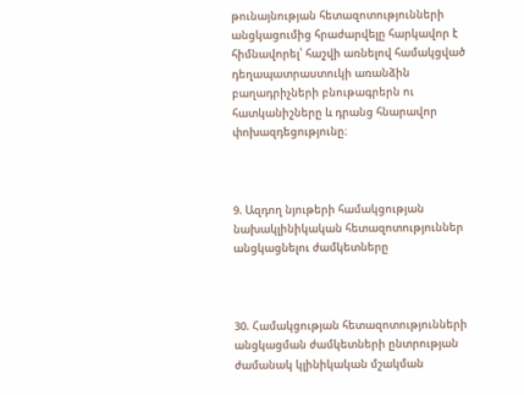թունայնության հետազոտությունների անցկացումից հրաժարվելը հարկավոր է հիմնավորել՝ հաշվի առնելով համակցված դեղապատրաստուկի առանձին բաղադրիչների բնութագրերն ու հատկանիշները և դրանց հնարավոր փոխազդեցությունը։



9. Ազդող նյութերի համակցության նախակլինիկական հետազոտություններ անցկացնելու ժամկետները



30. Համակցության հետազոտությունների անցկացման ժամկետների ընտրության ժամանակ կլինիկական մշակման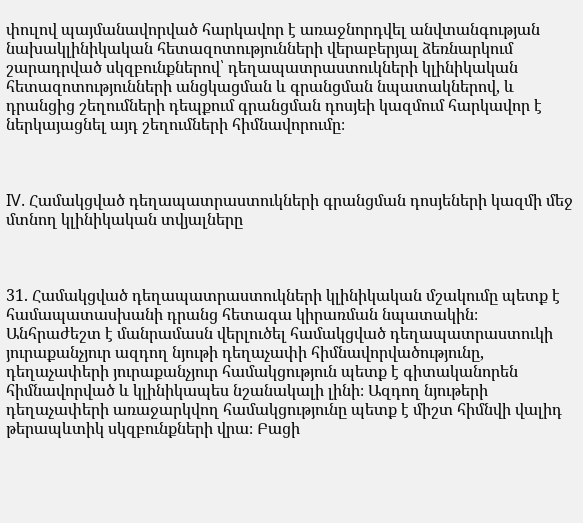փուլով պայմանավորված հարկավոր է առաջնորդվել անվտանգության նախակլինիկական հետազոտությունների վերաբերյալ ձեռնարկում շարադրված սկզբունքներով՝ դեղապատրաստուկների կլինիկական հետազոտությունների անցկացման և գրանցման նպատակներով, և դրանցից շեղումների դեպքում գրանցման դոսյեի կազմում հարկավոր է ներկայացնել այդ շեղումների հիմնավորումը։



IV. Համակցված դեղապատրաստուկների գրանցման դոսյեների կազմի մեջ մտնող կլինիկական տվյալները



31. Համակցված դեղապատրաստուկների կլինիկական մշակումը պետք է համապատասխանի դրանց հետագա կիրառման նպատակին։ Անհրաժեշտ է մանրամասն վերլուծել համակցված դեղապատրաստուկի յուրաքանչյուր ազդող նյութի դեղաչափի հիմնավորվածությունը, դեղաչափերի յուրաքանչյուր համակցություն պետք է գիտականորեն հիմնավորված և կլինիկապես նշանակալի լինի։ Ազդող նյութերի դեղաչափերի առաջարկվող համակցությունը պետք է միշտ հիմնվի վալիդ թերապևտիկ սկզբունքների վրա։ Բացի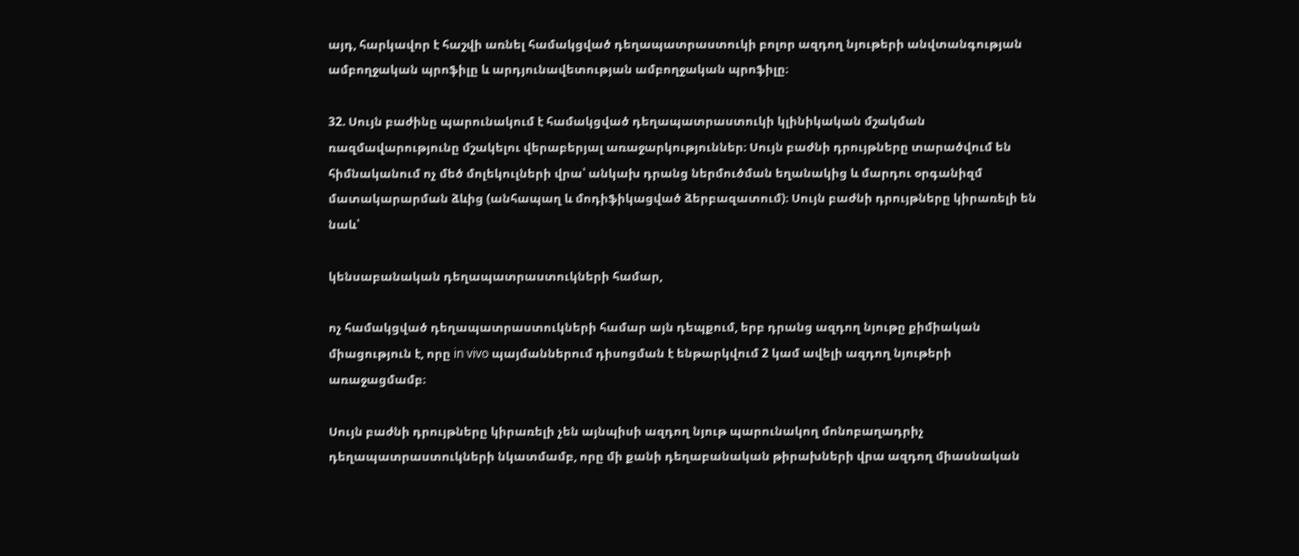այդ, հարկավոր է հաշվի առնել համակցված դեղապատրաստուկի բոլոր ազդող նյութերի անվտանգության ամբողջական պրոֆիլը և արդյունավետության ամբողջական պրոֆիլը։

32. Սույն բաժինը պարունակում է համակցված դեղապատրաստուկի կլինիկական մշակման ռազմավարությունը մշակելու վերաբերյալ առաջարկություններ։ Սույն բաժնի դրույթները տարածվում են հիմնականում ոչ մեծ մոլեկուլների վրա՝ անկախ դրանց ներմուծման եղանակից և մարդու օրգանիզմ մատակարարման ձևից (անհապաղ և մոդիֆիկացված ձերբազատում)։ Սույն բաժնի դրույթները կիրառելի են նաև՝

կենսաբանական դեղապատրաստուկների համար,

ոչ համակցված դեղապատրաստուկների համար այն դեպքում, երբ դրանց ազդող նյութը քիմիական միացություն է, որը in vivo պայմաններում դիսոցման է ենթարկվում 2 կամ ավելի ազդող նյութերի առաջացմամբ։

Սույն բաժնի դրույթները կիրառելի չեն այնպիսի ազդող նյութ պարունակող մոնոբաղադրիչ դեղապատրաստուկների նկատմամբ, որը մի քանի դեղաբանական թիրախների վրա ազդող միասնական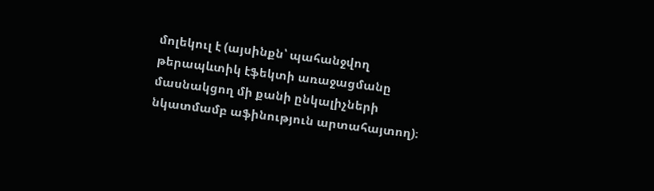մոլեկուլ է (այսինքն՝ պահանջվող թերապևտիկ էֆեկտի առաջացմանը մասնակցող մի քանի ընկալիչների նկատմամբ աֆինություն արտահայտող)։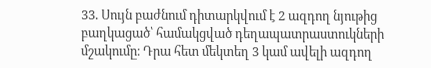33. Սույն բաժնում դիտարկվում է 2 ազդող նյութից բաղկացած՝ համակցված դեղապատրաստուկների մշակումը։ Դրա հետ մեկտեղ 3 կամ ավելի ազդող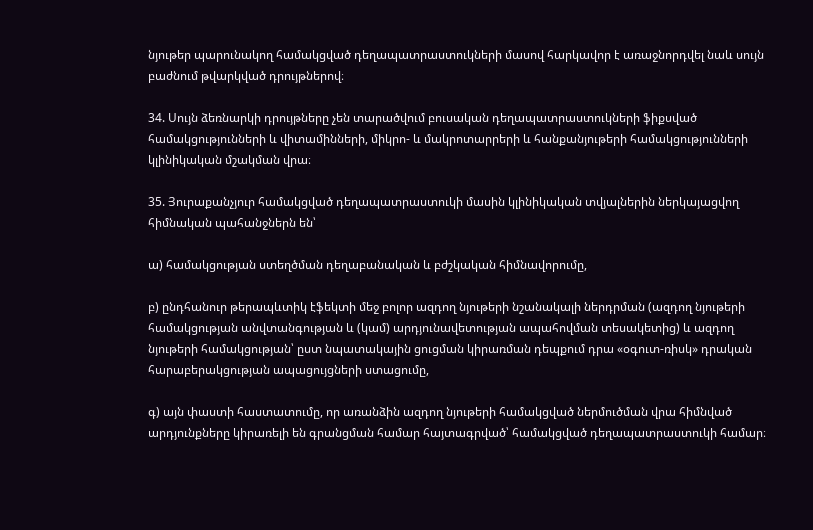նյութեր պարունակող համակցված դեղապատրաստուկների մասով հարկավոր է առաջնորդվել նաև սույն բաժնում թվարկված դրույթներով։

34. Սույն ձեռնարկի դրույթները չեն տարածվում բուսական դեղապատրաստուկների ֆիքսված համակցությունների և վիտամինների, միկրո- և մակրոտարրերի և հանքանյութերի համակցությունների կլինիկական մշակման վրա։

35. Յուրաքանչյուր համակցված դեղապատրաստուկի մասին կլինիկական տվյալներին ներկայացվող հիմնական պահանջներն են՝

ա) համակցության ստեղծման դեղաբանական և բժշկական հիմնավորումը,

բ) ընդհանուր թերապևտիկ էֆեկտի մեջ բոլոր ազդող նյութերի նշանակալի ներդրման (ազդող նյութերի համակցության անվտանգության և (կամ) արդյունավետության ապահովման տեսակետից) և ազդող նյութերի համակցության՝ ըստ նպատակային ցուցման կիրառման դեպքում դրա «օգուտ-ռիսկ» դրական հարաբերակցության ապացույցների ստացումը,

գ) այն փաստի հաստատումը, որ առանձին ազդող նյութերի համակցված ներմուծման վրա հիմնված արդյունքները կիրառելի են գրանցման համար հայտագրված՝ համակցված դեղապատրաստուկի համար։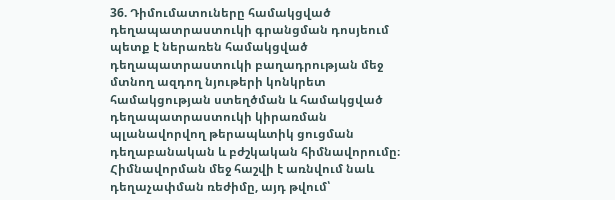36. Դիմումատուները համակցված դեղապատրաստուկի գրանցման դոսյեում պետք է ներառեն համակցված դեղապատրաստուկի բաղադրության մեջ մտնող ազդող նյութերի կոնկրետ համակցության ստեղծման և համակցված դեղապատրաստուկի կիրառման պլանավորվող թերապևտիկ ցուցման դեղաբանական և բժշկական հիմնավորումը։ Հիմնավորման մեջ հաշվի է առնվում նաև դեղաչափման ռեժիմը, այդ թվում՝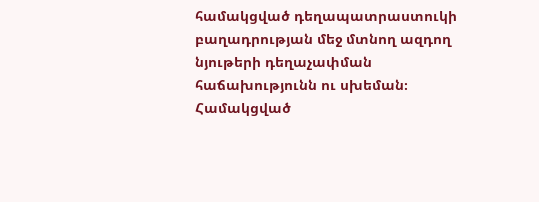համակցված դեղապատրաստուկի բաղադրության մեջ մտնող ազդող նյութերի դեղաչափման հաճախությունն ու սխեման։ Համակցված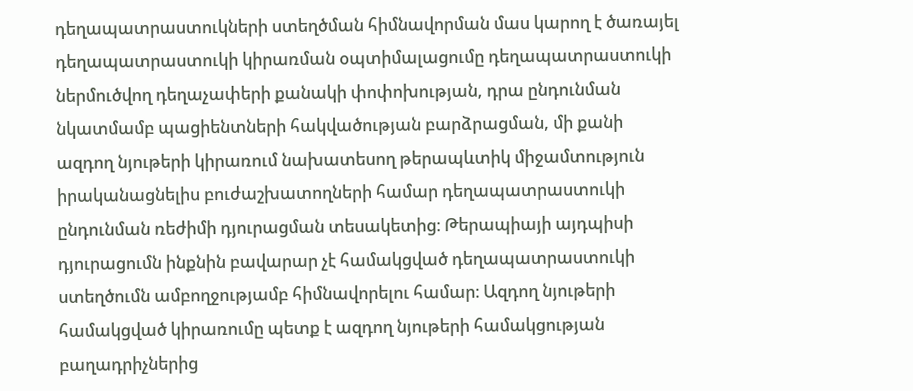դեղապատրաստուկների ստեղծման հիմնավորման մաս կարող է ծառայել դեղապատրաստուկի կիրառման օպտիմալացումը դեղապատրաստուկի ներմուծվող դեղաչափերի քանակի փոփոխության, դրա ընդունման նկատմամբ պացիենտների հակվածության բարձրացման, մի քանի ազդող նյութերի կիրառում նախատեսող թերապևտիկ միջամտություն իրականացնելիս բուժաշխատողների համար դեղապատրաստուկի ընդունման ռեժիմի դյուրացման տեսակետից։ Թերապիայի այդպիսի դյուրացումն ինքնին բավարար չէ համակցված դեղապատրաստուկի ստեղծումն ամբողջությամբ հիմնավորելու համար։ Ազդող նյութերի համակցված կիրառումը պետք է ազդող նյութերի համակցության բաղադրիչներից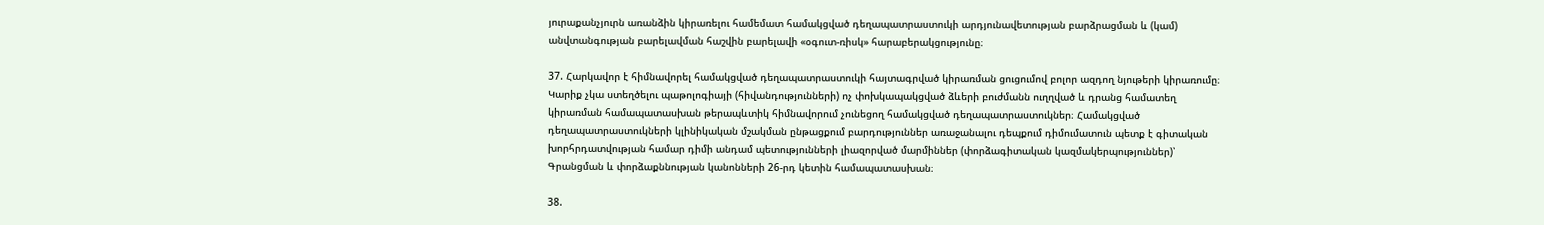յուրաքանչյուրն առանձին կիրառելու համեմատ համակցված դեղապատրաստուկի արդյունավետության բարձրացման և (կամ) անվտանգության բարելավման հաշվին բարելավի «օգուտ-ռիսկ» հարաբերակցությունը։

37. Հարկավոր է հիմնավորել համակցված դեղապատրաստուկի հայտագրված կիրառման ցուցումով բոլոր ազդող նյութերի կիրառումը։ Կարիք չկա ստեղծելու պաթոլոգիայի (հիվանդությունների) ոչ փոխկապակցված ձևերի բուժմանն ուղղված և դրանց համատեղ կիրառման համապատասխան թերապևտիկ հիմնավորում չունեցող համակցված դեղապատրաստուկներ։ Համակցված դեղապատրաստուկների կլինիկական մշակման ընթացքում բարդություններ առաջանալու դեպքում դիմումատուն պետք է գիտական խորհրդատվության համար դիմի անդամ պետությունների լիազորված մարմիններ (փորձագիտական կազմակերպություններ)՝ Գրանցման և փորձաքննության կանոնների 26-րդ կետին համապատասխան։

38.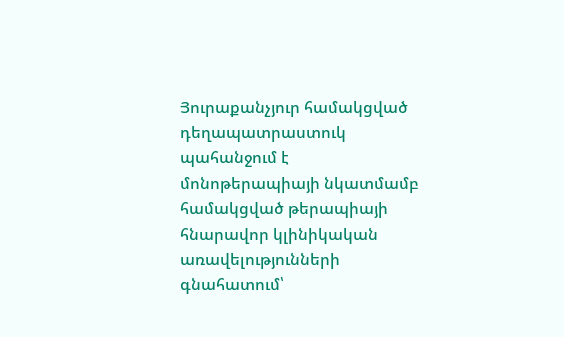Յուրաքանչյուր համակցված դեղապատրաստուկ պահանջում է մոնոթերապիայի նկատմամբ համակցված թերապիայի հնարավոր կլինիկական առավելությունների գնահատում՝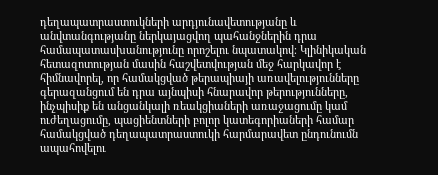դեղապատրաստուկների արդյունավետությանը և անվտանգությանը ներկայացվող պահանջներին դրա համապատասխանությունը որոշելու նպատակով։ Կլինիկական հետազոտության մասին հաշվետվության մեջ հարկավոր է հիմնավորել, որ համակցված թերապիայի առավելությունները գերազանցում են դրա այնպիսի հնարավոր թերությունները, ինչպիսիք են անցանկալի ռեակցիաների առաջացումը կամ ուժեղացումը, պացիենտների բոլոր կատեգորիաների համար համակցված դեղապատրաստուկի հարմարավետ ընդունումն ապահովելու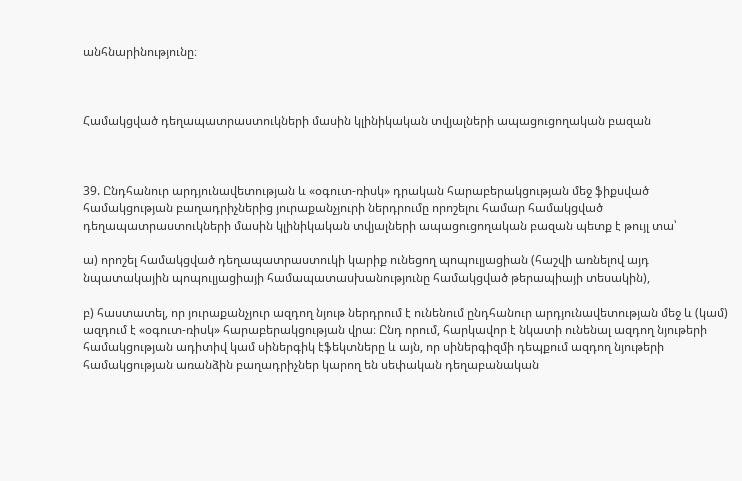անհնարինությունը։



Համակցված դեղապատրաստուկների մասին կլինիկական տվյալների ապացուցողական բազան



39. Ընդհանուր արդյունավետության և «օգուտ-ռիսկ» դրական հարաբերակցության մեջ ֆիքսված համակցության բաղադրիչներից յուրաքանչյուրի ներդրումը որոշելու համար համակցված դեղապատրաստուկների մասին կլինիկական տվյալների ապացուցողական բազան պետք է թույլ տա՝

ա) որոշել համակցված դեղապատրաստուկի կարիք ունեցող պոպուլյացիան (հաշվի առնելով այդ նպատակային պոպուլյացիայի համապատասխանությունը համակցված թերապիայի տեսակին),

բ) հաստատել, որ յուրաքանչյուր ազդող նյութ ներդրում է ունենում ընդհանուր արդյունավետության մեջ և (կամ) ազդում է «օգուտ-ռիսկ» հարաբերակցության վրա։ Ընդ որում, հարկավոր է նկատի ունենալ ազդող նյութերի համակցության ադիտիվ կամ սիներգիկ էֆեկտները և այն, որ սիներգիզմի դեպքում ազդող նյութերի համակցության առանձին բաղադրիչներ կարող են սեփական դեղաբանական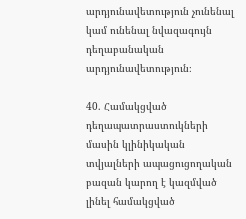արդյունավետություն չունենալ կամ ունենալ նվազագույն դեղաբանական արդյունավետություն։

40. Համակցված դեղապատրաստուկների մասին կլինիկական տվյալների ապացուցողական բազան կարող է կազմված լինել համակցված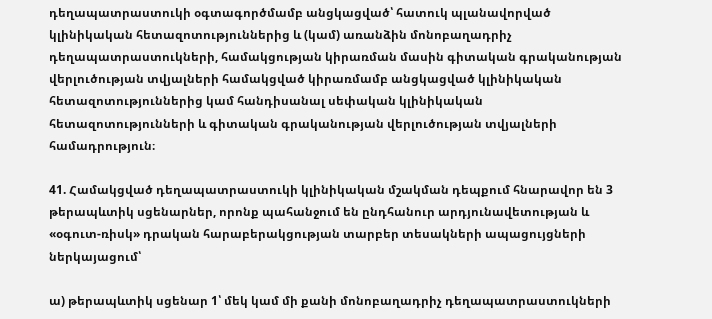դեղապատրաստուկի օգտագործմամբ անցկացված՝ հատուկ պլանավորված կլինիկական հետազոտություններից և (կամ) առանձին մոնոբաղադրիչ դեղապատրաստուկների, համակցության կիրառման մասին գիտական գրականության վերլուծության տվյալների համակցված կիրառմամբ անցկացված կլինիկական հետազոտություններից կամ հանդիսանալ սեփական կլինիկական հետազոտությունների և գիտական գրականության վերլուծության տվյալների համադրություն։

41. Համակցված դեղապատրաստուկի կլինիկական մշակման դեպքում հնարավոր են 3 թերապևտիկ սցենարներ, որոնք պահանջում են ընդհանուր արդյունավետության և «օգուտ-ռիսկ» դրական հարաբերակցության տարբեր տեսակների ապացույցների ներկայացում՝

ա) թերապևտիկ սցենար 1՝ մեկ կամ մի քանի մոնոբաղադրիչ դեղապատրաստուկների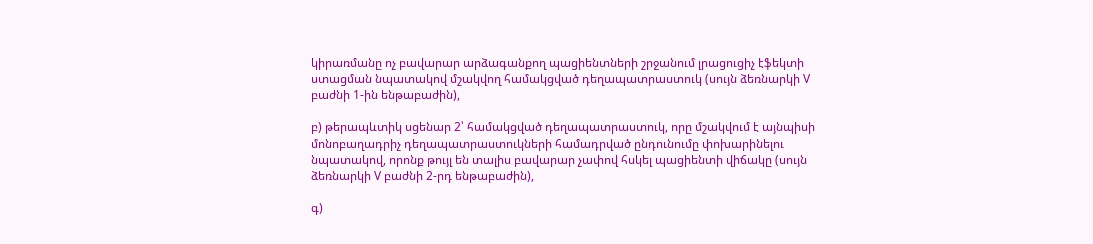կիրառմանը ոչ բավարար արձագանքող պացիենտների շրջանում լրացուցիչ էֆեկտի ստացման նպատակով մշակվող համակցված դեղապատրաստուկ (սույն ձեռնարկի V բաժնի 1-ին ենթաբաժին),

բ) թերապևտիկ սցենար 2՝ համակցված դեղապատրաստուկ, որը մշակվում է այնպիսի մոնոբաղադրիչ դեղապատրաստուկների համադրված ընդունումը փոխարինելու նպատակով, որոնք թույլ են տալիս բավարար չափով հսկել պացիենտի վիճակը (սույն ձեռնարկի V բաժնի 2-րդ ենթաբաժին),

գ)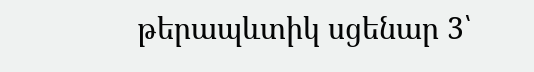թերապևտիկ սցենար 3՝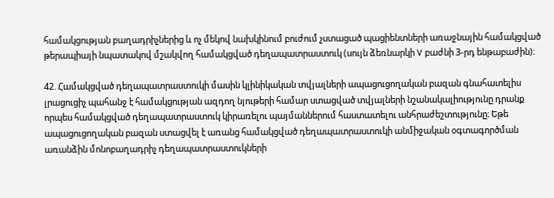համակցության բաղադրիչներից և ոչ մեկով նախկինում բուժում չստացած պացիենտների առաջնային համակցված թերապիայի նպատակով մշակվող համակցված դեղապատրաստուկ (սույն ձեռնարկի V բաժնի 3-րդ ենթաբաժին)։

42. Համակցված դեղապատրաստուկի մասին կլինիկական տվյալների ապացուցողական բազան գնահատելիս լրացուցիչ պահանջ է համակցության ազդող նյութերի համար ստացված տվյալների նշանակալիությունը դրանք որպես համակցված դեղապատրաստուկ կիրառելու պայմաններում հաստատելու անհրաժեշտությունը։ Եթե ապացուցողական բազան ստացվել է առանց համակցված դեղապատրաստուկի անմիջական օգտագործման առանձին մոնոբաղադրիչ դեղապատրաստուկների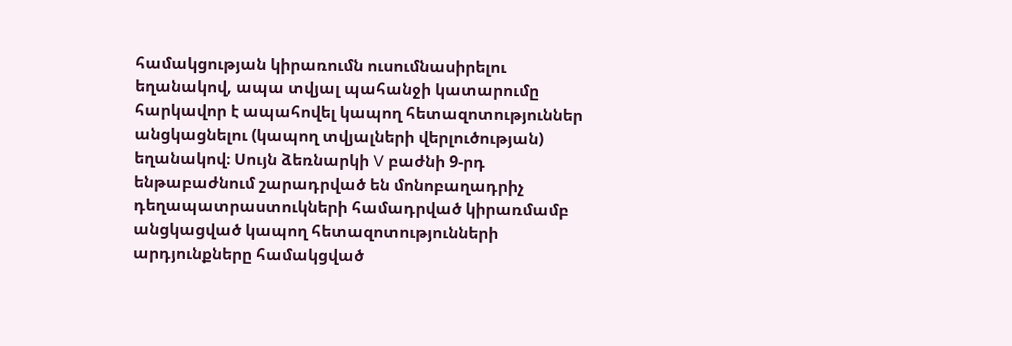համակցության կիրառումն ուսումնասիրելու եղանակով, ապա տվյալ պահանջի կատարումը հարկավոր է ապահովել կապող հետազոտություններ անցկացնելու (կապող տվյալների վերլուծության) եղանակով։ Սույն ձեռնարկի V բաժնի 9-րդ ենթաբաժնում շարադրված են մոնոբաղադրիչ դեղապատրաստուկների համադրված կիրառմամբ անցկացված կապող հետազոտությունների արդյունքները համակցված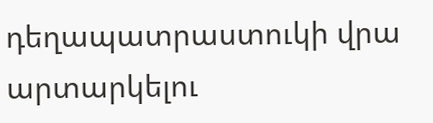դեղապատրաստուկի վրա արտարկելու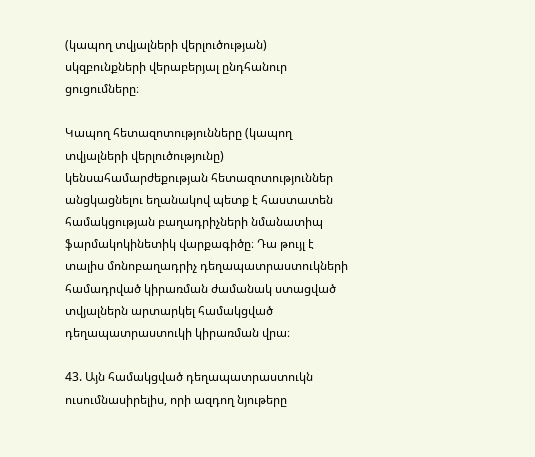(կապող տվյալների վերլուծության) սկզբունքների վերաբերյալ ընդհանուր ցուցումները։

Կապող հետազոտությունները (կապող տվյալների վերլուծությունը) կենսահամարժեքության հետազոտություններ անցկացնելու եղանակով պետք է հաստատեն համակցության բաղադրիչների նմանատիպ ֆարմակոկինետիկ վարքագիծը։ Դա թույլ է տալիս մոնոբաղադրիչ դեղապատրաստուկների համադրված կիրառման ժամանակ ստացված տվյալներն արտարկել համակցված դեղապատրաստուկի կիրառման վրա։

43. Այն համակցված դեղապատրաստուկն ուսումնասիրելիս, որի ազդող նյութերը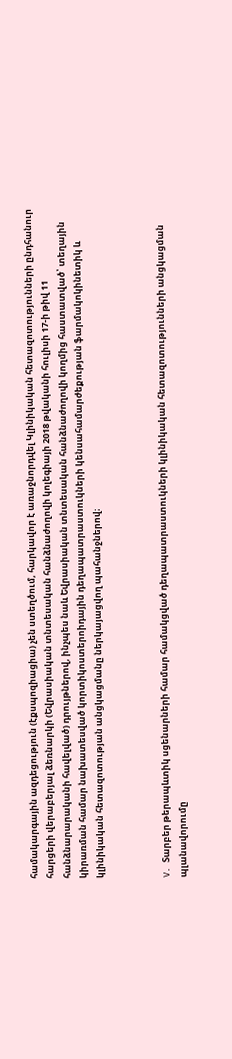համակարգային ազդեցություն (էքսպոզիացիա) չեն ստեղծում, հարկավոր է առաջնորդվել Կլինիկական հետազոտությունների ընդհանուր հարցերի վերաբերյալ ձեռնարկի (Եվրասիական տնտեսական հանձնաժողովի կոլեգիայի 2018 թվականի հուլիսի 17-ի թիվ 11 հանձնարարականի հավելված) դրույթներով, ինչպես նաև Եվրասիական տնտեսական հանձնաժողովի կողմից հաստատված՝ տեղային կիրառման համար նախատեսված կորտիկոստերոիդային դեղապատրաստուկների կենսահամարժեքության ֆարմակոկինետիկ և կլինիկական հետազոտության անցկացմանը ներկայացվող պահանջներով։



V. Տարբեր թերապևտիկ սցենարների համար համակցված դեղապատրաստուկների կլինիկական հետազոտությունների անցկացման պլանավորումը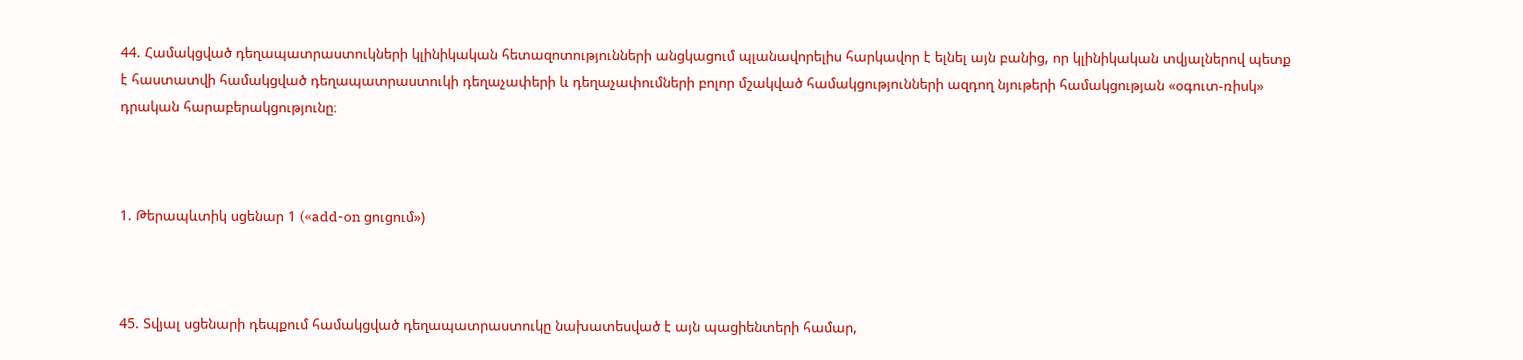44. Համակցված դեղապատրաստուկների կլինիկական հետազոտությունների անցկացում պլանավորելիս հարկավոր է ելնել այն բանից, որ կլինիկական տվյալներով պետք է հաստատվի համակցված դեղապատրաստուկի դեղաչափերի և դեղաչափումների բոլոր մշակված համակցությունների ազդող նյութերի համակցության «օգուտ-ռիսկ» դրական հարաբերակցությունը։



1. Թերապևտիկ սցենար 1 («add-on ցուցում»)



45. Տվյալ սցենարի դեպքում համակցված դեղապատրաստուկը նախատեսված է այն պացիենտերի համար,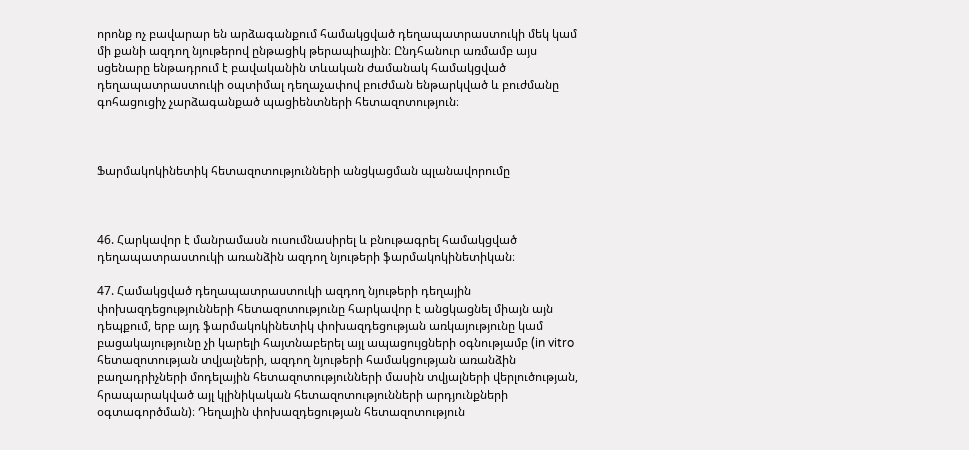որոնք ոչ բավարար են արձագանքում համակցված դեղապատրաստուկի մեկ կամ մի քանի ազդող նյութերով ընթացիկ թերապիային։ Ընդհանուր առմամբ այս սցենարը ենթադրում է բավականին տևական ժամանակ համակցված դեղապատրաստուկի օպտիմալ դեղաչափով բուժման ենթարկված և բուժմանը գոհացուցիչ չարձագանքած պացիենտների հետազոտություն։



Ֆարմակոկինետիկ հետազոտությունների անցկացման պլանավորումը



46. Հարկավոր է մանրամասն ուսումնասիրել և բնութագրել համակցված դեղապատրաստուկի առանձին ազդող նյութերի ֆարմակոկինետիկան։

47. Համակցված դեղապատրաստուկի ազդող նյութերի դեղային փոխազդեցությունների հետազոտությունը հարկավոր է անցկացնել միայն այն դեպքում, երբ այդ ֆարմակոկինետիկ փոխազդեցության առկայությունը կամ բացակայությունը չի կարելի հայտնաբերել այլ ապացույցների օգնությամբ (in vitro հետազոտության տվյալների, ազդող նյութերի համակցության առանձին բաղադրիչների մոդելային հետազոտությունների մասին տվյալների վերլուծության, հրապարակված այլ կլինիկական հետազոտությունների արդյունքների օգտագործման)։ Դեղային փոխազդեցության հետազոտություն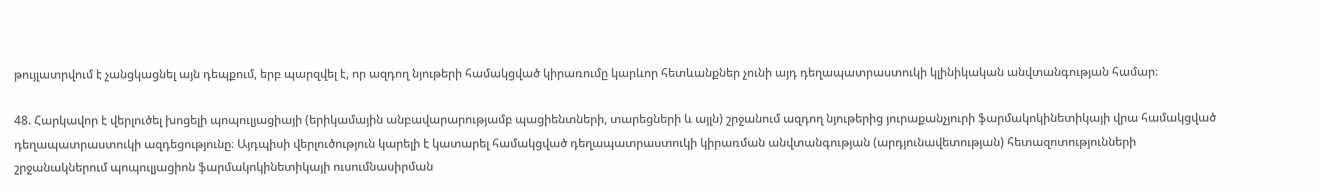թույլատրվում է չանցկացնել այն դեպքում, երբ պարզվել է, որ ազդող նյութերի համակցված կիրառումը կարևոր հետևանքներ չունի այդ դեղապատրաստուկի կլինիկական անվտանգության համար։

48. Հարկավոր է վերլուծել խոցելի պոպուլյացիայի (երիկամային անբավարարությամբ պացիենտների, տարեցների և այլն) շրջանում ազդող նյութերից յուրաքանչյուրի ֆարմակոկինետիկայի վրա համակցված դեղապատրաստուկի ազդեցությունը։ Այդպիսի վերլուծություն կարելի է կատարել համակցված դեղապատրաստուկի կիրառման անվտանգության (արդյունավետության) հետազոտությունների շրջանակներում պոպուլյացիոն ֆարմակոկինետիկայի ուսումնասիրման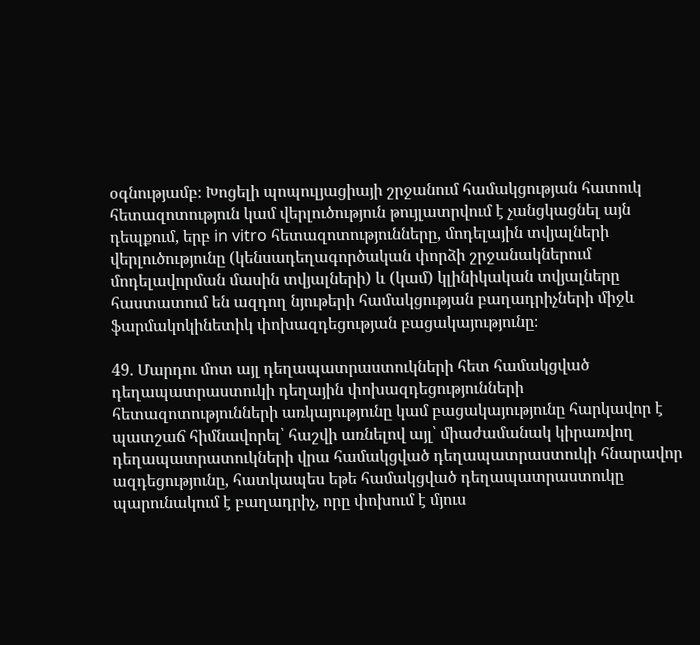օգնությամբ։ Խոցելի պոպուլյացիայի շրջանում համակցության հատուկ հետազոտություն կամ վերլուծություն թույլատրվում է չանցկացնել այն դեպքում, երբ in vitro հետազոտությունները, մոդելային տվյալների վերլուծությունը (կենսադեղագործական փորձի շրջանակներում մոդելավորման մասին տվյալների) և (կամ) կլինիկական տվյալները հաստատում են ազդող նյութերի համակցության բաղադրիչների միջև ֆարմակոկինետիկ փոխազդեցության բացակայությունը։

49. Մարդու մոտ այլ դեղապատրաստուկների հետ համակցված դեղապատրաստուկի դեղային փոխազդեցությունների հետազոտությունների առկայությունը կամ բացակայությունը հարկավոր է պատշաճ հիմնավորել՝ հաշվի առնելով այլ՝ միաժամանակ կիրառվող դեղապատրատուկների վրա համակցված դեղապատրաստուկի հնարավոր ազդեցությունը, հատկապես եթե համակցված դեղապատրաստուկը պարունակում է բաղադրիչ, որը փոխում է մյուս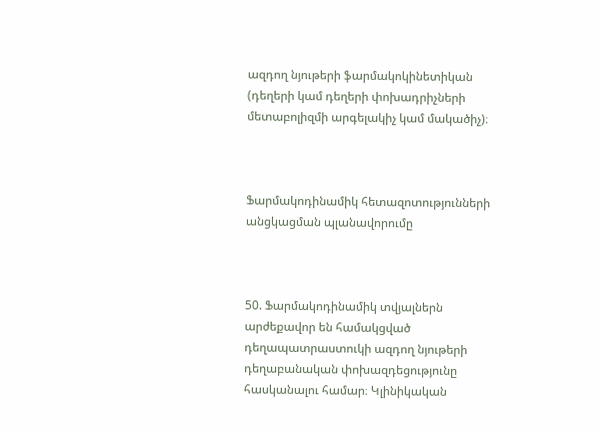ազդող նյութերի ֆարմակոկինետիկան (դեղերի կամ դեղերի փոխադրիչների մետաբոլիզմի արգելակիչ կամ մակածիչ)։



Ֆարմակոդինամիկ հետազոտությունների անցկացման պլանավորումը



50. Ֆարմակոդինամիկ տվյալներն արժեքավոր են համակցված դեղապատրաստուկի ազդող նյութերի դեղաբանական փոխազդեցությունը հասկանալու համար։ Կլինիկական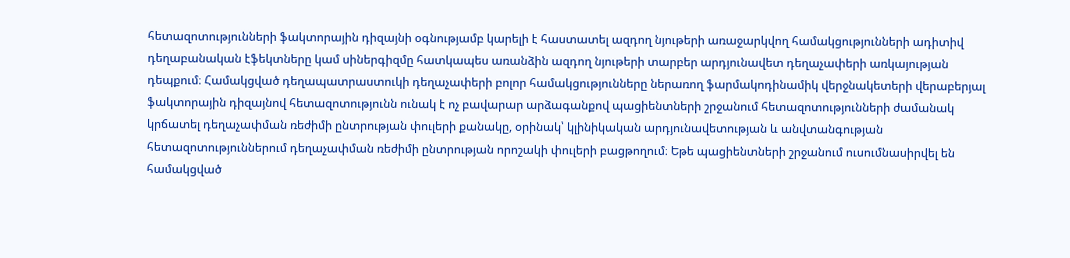հետազոտությունների ֆակտորային դիզայնի օգնությամբ կարելի է հաստատել ազդող նյութերի առաջարկվող համակցությունների ադիտիվ դեղաբանական էֆեկտները կամ սիներգիզմը հատկապես առանձին ազդող նյութերի տարբեր արդյունավետ դեղաչափերի առկայության դեպքում։ Համակցված դեղապատրաստուկի դեղաչափերի բոլոր համակցությունները ներառող ֆարմակոդինամիկ վերջնակետերի վերաբերյալ ֆակտորային դիզայնով հետազոտությունն ունակ է ոչ բավարար արձագանքով պացիենտների շրջանում հետազոտությունների ժամանակ կրճատել դեղաչափման ռեժիմի ընտրության փուլերի քանակը, օրինակ՝ կլինիկական արդյունավետության և անվտանգության հետազոտություններում դեղաչափման ռեժիմի ընտրության որոշակի փուլերի բացթողում։ Եթե պացիենտների շրջանում ուսումնասիրվել են համակցված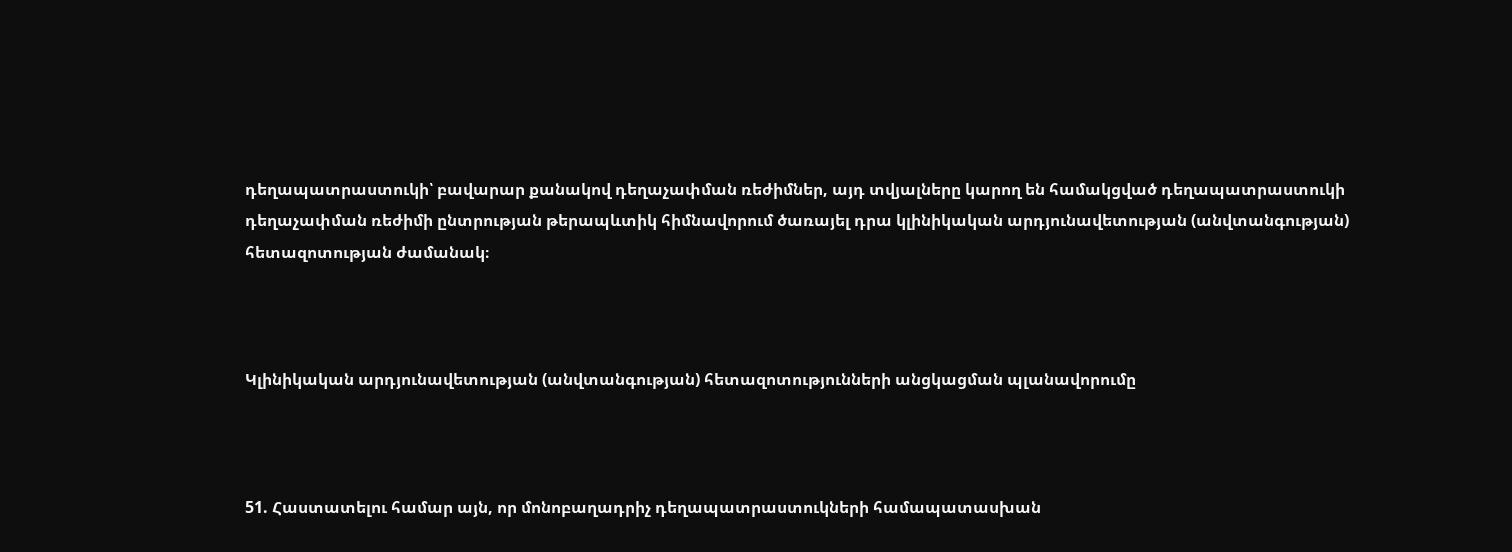դեղապատրաստուկի՝ բավարար քանակով դեղաչափման ռեժիմներ, այդ տվյալները կարող են համակցված դեղապատրաստուկի դեղաչափման ռեժիմի ընտրության թերապևտիկ հիմնավորում ծառայել դրա կլինիկական արդյունավետության (անվտանգության) հետազոտության ժամանակ։



Կլինիկական արդյունավետության (անվտանգության) հետազոտությունների անցկացման պլանավորումը



51. Հաստատելու համար այն, որ մոնոբաղադրիչ դեղապատրաստուկների համապատասխան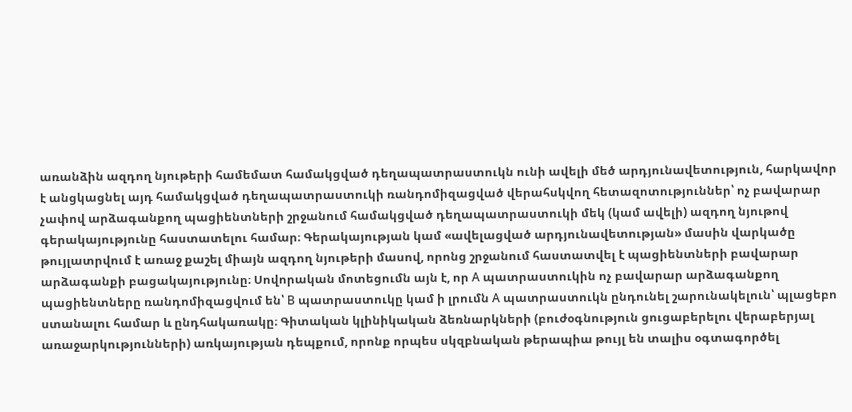առանձին ազդող նյութերի համեմատ համակցված դեղապատրաստուկն ունի ավելի մեծ արդյունավետություն, հարկավոր է անցկացնել այդ համակցված դեղապատրաստուկի ռանդոմիզացված վերահսկվող հետազոտություններ՝ ոչ բավարար չափով արձագանքող պացիենտների շրջանում համակցված դեղապատրաստուկի մեկ (կամ ավելի) ազդող նյութով գերակայությունը հաստատելու համար։ Գերակայության կամ «ավելացված արդյունավետության» մասին վարկածը թույլատրվում է առաջ քաշել միայն ազդող նյութերի մասով, որոնց շրջանում հաստատվել է պացիենտների բավարար արձագանքի բացակայությունը։ Սովորական մոտեցումն այն է, որ А պատրաստուկին ոչ բավարար արձագանքող պացիենտները ռանդոմիզացվում են՝ В պատրաստուկը կամ ի լրումն А պատրաստուկն ընդունել շարունակելուն՝ պլացեբո ստանալու համար և ընդհակառակը։ Գիտական կլինիկական ձեռնարկների (բուժօգնություն ցուցաբերելու վերաբերյալ առաջարկությունների) առկայության դեպքում, որոնք որպես սկզբնական թերապիա թույլ են տալիս օգտագործել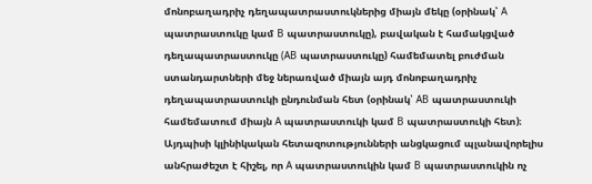մոնոբաղադրիչ դեղապատրաստուկներից միայն մեկը (օրինակ՝ А պատրաստուկը կամ В պատրաստուկը), բավական է համակցված դեղապատրաստուկը (АВ պատրաստուկը) համեմատել բուժման ստանդարտների մեջ ներառված միայն այդ մոնոբաղադրիչ դեղապատրաստուկի ընդունման հետ (օրինակ՝ АВ պատրաստուկի համեմատում միայն А պատրաստուկի կամ В պատրաստուկի հետ)։ Այդպիսի կլինիկական հետազոտությունների անցկացում պլանավորելիս անհրաժեշտ է հիշել, որ А պատրաստուկին կամ В պատրաստուկին ոչ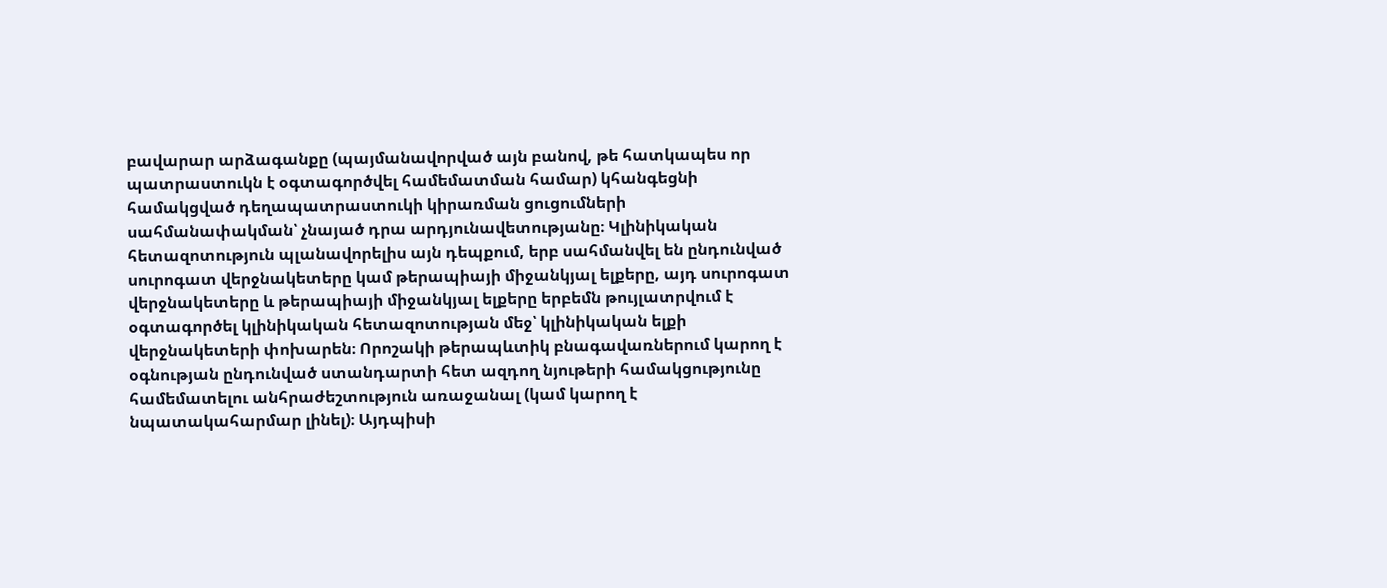բավարար արձագանքը (պայմանավորված այն բանով, թե հատկապես որ պատրաստուկն է օգտագործվել համեմատման համար) կհանգեցնի համակցված դեղապատրաստուկի կիրառման ցուցումների սահմանափակման՝ չնայած դրա արդյունավետությանը։ Կլինիկական հետազոտություն պլանավորելիս այն դեպքում, երբ սահմանվել են ընդունված սուրոգատ վերջնակետերը կամ թերապիայի միջանկյալ ելքերը, այդ սուրոգատ վերջնակետերը և թերապիայի միջանկյալ ելքերը երբեմն թույլատրվում է օգտագործել կլինիկական հետազոտության մեջ՝ կլինիկական ելքի վերջնակետերի փոխարեն։ Որոշակի թերապևտիկ բնագավառներում կարող է օգնության ընդունված ստանդարտի հետ ազդող նյութերի համակցությունը համեմատելու անհրաժեշտություն առաջանալ (կամ կարող է նպատակահարմար լինել)։ Այդպիսի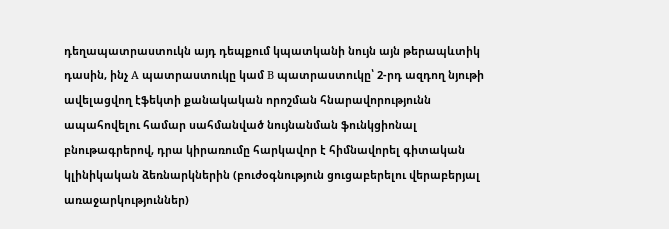դեղապատրաստուկն այդ դեպքում կպատկանի նույն այն թերապևտիկ դասին, ինչ А պատրաստուկը կամ В պատրաստուկը՝ 2-րդ ազդող նյութի ավելացվող էֆեկտի քանակական որոշման հնարավորությունն ապահովելու համար սահմանված նույնանման ֆունկցիոնալ բնութագրերով, դրա կիրառումը հարկավոր է հիմնավորել գիտական կլինիկական ձեռնարկներին (բուժօգնություն ցուցաբերելու վերաբերյալ առաջարկություններ)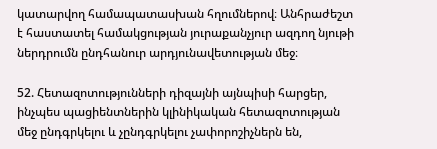կատարվող համապատասխան հղումներով։ Անհրաժեշտ է հաստատել համակցության յուրաքանչյուր ազդող նյութի ներդրումն ընդհանուր արդյունավետության մեջ։

52. Հետազոտությունների դիզայնի այնպիսի հարցեր, ինչպես պացիենտներին կլինիկական հետազոտության մեջ ընդգրկելու և չընդգրկելու չափորոշիչներն են,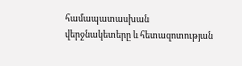համապատասխան վերջնակետերը և հետազոտության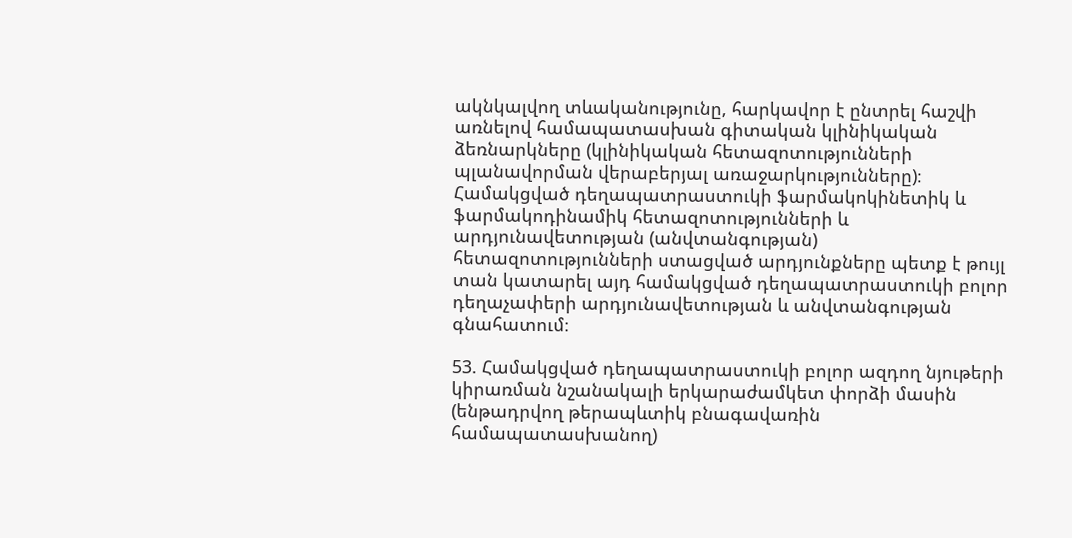ակնկալվող տևականությունը, հարկավոր է ընտրել հաշվի առնելով համապատասխան գիտական կլինիկական ձեռնարկները (կլինիկական հետազոտությունների պլանավորման վերաբերյալ առաջարկությունները)։ Համակցված դեղապատրաստուկի ֆարմակոկինետիկ և ֆարմակոդինամիկ հետազոտությունների և արդյունավետության (անվտանգության) հետազոտությունների ստացված արդյունքները պետք է թույլ տան կատարել այդ համակցված դեղապատրաստուկի բոլոր դեղաչափերի արդյունավետության և անվտանգության գնահատում։

53. Համակցված դեղապատրաստուկի բոլոր ազդող նյութերի կիրառման նշանակալի երկարաժամկետ փորձի մասին (ենթադրվող թերապևտիկ բնագավառին համապատասխանող)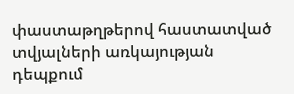փաստաթղթերով հաստատված տվյալների առկայության դեպքում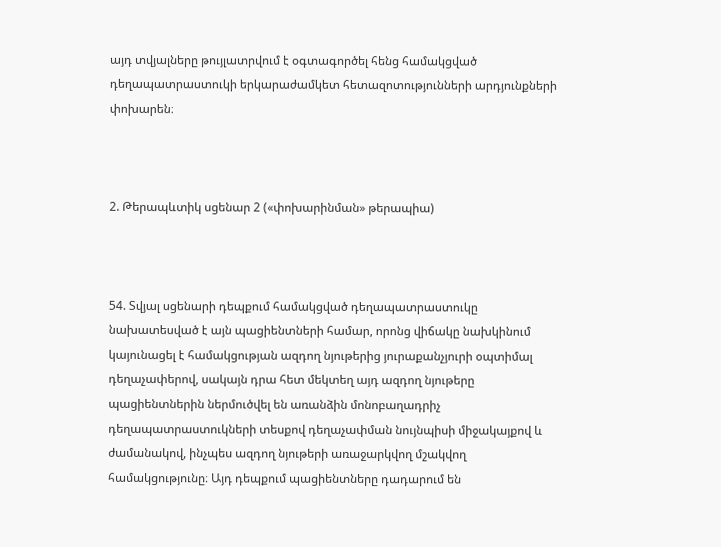այդ տվյալները թույլատրվում է օգտագործել հենց համակցված դեղապատրաստուկի երկարաժամկետ հետազոտությունների արդյունքների փոխարեն։



2. Թերապևտիկ սցենար 2 («փոխարինման» թերապիա)



54. Տվյալ սցենարի դեպքում համակցված դեղապատրաստուկը նախատեսված է այն պացիենտների համար, որոնց վիճակը նախկինում կայունացել է համակցության ազդող նյութերից յուրաքանչյուրի օպտիմալ դեղաչափերով, սակայն դրա հետ մեկտեղ այդ ազդող նյութերը պացիենտներին ներմուծվել են առանձին մոնոբաղադրիչ դեղապատրաստուկների տեսքով դեղաչափման նույնպիսի միջակայքով և ժամանակով, ինչպես ազդող նյութերի առաջարկվող մշակվող համակցությունը։ Այդ դեպքում պացիենտները դադարում են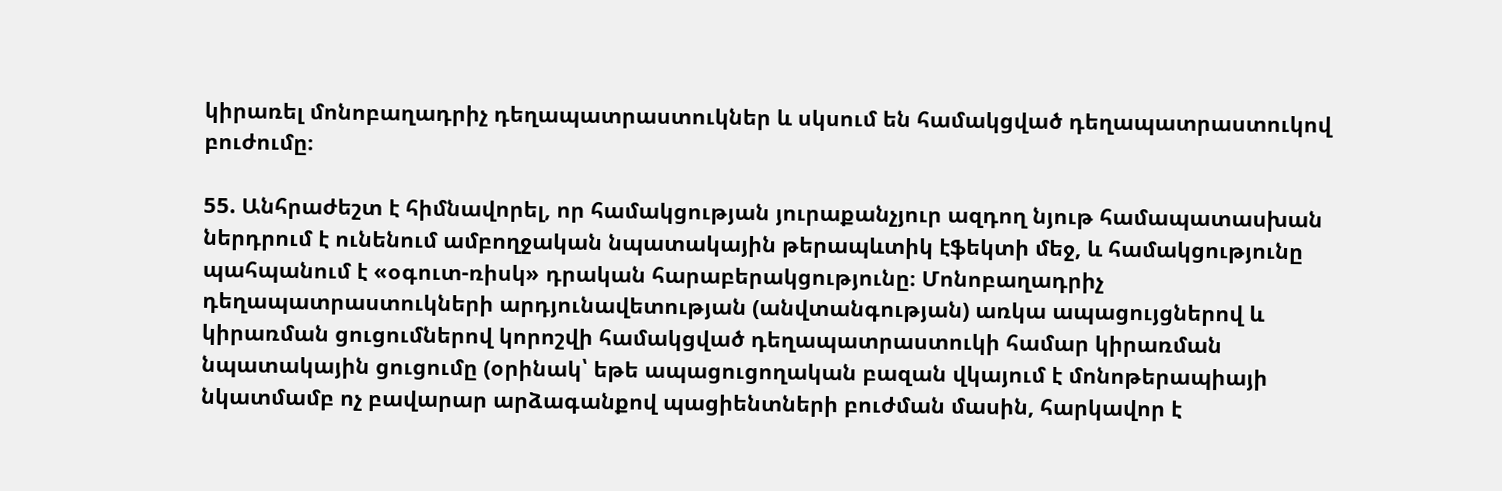կիրառել մոնոբաղադրիչ դեղապատրաստուկներ և սկսում են համակցված դեղապատրաստուկով բուժումը։

55. Անհրաժեշտ է հիմնավորել, որ համակցության յուրաքանչյուր ազդող նյութ համապատասխան ներդրում է ունենում ամբողջական նպատակային թերապևտիկ էֆեկտի մեջ, և համակցությունը պահպանում է «օգուտ-ռիսկ» դրական հարաբերակցությունը։ Մոնոբաղադրիչ դեղապատրաստուկների արդյունավետության (անվտանգության) առկա ապացույցներով և կիրառման ցուցումներով կորոշվի համակցված դեղապատրաստուկի համար կիրառման նպատակային ցուցումը (օրինակ՝ եթե ապացուցողական բազան վկայում է մոնոթերապիայի նկատմամբ ոչ բավարար արձագանքով պացիենտների բուժման մասին, հարկավոր է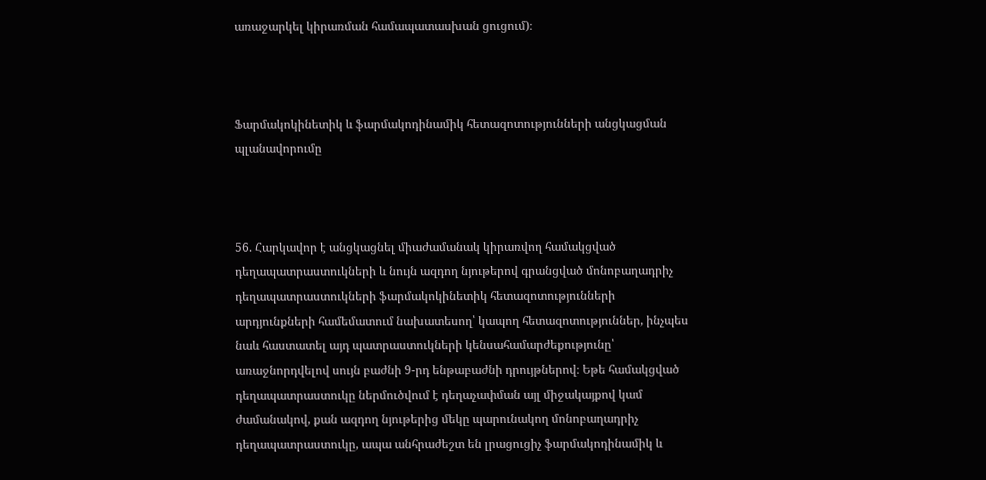առաջարկել կիրառման համապատասխան ցուցում)։



Ֆարմակոկինետիկ և ֆարմակոդինամիկ հետազոտությունների անցկացման պլանավորումը



56. Հարկավոր է անցկացնել միաժամանակ կիրառվող համակցված դեղապատրաստուկների և նույն ազդող նյութերով գրանցված մոնոբաղադրիչ դեղապատրաստուկների ֆարմակոկինետիկ հետազոտությունների արդյունքների համեմատում նախատեսող՝ կապող հետազոտություններ, ինչպես նաև հաստատել այդ պատրաստուկների կենսահամարժեքությունը՝ առաջնորդվելով սույն բաժնի 9-րդ ենթաբաժնի դրույթներով։ Եթե համակցված դեղապատրաստուկը ներմուծվում է դեղաչափման այլ միջակայքով կամ ժամանակով, քան ազդող նյութերից մեկը պարունակող մոնոբաղադրիչ դեղապատրաստուկը, ապա անհրաժեշտ են լրացուցիչ ֆարմակոդինամիկ և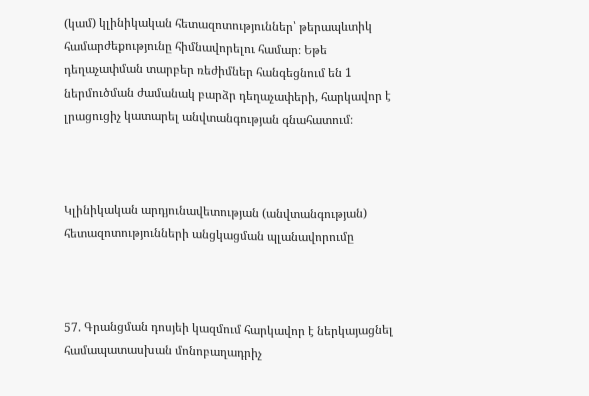(կամ) կլինիկական հետազոտություններ՝ թերապևտիկ համարժեքությունը հիմնավորելու համար։ Եթե դեղաչափման տարբեր ռեժիմներ հանգեցնում են 1 ներմուծման ժամանակ բարձր դեղաչափերի, հարկավոր է լրացուցիչ կատարել անվտանգության գնահատում։



Կլինիկական արդյունավետության (անվտանգության) հետազոտությունների անցկացման պլանավորումը



57. Գրանցման դոսյեի կազմում հարկավոր է ներկայացնել համապատասխան մոնոբաղադրիչ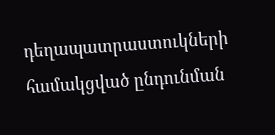դեղապատրաստուկների համակցված ընդունման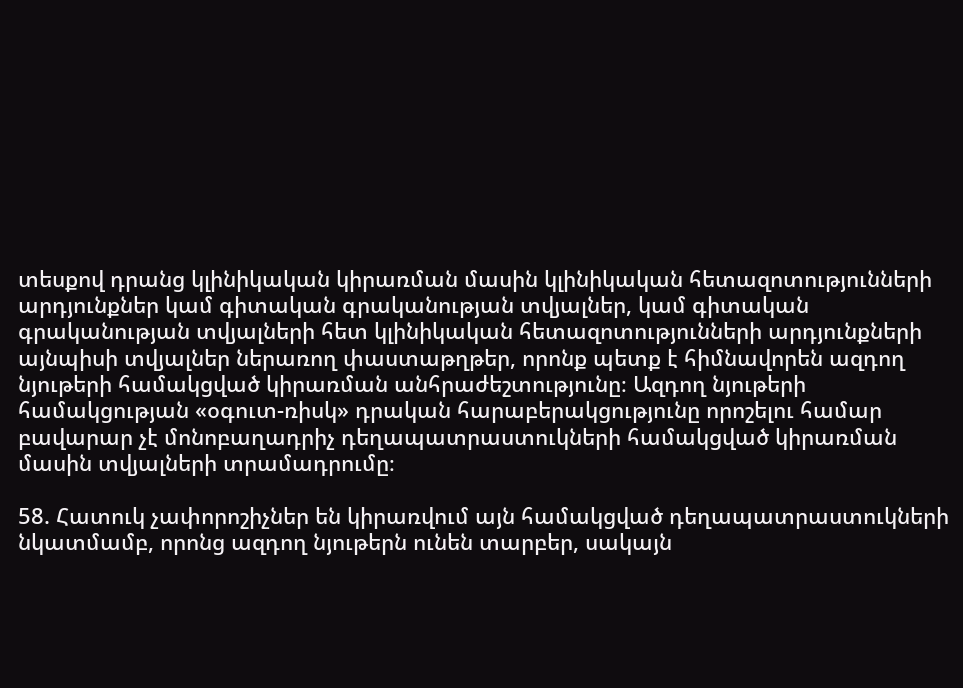տեսքով դրանց կլինիկական կիրառման մասին կլինիկական հետազոտությունների արդյունքներ կամ գիտական գրականության տվյալներ, կամ գիտական գրականության տվյալների հետ կլինիկական հետազոտությունների արդյունքների այնպիսի տվյալներ ներառող փաստաթղթեր, որոնք պետք է հիմնավորեն ազդող նյութերի համակցված կիրառման անհրաժեշտությունը։ Ազդող նյութերի համակցության «օգուտ-ռիսկ» դրական հարաբերակցությունը որոշելու համար բավարար չէ մոնոբաղադրիչ դեղապատրաստուկների համակցված կիրառման մասին տվյալների տրամադրումը։

58. Հատուկ չափորոշիչներ են կիրառվում այն համակցված դեղապատրաստուկների նկատմամբ, որոնց ազդող նյութերն ունեն տարբեր, սակայն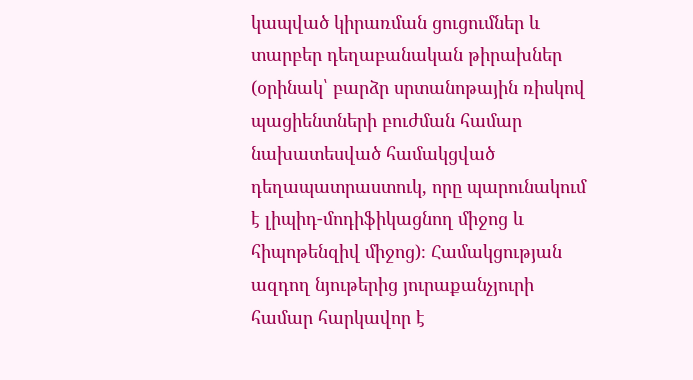կապված կիրառման ցուցումներ և տարբեր դեղաբանական թիրախներ (օրինակ՝ բարձր սրտանոթային ռիսկով պացիենտների բուժման համար նախատեսված համակցված դեղապատրաստուկ, որը պարունակում է լիպիդ-մոդիֆիկացնող միջոց և հիպոթենզիվ միջոց)։ Համակցության ազդող նյութերից յուրաքանչյուրի համար հարկավոր է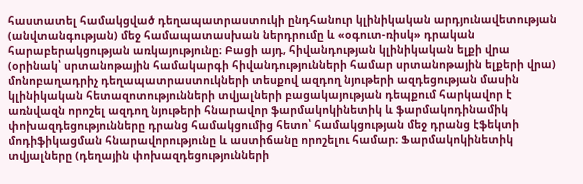հաստատել համակցված դեղապատրաստուկի ընդհանուր կլինիկական արդյունավետության (անվտանգության) մեջ համապատասխան ներդրումը և «օգուտ-ռիսկ» դրական հարաբերակցության առկայությունը։ Բացի այդ, հիվանդության կլինիկական ելքի վրա (օրինակ՝ սրտանոթային համակարգի հիվանդությունների համար սրտանոթային ելքերի վրա) մոնոբաղադրիչ դեղապատրաստուկների տեսքով ազդող նյութերի ազդեցության մասին կլինիկական հետազոտությունների տվյալների բացակայության դեպքում հարկավոր է առնվազն որոշել ազդող նյութերի հնարավոր ֆարմակոկինետիկ և ֆարմակոդինամիկ փոխազդեցությունները դրանց համակցումից հետո՝ համակցության մեջ դրանց էֆեկտի մոդիֆիկացման հնարավորությունը և աստիճանը որոշելու համար։ Ֆարմակոկինետիկ տվյալները (դեղային փոխազդեցությունների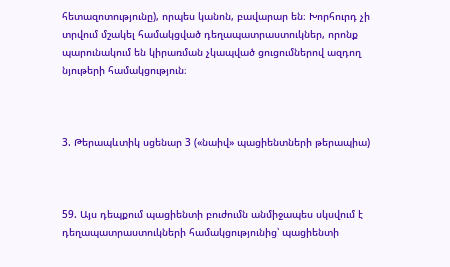հետազոտությունը), որպես կանոն, բավարար են։ Խորհուրդ չի տրվում մշակել համակցված դեղապատրաստուկներ, որոնք պարունակում են կիրառման չկապված ցուցումներով ազդող նյութերի համակցություն։



3. Թերապևտիկ սցենար 3 («նաիվ» պացիենտների թերապիա)



59. Այս դեպքում պացիենտի բուժումն անմիջապես սկսվում է դեղապատրաստուկների համակցությունից՝ պացիենտի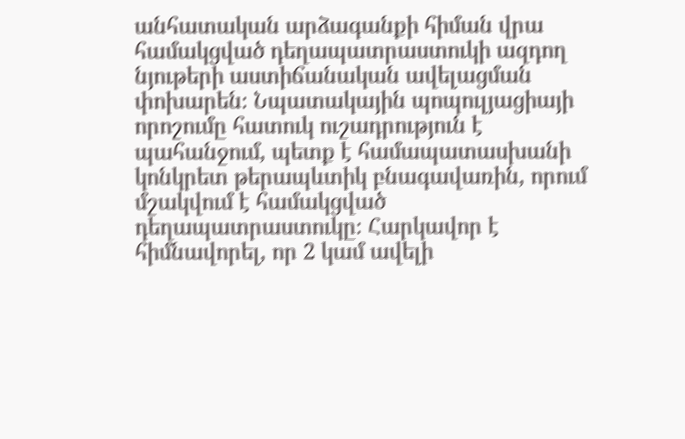անհատական արձագանքի հիման վրա համակցված դեղապատրաստուկի ազդող նյութերի աստիճանական ավելացման փոխարեն։ Նպատակային պոպուլյացիայի որոշումը հատուկ ուշադրություն է պահանջում, պետք է համապատասխանի կոնկրետ թերապևտիկ բնագավառին, որում մշակվում է համակցված դեղապատրաստուկը։ Հարկավոր է հիմնավորել, որ 2 կամ ավելի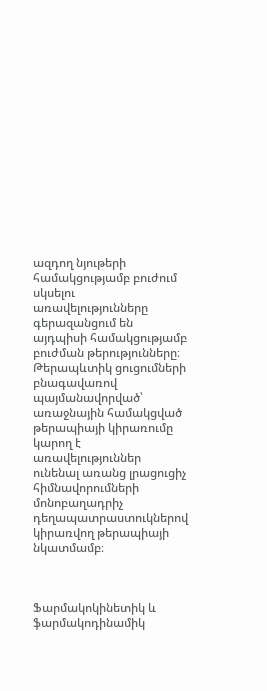ազդող նյութերի համակցությամբ բուժում սկսելու առավելությունները գերազանցում են այդպիսի համակցությամբ բուժման թերությունները։ Թերապևտիկ ցուցումների բնագավառով պայմանավորված՝ առաջնային համակցված թերապիայի կիրառումը կարող է առավելություններ ունենալ առանց լրացուցիչ հիմնավորումների մոնոբաղադրիչ դեղապատրաստուկներով կիրառվող թերապիայի նկատմամբ։



Ֆարմակոկինետիկ և ֆարմակոդինամիկ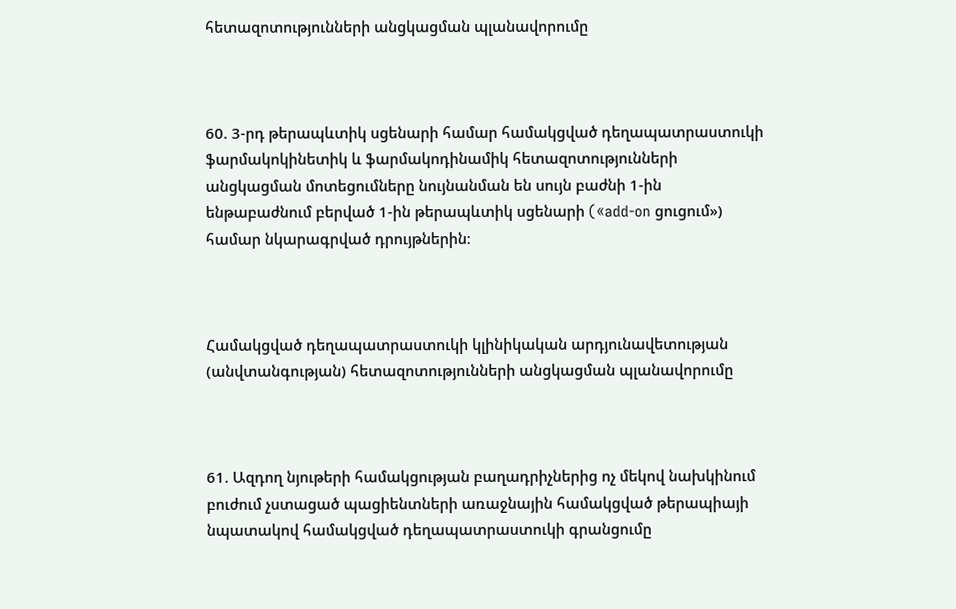հետազոտությունների անցկացման պլանավորումը



60. 3-րդ թերապևտիկ սցենարի համար համակցված դեղապատրաստուկի ֆարմակոկինետիկ և ֆարմակոդինամիկ հետազոտությունների անցկացման մոտեցումները նույնանման են սույն բաժնի 1-ին ենթաբաժնում բերված 1-ին թերապևտիկ սցենարի («add-on ցուցում») համար նկարագրված դրույթներին։



Համակցված դեղապատրաստուկի կլինիկական արդյունավետության (անվտանգության) հետազոտությունների անցկացման պլանավորումը



61. Ազդող նյութերի համակցության բաղադրիչներից ոչ մեկով նախկինում բուժում չստացած պացիենտների առաջնային համակցված թերապիայի նպատակով համակցված դեղապատրաստուկի գրանցումը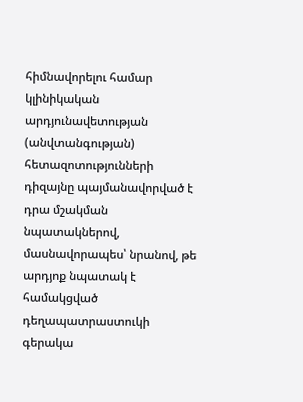հիմնավորելու համար կլինիկական արդյունավետության (անվտանգության) հետազոտությունների դիզայնը պայմանավորված է դրա մշակման նպատակներով, մասնավորապես՝ նրանով, թե արդյոք նպատակ է համակցված դեղապատրաստուկի գերակա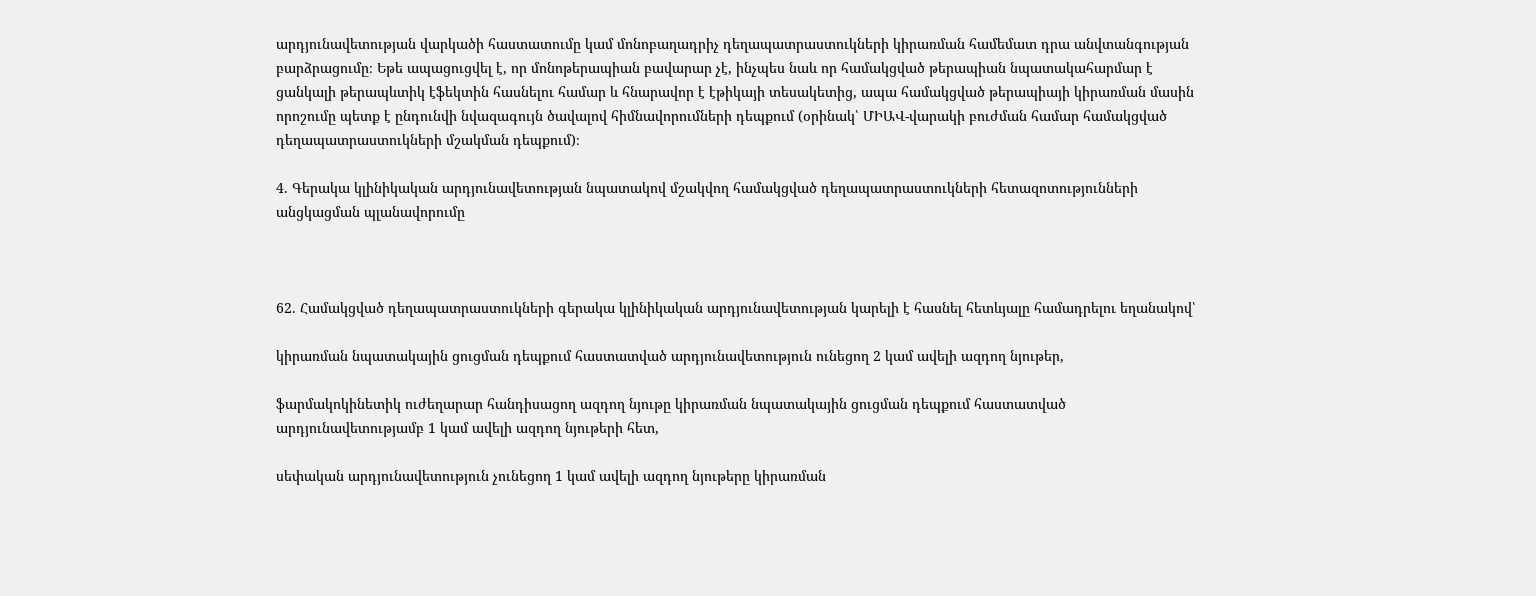արդյունավետության վարկածի հաստատումը կամ մոնոբաղադրիչ դեղապատրաստուկների կիրառման համեմատ դրա անվտանգության բարձրացումը։ Եթե ապացուցվել է, որ մոնոթերապիան բավարար չէ, ինչպես նաև որ համակցված թերապիան նպատակահարմար է ցանկալի թերապևտիկ էֆեկտին հասնելու համար և հնարավոր է էթիկայի տեսակետից, ապա համակցված թերապիայի կիրառման մասին որոշումը պետք է ընդունվի նվազագույն ծավալով հիմնավորումների դեպքում (օրինակ՝ ՄԻԱՎ-վարակի բուժման համար համակցված դեղապատրաստուկների մշակման դեպքում)։

4. Գերակա կլինիկական արդյունավետության նպատակով մշակվող համակցված դեղապատրաստուկների հետազոտությունների անցկացման պլանավորումը



62. Համակցված դեղապատրաստուկների գերակա կլինիկական արդյունավետության կարելի է հասնել հետևյալը համադրելու եղանակով՝

կիրառման նպատակային ցուցման դեպքում հաստատված արդյունավետություն ունեցող 2 կամ ավելի ազդող նյութեր,

ֆարմակոկինետիկ ուժեղարար հանդիսացող ազդող նյութը կիրառման նպատակային ցուցման դեպքում հաստատված արդյունավետությամբ 1 կամ ավելի ազդող նյութերի հետ,

սեփական արդյունավետություն չունեցող 1 կամ ավելի ազդող նյութերը կիրառման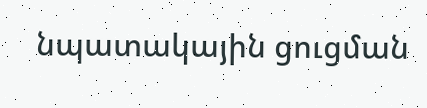նպատակային ցուցման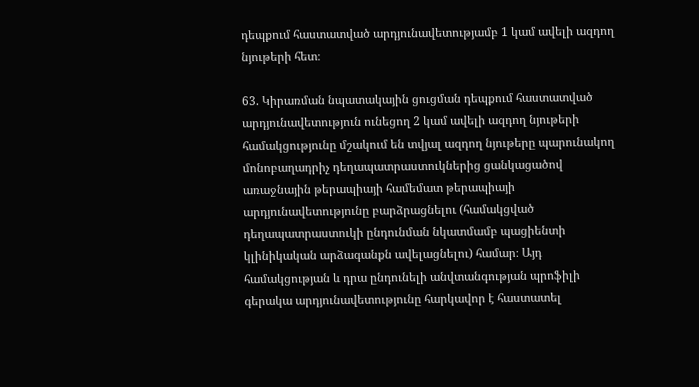դեպքում հաստատված արդյունավետությամբ 1 կամ ավելի ազդող նյութերի հետ։

63. Կիրառման նպատակային ցուցման դեպքում հաստատված արդյունավետություն ունեցող 2 կամ ավելի ազդող նյութերի համակցությունը մշակում են տվյալ ազդող նյութերը պարունակող մոնոբաղադրիչ դեղապատրաստուկներից ցանկացածով առաջնային թերապիայի համեմատ թերապիայի արդյունավետությունը բարձրացնելու (համակցված դեղապատրաստուկի ընդունման նկատմամբ պացիենտի կլինիկական արձագանքն ավելացնելու) համար։ Այդ համակցության և դրա ընդունելի անվտանգության պրոֆիլի գերակա արդյունավետությունը հարկավոր է հաստատել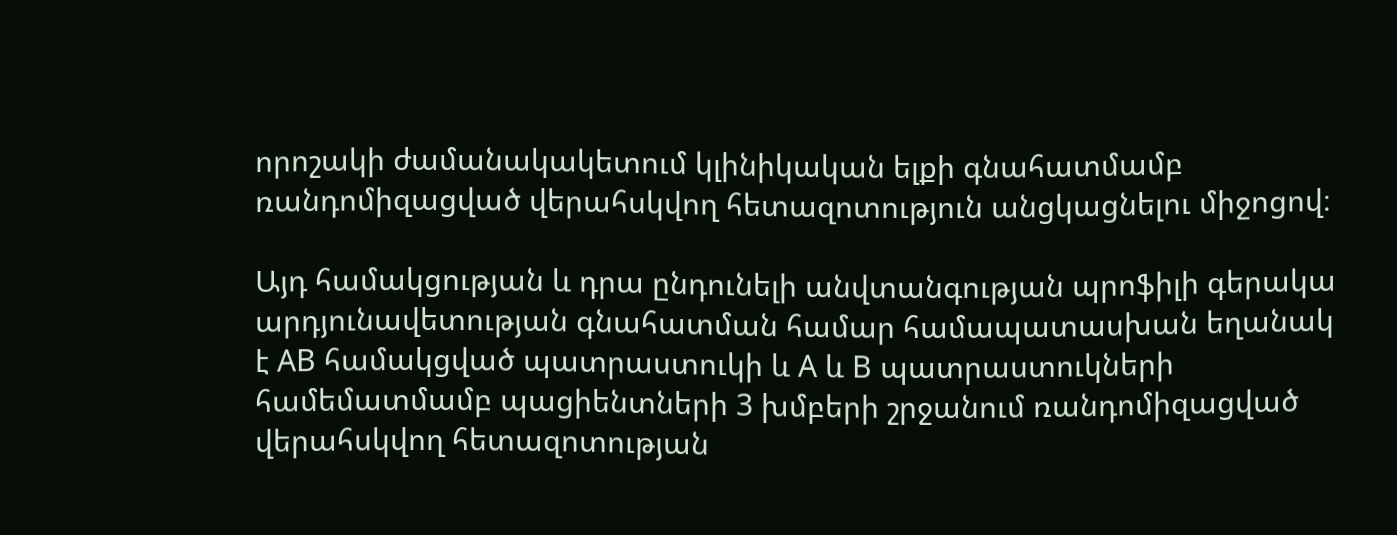որոշակի ժամանակակետում կլինիկական ելքի գնահատմամբ ռանդոմիզացված վերահսկվող հետազոտություն անցկացնելու միջոցով։

Այդ համակցության և դրա ընդունելի անվտանգության պրոֆիլի գերակա արդյունավետության գնահատման համար համապատասխան եղանակ է АВ համակցված պատրաստուկի և А և В պատրաստուկների համեմատմամբ պացիենտների 3 խմբերի շրջանում ռանդոմիզացված վերահսկվող հետազոտության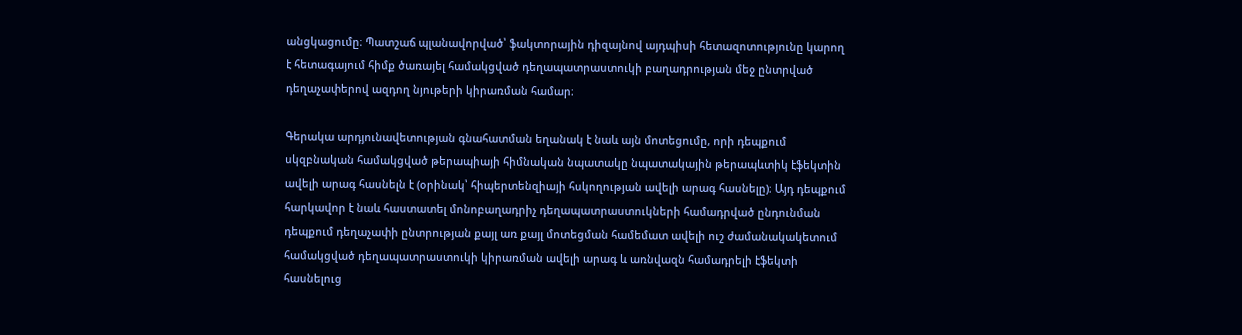անցկացումը։ Պատշաճ պլանավորված՝ ֆակտորային դիզայնով այդպիսի հետազոտությունը կարող է հետագայում հիմք ծառայել համակցված դեղապատրաստուկի բաղադրության մեջ ընտրված դեղաչափերով ազդող նյութերի կիրառման համար։

Գերակա արդյունավետության գնահատման եղանակ է նաև այն մոտեցումը, որի դեպքում սկզբնական համակցված թերապիայի հիմնական նպատակը նպատակային թերապևտիկ էֆեկտին ավելի արագ հասնելն է (օրինակ՝ հիպերտենզիայի հսկողության ավելի արագ հասնելը)։ Այդ դեպքում հարկավոր է նաև հաստատել մոնոբաղադրիչ դեղապատրաստուկների համադրված ընդունման դեպքում դեղաչափի ընտրության քայլ առ քայլ մոտեցման համեմատ ավելի ուշ ժամանակակետում համակցված դեղապատրաստուկի կիրառման ավելի արագ և առնվազն համադրելի էֆեկտի հասնելուց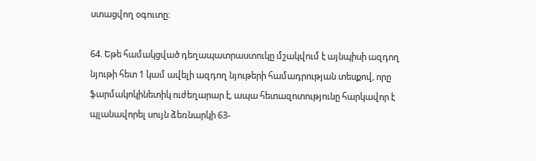ստացվող օգուտը։

64. Եթե համակցված դեղապատրաստուկը մշակվում է այնպիսի ազդող նյութի հետ 1 կամ ավելի ազդող նյութերի համադրության տեսքով, որը ֆարմակոկինետիկ ուժեղարար է, ապա հետազոտությունը հարկավոր է պլանավորել սույն ձեռնարկի 63-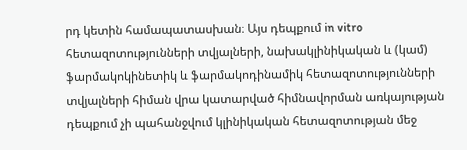րդ կետին համապատասխան։ Այս դեպքում in vitro հետազոտությունների տվյալների, նախակլինիկական և (կամ) ֆարմակոկինետիկ և ֆարմակոդինամիկ հետազոտությունների տվյալների հիման վրա կատարված հիմնավորման առկայության դեպքում չի պահանջվում կլինիկական հետազոտության մեջ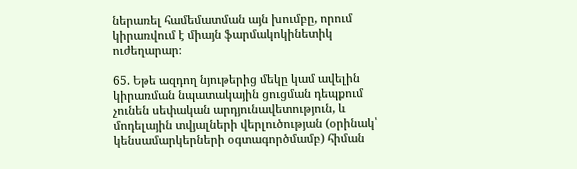ներառել համեմատման այն խումբը, որում կիրառվում է միայն ֆարմակոկինետիկ ուժեղարար։

65. Եթե ազդող նյութերից մեկը կամ ավելին կիրառման նպատակային ցուցման դեպքում չունեն սեփական արդյունավետություն, և մոդելային տվյալների վերլուծության (օրինակ՝ կենսամարկերների օգտագործմամբ) հիման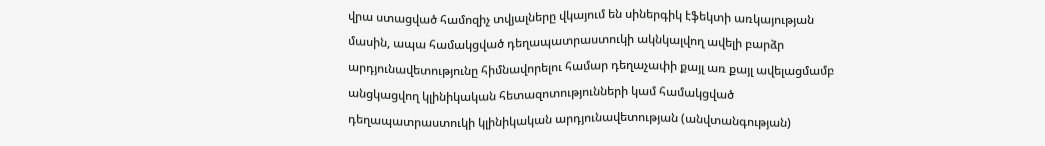վրա ստացված համոզիչ տվյալները վկայում են սիներգիկ էֆեկտի առկայության մասին, ապա համակցված դեղապատրաստուկի ակնկալվող ավելի բարձր արդյունավետությունը հիմնավորելու համար դեղաչափի քայլ առ քայլ ավելացմամբ անցկացվող կլինիկական հետազոտությունների կամ համակցված դեղապատրաստուկի կլինիկական արդյունավետության (անվտանգության)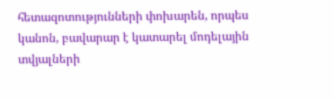հետազոտությունների փոխարեն, որպես կանոն, բավարար է կատարել մոդելային տվյալների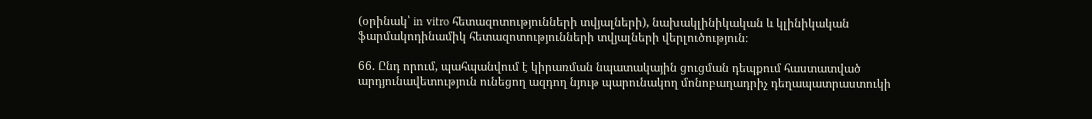(օրինակ՝ in vitro հետազոտությունների տվյալների), նախակլինիկական և կլինիկական ֆարմակոդինամիկ հետազոտությունների տվյալների վերլուծություն։

66. Ընդ որում, պահպանվում է կիրառման նպատակային ցուցման դեպքում հաստատված արդյունավետություն ունեցող ազդող նյութ պարունակող մոնոբաղադրիչ դեղապատրաստուկի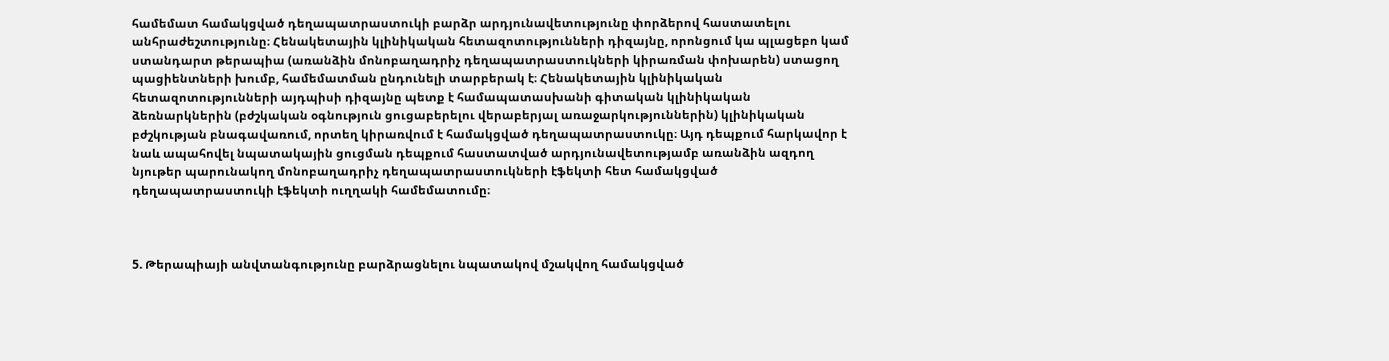համեմատ համակցված դեղապատրաստուկի բարձր արդյունավետությունը փորձերով հաստատելու անհրաժեշտությունը։ Հենակետային կլինիկական հետազոտությունների դիզայնը, որոնցում կա պլացեբո կամ ստանդարտ թերապիա (առանձին մոնոբաղադրիչ դեղապատրաստուկների կիրառման փոխարեն) ստացող պացիենտների խումբ, համեմատման ընդունելի տարբերակ է։ Հենակետային կլինիկական հետազոտությունների այդպիսի դիզայնը պետք է համապատասխանի գիտական կլինիկական ձեռնարկներին (բժշկական օգնություն ցուցաբերելու վերաբերյալ առաջարկություններին) կլինիկական բժշկության բնագավառում, որտեղ կիրառվում է համակցված դեղապատրաստուկը։ Այդ դեպքում հարկավոր է նաև ապահովել նպատակային ցուցման դեպքում հաստատված արդյունավետությամբ առանձին ազդող նյութեր պարունակող մոնոբաղադրիչ դեղապատրաստուկների էֆեկտի հետ համակցված դեղապատրաստուկի էֆեկտի ուղղակի համեմատումը։



5. Թերապիայի անվտանգությունը բարձրացնելու նպատակով մշակվող համակցված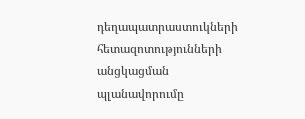դեղապատրաստուկների հետազոտությունների անցկացման պլանավորումը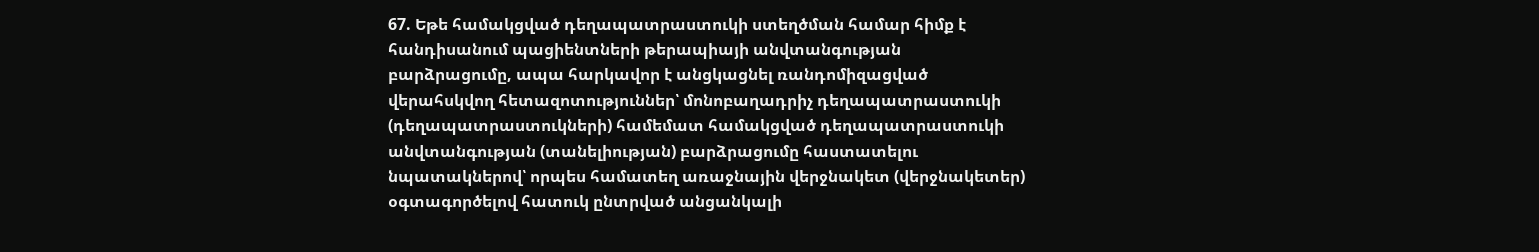67. Եթե համակցված դեղապատրաստուկի ստեղծման համար հիմք է հանդիսանում պացիենտների թերապիայի անվտանգության բարձրացումը, ապա հարկավոր է անցկացնել ռանդոմիզացված վերահսկվող հետազոտություններ՝ մոնոբաղադրիչ դեղապատրաստուկի (դեղապատրաստուկների) համեմատ համակցված դեղապատրաստուկի անվտանգության (տանելիության) բարձրացումը հաստատելու նպատակներով՝ որպես համատեղ առաջնային վերջնակետ (վերջնակետեր) օգտագործելով հատուկ ընտրված անցանկալի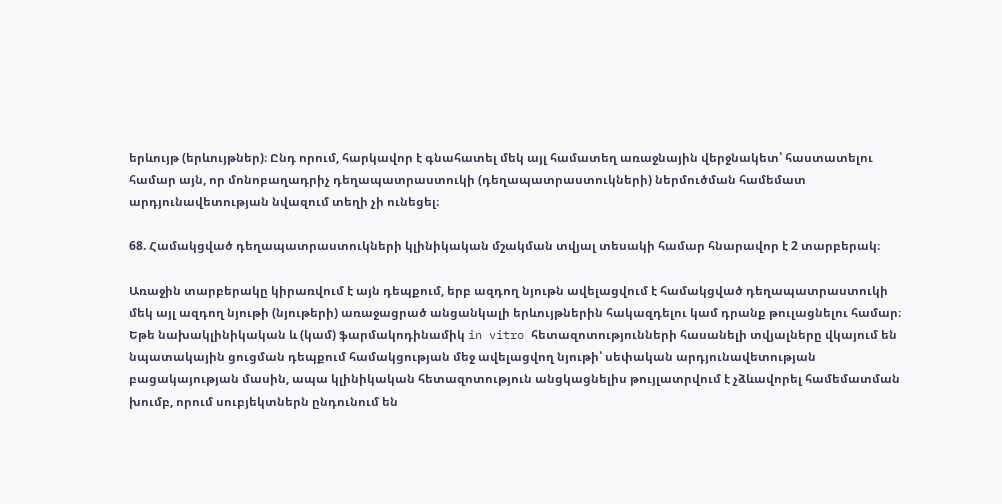երևույթ (երևույթներ)։ Ընդ որում, հարկավոր է գնահատել մեկ այլ համատեղ առաջնային վերջնակետ՝ հաստատելու համար այն, որ մոնոբաղադրիչ դեղապատրաստուկի (դեղապատրաստուկների) ներմուծման համեմատ արդյունավետության նվազում տեղի չի ունեցել։

68. Համակցված դեղապատրաստուկների կլինիկական մշակման տվյալ տեսակի համար հնարավոր է 2 տարբերակ։

Առաջին տարբերակը կիրառվում է այն դեպքում, երբ ազդող նյութն ավելացվում է համակցված դեղապատրաստուկի մեկ այլ ազդող նյութի (նյութերի) առաջացրած անցանկալի երևույթներին հակազդելու կամ դրանք թուլացնելու համար։ Եթե նախակլինիկական և (կամ) ֆարմակոդինամիկ in vitro հետազոտությունների հասանելի տվյալները վկայում են նպատակային ցուցման դեպքում համակցության մեջ ավելացվող նյութի՝ սեփական արդյունավետության բացակայության մասին, ապա կլինիկական հետազոտություն անցկացնելիս թույլատրվում է չձևավորել համեմատման խումբ, որում սուբյեկտներն ընդունում են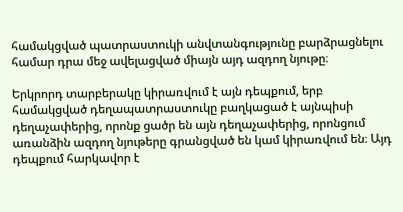համակցված պատրաստուկի անվտանգությունը բարձրացնելու համար դրա մեջ ավելացված միայն այդ ազդող նյութը։

Երկրորդ տարբերակը կիրառվում է այն դեպքում, երբ համակցված դեղապատրաստուկը բաղկացած է այնպիսի դեղաչափերից, որոնք ցածր են այն դեղաչափերից, որոնցում առանձին ազդող նյութերը գրանցված են կամ կիրառվում են։ Այդ դեպքում հարկավոր է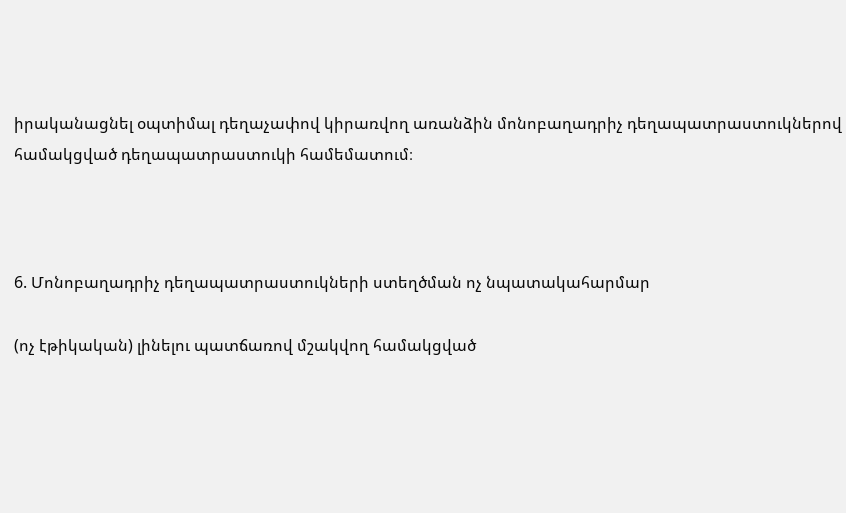իրականացնել օպտիմալ դեղաչափով կիրառվող առանձին մոնոբաղադրիչ դեղապատրաստուկներով համակցված դեղապատրաստուկի համեմատում։



6. Մոնոբաղադրիչ դեղապատրաստուկների ստեղծման ոչ նպատակահարմար

(ոչ էթիկական) լինելու պատճառով մշակվող համակցված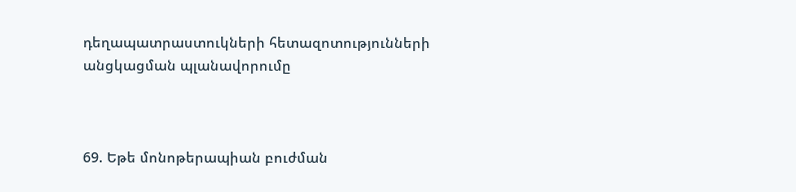դեղապատրաստուկների հետազոտությունների անցկացման պլանավորումը



69. Եթե մոնոթերապիան բուժման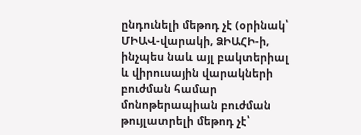ընդունելի մեթոդ չէ (օրինակ՝ ՄԻԱՎ-վարակի, ՁԻԱՀԻ-ի, ինչպես նաև այլ բակտերիալ և վիրուսային վարակների բուժման համար մոնոթերապիան բուժման թույլատրելի մեթոդ չէ՝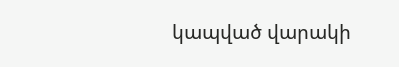կապված վարակի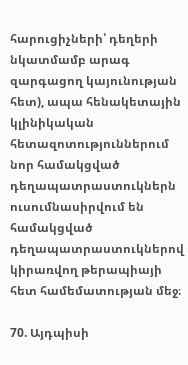հարուցիչների՝ դեղերի նկատմամբ արագ զարգացող կայունության հետ), ապա հենակետային կլինիկական հետազոտություններում նոր համակցված դեղապատրաստուկներն ուսումնասիրվում են համակցված դեղապատրաստուկներով կիրառվող թերապիայի հետ համեմատության մեջ։

70. Այդպիսի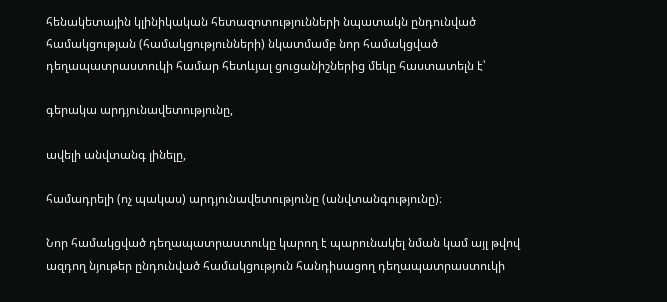հենակետային կլինիկական հետազոտությունների նպատակն ընդունված համակցության (համակցությունների) նկատմամբ նոր համակցված դեղապատրաստուկի համար հետևյալ ցուցանիշներից մեկը հաստատելն է՝

գերակա արդյունավետությունը,

ավելի անվտանգ լինելը,

համադրելի (ոչ պակաս) արդյունավետությունը (անվտանգությունը)։

Նոր համակցված դեղապատրաստուկը կարող է պարունակել նման կամ այլ թվով ազդող նյութեր ընդունված համակցություն հանդիսացող դեղապատրաստուկի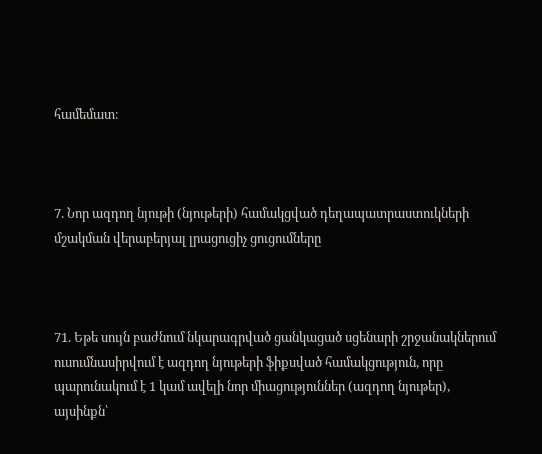համեմատ։



7. Նոր ազդող նյութի (նյութերի) համակցված դեղապատրաստուկների մշակման վերաբերյալ լրացուցիչ ցուցումները



71. Եթե սույն բաժնում նկարագրված ցանկացած սցենարի շրջանակներում ուսումնասիրվում է ազդող նյութերի ֆիքսված համակցություն, որը պարունակում է 1 կամ ավելի նոր միացություններ (ազդող նյութեր), այսինքն՝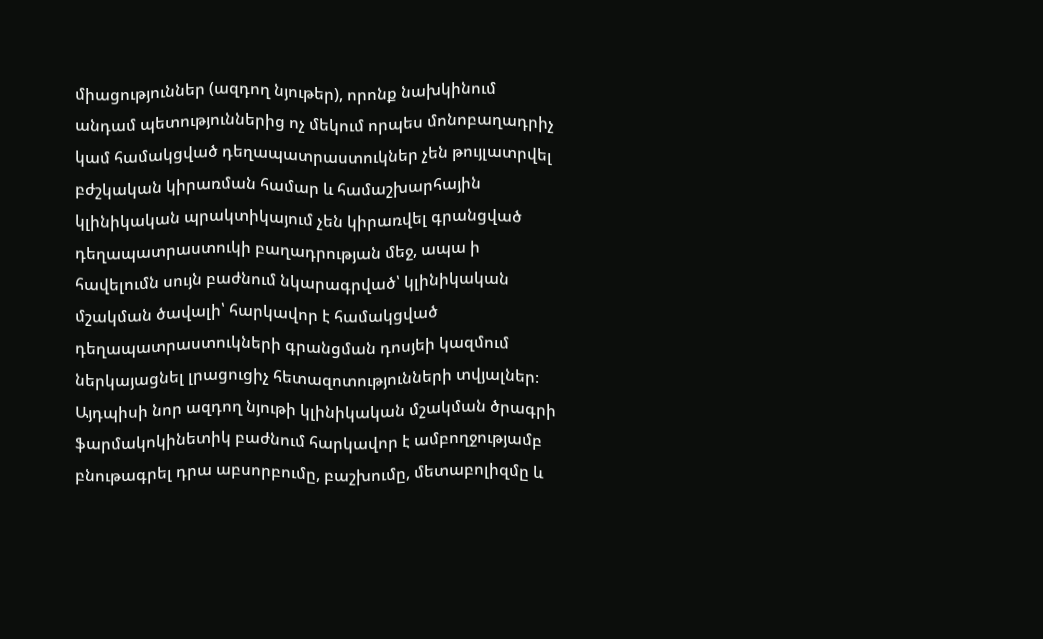միացություններ (ազդող նյութեր), որոնք նախկինում անդամ պետություններից ոչ մեկում որպես մոնոբաղադրիչ կամ համակցված դեղապատրաստուկներ չեն թույլատրվել բժշկական կիրառման համար և համաշխարհային կլինիկական պրակտիկայում չեն կիրառվել գրանցված դեղապատրաստուկի բաղադրության մեջ, ապա ի հավելումն սույն բաժնում նկարագրված՝ կլինիկական մշակման ծավալի՝ հարկավոր է համակցված դեղապատրաստուկների գրանցման դոսյեի կազմում ներկայացնել լրացուցիչ հետազոտությունների տվյալներ։ Այդպիսի նոր ազդող նյութի կլինիկական մշակման ծրագրի ֆարմակոկինետիկ բաժնում հարկավոր է ամբողջությամբ բնութագրել դրա աբսորբումը, բաշխումը, մետաբոլիզմը և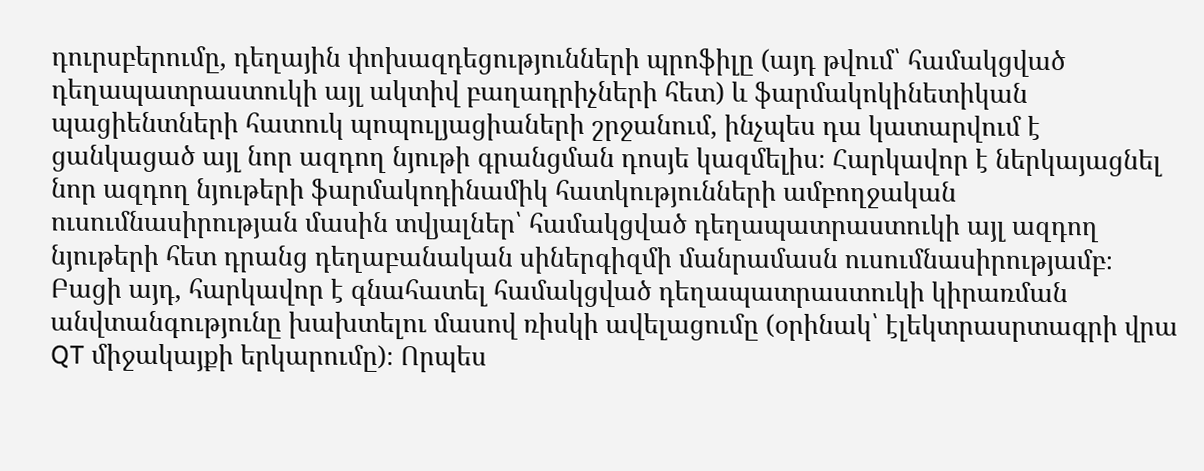դուրսբերումը, դեղային փոխազդեցությունների պրոֆիլը (այդ թվում՝ համակցված դեղապատրաստուկի այլ ակտիվ բաղադրիչների հետ) և ֆարմակոկինետիկան պացիենտների հատուկ պոպուլյացիաների շրջանում, ինչպես դա կատարվում է ցանկացած այլ նոր ազդող նյութի գրանցման դոսյե կազմելիս։ Հարկավոր է ներկայացնել նոր ազդող նյութերի ֆարմակոդինամիկ հատկությունների ամբողջական ուսումնասիրության մասին տվյալներ՝ համակցված դեղապատրաստուկի այլ ազդող նյութերի հետ դրանց դեղաբանական սիներգիզմի մանրամասն ուսումնասիրությամբ։ Բացի այդ, հարկավոր է գնահատել համակցված դեղապատրաստուկի կիրառման անվտանգությունը խախտելու մասով ռիսկի ավելացումը (օրինակ՝ էլեկտրասրտագրի վրա QT միջակայքի երկարումը)։ Որպես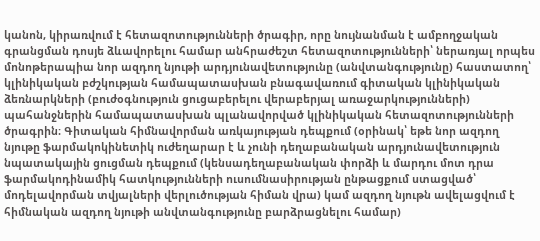կանոն, կիրառվում է հետազոտությունների ծրագիր, որը նույնանման է ամբողջական գրանցման դոսյե ձևավորելու համար անհրաժեշտ հետազոտությունների՝ ներառյալ որպես մոնոթերապիա նոր ազդող նյութի արդյունավետությունը (անվտանգությունը) հաստատող՝ կլինիկական բժշկության համապատասխան բնագավառում գիտական կլինիկական ձեռնարկների (բուժօգնություն ցուցաբերելու վերաբերյալ առաջարկությունների) պահանջներին համապատասխան պլանավորված կլինիկական հետազոտությունների ծրագրին։ Գիտական հիմնավորման առկայության դեպքում (օրինակ՝ եթե նոր ազդող նյութը ֆարմակոկինետիկ ուժեղարար է և չունի դեղաբանական արդյունավետություն նպատակային ցուցման դեպքում (կենսադեղաբանական փորձի և մարդու մոտ դրա ֆարմակոդինամիկ հատկությունների ուսումնասիրության ընթացքում ստացված՝ մոդելավորման տվյալների վերլուծության հիման վրա) կամ ազդող նյութն ավելացվում է հիմնական ազդող նյութի անվտանգությունը բարձրացնելու համար)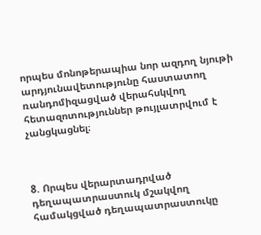որպես մոնոթերապիա նոր ազդող նյութի արդյունավետությունը հաստատող ռանդոմիզացված վերահսկվող հետազոտություններ թույլատրվում է չանցկացնել։



8. Որպես վերարտադրված դեղապատրաստուկ մշակվող համակցված դեղապատրաստուկը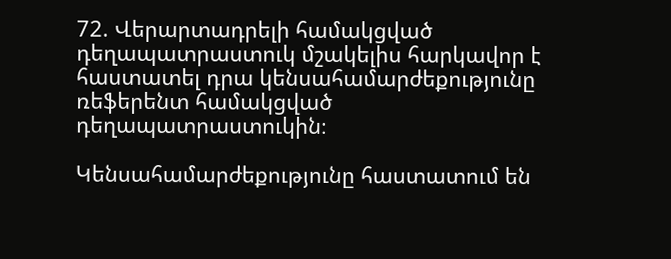72. Վերարտադրելի համակցված դեղապատրաստուկ մշակելիս հարկավոր է հաստատել դրա կենսահամարժեքությունը ռեֆերենտ համակցված դեղապատրաստուկին։

Կենսահամարժեքությունը հաստատում են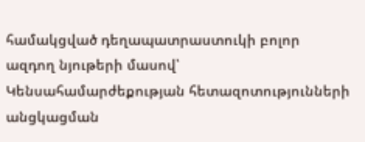համակցված դեղապատրաստուկի բոլոր ազդող նյութերի մասով՝ Կենսահամարժեքության հետազոտությունների անցկացման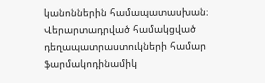կանոններին համապատասխան։ Վերարտադրված համակցված դեղապատրաստուկների համար ֆարմակոդինամիկ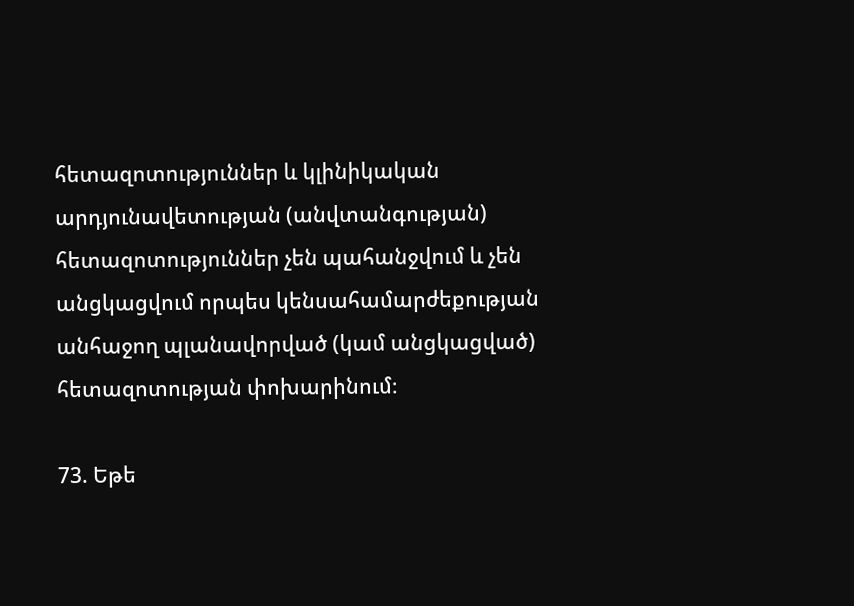հետազոտություններ և կլինիկական արդյունավետության (անվտանգության) հետազոտություններ չեն պահանջվում և չեն անցկացվում որպես կենսահամարժեքության անհաջող պլանավորված (կամ անցկացված) հետազոտության փոխարինում։

73. Եթե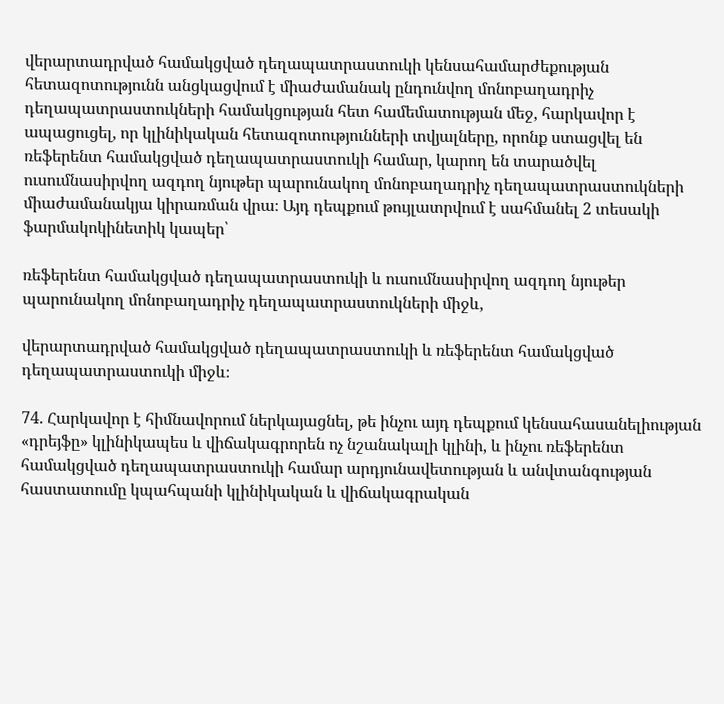վերարտադրված համակցված դեղապատրաստուկի կենսահամարժեքության հետազոտությունն անցկացվում է միաժամանակ ընդունվող մոնոբաղադրիչ դեղապատրաստուկների համակցության հետ համեմատության մեջ, հարկավոր է ապացուցել, որ կլինիկական հետազոտությունների տվյալները, որոնք ստացվել են ռեֆերենտ համակցված դեղապատրաստուկի համար, կարող են տարածվել ուսումնասիրվող ազդող նյութեր պարունակող մոնոբաղադրիչ դեղապատրաստուկների միաժամանակյա կիրառման վրա։ Այդ դեպքում թույլատրվում է սահմանել 2 տեսակի ֆարմակոկինետիկ կապեր՝

ռեֆերենտ համակցված դեղապատրաստուկի և ուսումնասիրվող ազդող նյութեր պարունակող մոնոբաղադրիչ դեղապատրաստուկների միջև,

վերարտադրված համակցված դեղապատրաստուկի և ռեֆերենտ համակցված դեղապատրաստուկի միջև։

74. Հարկավոր է հիմնավորում ներկայացնել, թե ինչու այդ դեպքում կենսահասանելիության «դրեյֆը» կլինիկապես և վիճակագրորեն ոչ նշանակալի կլինի, և ինչու ռեֆերենտ համակցված դեղապատրաստուկի համար արդյունավետության և անվտանգության հաստատումը կպահպանի կլինիկական և վիճակագրական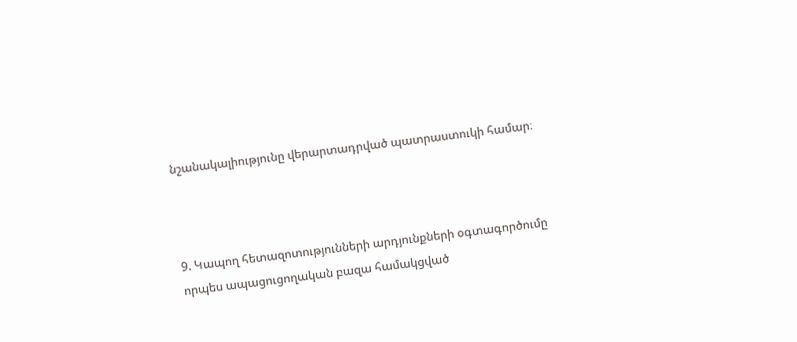նշանակալիությունը վերարտադրված պատրաստուկի համար։



9. Կապող հետազոտությունների արդյունքների օգտագործումը որպես ապացուցողական բազա համակցված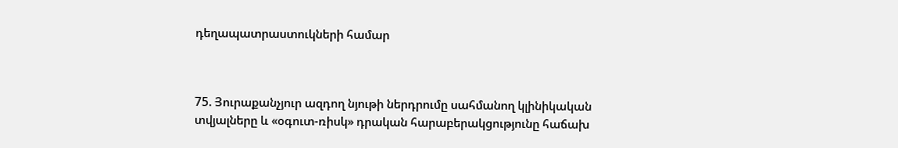դեղապատրաստուկների համար



75. Յուրաքանչյուր ազդող նյութի ներդրումը սահմանող կլինիկական տվյալները և «օգուտ-ռիսկ» դրական հարաբերակցությունը հաճախ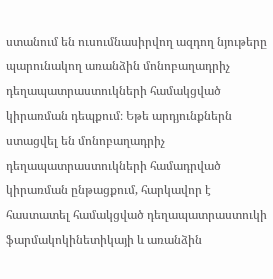ստանում են ուսումնասիրվող ազդող նյութերը պարունակող առանձին մոնոբաղադրիչ դեղապատրաստուկների համակցված կիրառման դեպքում։ Եթե արդյունքներն ստացվել են մոնոբաղադրիչ դեղապատրաստուկների համադրված կիրառման ընթացքում, հարկավոր է հաստատել համակցված դեղապատրաստուկի ֆարմակոկինետիկայի և առանձին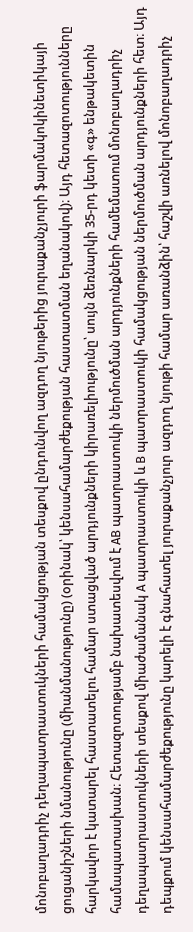մոնոբաղադրիչ դեղապատրաստուկների համակցության տեսքով ընդունվող ազդող նյութերից յուրաքանչյուրի ֆարմակոկինետիկայի ցուցանիշների նմանությունը (միանմանությունը) (օրինակ՝ կենսահամարժեքության հաստատման եղանակով)։ Այդ հետազոտությունները հարկավոր է կատարել հաստատելու համար ստացված արդյունքների կիրառելիությունը՝ սույն ձեռնարկի 35-րդ կետի «գ» ենթակետին համապատասխան։ Հետազոտությամբ նախատեսվում է АВ պատրաստուկի ներմուծման արդյունքների համեմատում մոնոբաղադրիչ դեղապատրաստուկների տեսքով միաժամանակ А պատրաստուկի և В պատրաստուկի համակցության ներմուծման արդյունքների հետ։ Այդ դեպքում կենսահամարժեքությունը կարելի է գնահատել յուրաքանչյուր ազդող նյութի համար առանձին՝ հաշվի առնելով մոնոբաղադրիչ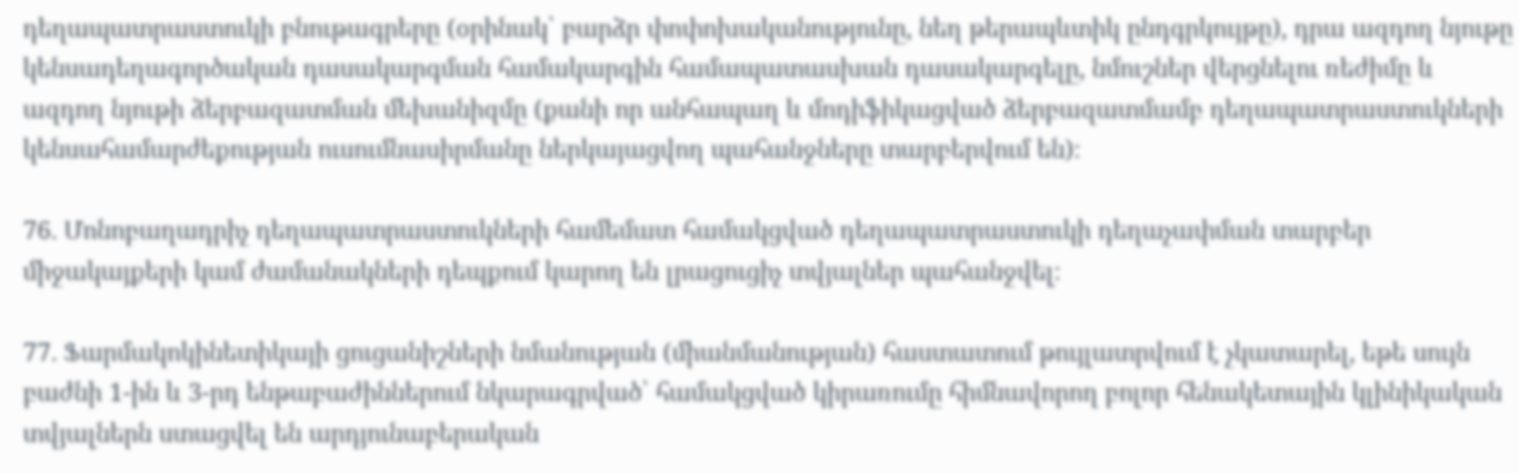դեղապատրաստուկի բնութագրերը (օրինակ՝ բարձր փոփոխականությունը, նեղ թերապևտիկ ընդգրկույթը), դրա ազդող նյութը կենսադեղագործական դասակարգման համակարգին համապատասխան դասակարգելը, նմուշներ վերցնելու ռեժիմը և ազդող նյութի ձերբազատման մեխանիզմը (քանի որ անհապաղ և մոդիֆիկացված ձերբազատմամբ դեղապատրաստուկների կենսահամարժեքության ուսումնասիրմանը ներկայացվող պահանջները տարբերվում են)։

76. Մոնոբաղադրիչ դեղապատրաստուկների համեմատ համակցված դեղապատրաստուկի դեղաչափման տարբեր միջակայքերի կամ ժամանակների դեպքում կարող են լրացուցիչ տվյալներ պահանջվել։

77. Ֆարմակոկինետիկայի ցուցանիշների նմանության (միանմանության) հաստատում թույլատրվում է չկատարել, եթե սույն բաժնի 1-ին և 3-րդ ենթաբաժիններում նկարագրված՝ համակցված կիրառումը հիմնավորող բոլոր հենակետային կլինիկական տվյալներն ստացվել են արդյունաբերական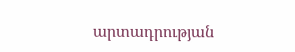արտադրության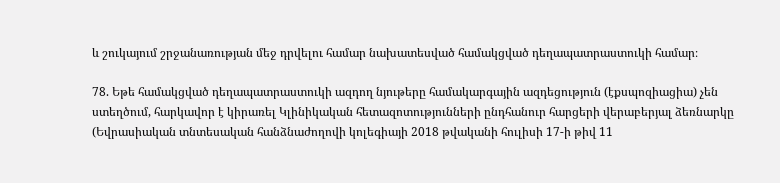և շուկայում շրջանառության մեջ դրվելու համար նախատեսված համակցված դեղապատրաստուկի համար։

78. Եթե համակցված դեղապատրաստուկի ազդող նյութերը համակարգային ազդեցություն (էքսպոզիացիա) չեն ստեղծում, հարկավոր է կիրառել Կլինիկական հետազոտությունների ընդհանուր հարցերի վերաբերյալ ձեռնարկը (Եվրասիական տնտեսական հանձնաժողովի կոլեգիայի 2018 թվականի հուլիսի 17-ի թիվ 11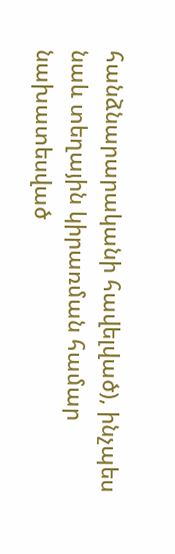հանձնարարականի հավելված), ինչպես նաև տեղային կիրառման համար նախատեսված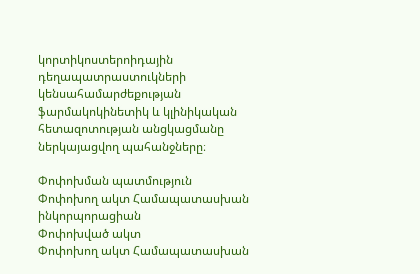կորտիկոստերոիդային դեղապատրաստուկների կենսահամարժեքության ֆարմակոկինետիկ և կլինիկական հետազոտության անցկացմանը ներկայացվող պահանջները։

Փոփոխման պատմություն
Փոփոխող ակտ Համապատասխան ինկորպորացիան
Փոփոխված ակտ
Փոփոխող ակտ Համապատասխան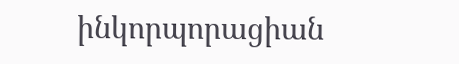ինկորպորացիան